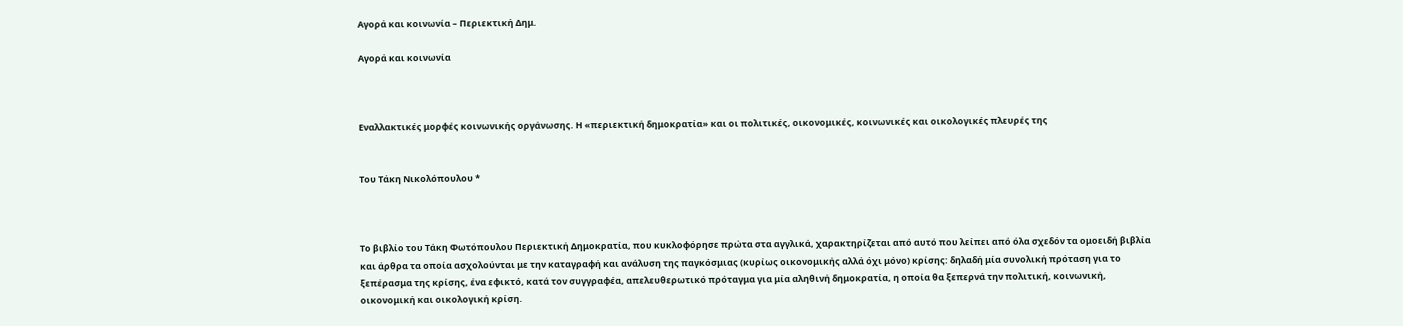Αγορά και κοινωνία – Περιεκτική Δημ.

Αγορά και κοινωνία



Εναλλακτικές μορφές κοινωνικής οργάνωσης. Η «περιεκτική δημοκρατία» και οι πολιτικές, οικονομικές, κοινωνικές και οικολογικές πλευρές της


Του Τάκη Νικολόπουλου *



Το βιβλίο του Τάκη Φωτόπουλου Περιεκτική Δημοκρατία, που κυκλοφόρησε πρώτα στα αγγλικά, χαρακτηρίζεται από αυτό που λείπει από όλα σχεδόν τα ομοειδή βιβλία και άρθρα τα οποία ασχολούνται με την καταγραφή και ανάλυση της παγκόσμιας (κυρίως οικονομικής αλλά όχι μόνο) κρίσης: δηλαδή μία συνολική πρόταση για το ξεπέρασμα της κρίσης, ένα εφικτό, κατά τον συγγραφέα, απελευθερωτικό πρόταγμα για μία αληθινή δημοκρατία, η οποία θα ξεπερνά την πολιτική, κοινωνική, οικονομική και οικολογική κρίση.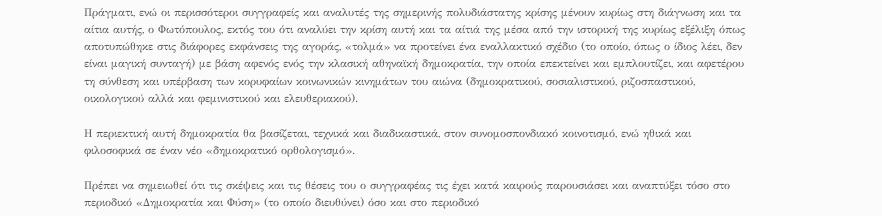Πράγματι, ενώ οι περισσότεροι συγγραφείς και αναλυτές της σημερινής πολυδιάστατης κρίσης μένουν κυρίως στη διάγνωση και τα αίτια αυτής, ο Φωτόπουλος, εκτός του ότι αναλύει την κρίση αυτή και τα αίτιά της μέσα από την ιστορική της κυρίως εξέλιξη όπως αποτυπώθηκε στις διάφορες εκφάνσεις της αγοράς, «τολμά» να προτείνει ένα εναλλακτικό σχέδιο (το οποίο, όπως ο ίδιος λέει, δεν είναι μαγική συνταγή) με βάση αφενός ενός την κλασική αθηναϊκή δημοκρατία, την οποία επεκτείνει και εμπλουτίζει, και αφετέρου τη σύνθεση και υπέρβαση των κορυφαίων κοινωνικών κινημάτων του αιώνα (δημοκρατικού, σοσιαλιστικού, ριζοσπαστικού, οικολογικού αλλά και φεμινιστικού και ελευθεριακού).

Η περιεκτική αυτή δημοκρατία θα βασίζεται, τεχνικά και διαδικαστικά, στον συνομοσπονδιακό κοινοτισμό, ενώ ηθικά και φιλοσοφικά σε έναν νέο «δημοκρατικό ορθολογισμό».

Πρέπει να σημειωθεί ότι τις σκέψεις και τις θέσεις του ο συγγραφέας τις έχει κατά καιρούς παρουσιάσει και αναπτύξει τόσο στο περιοδικό «Δημοκρατία και Φύση» (το οποίο διευθύνει) όσο και στο περιοδικό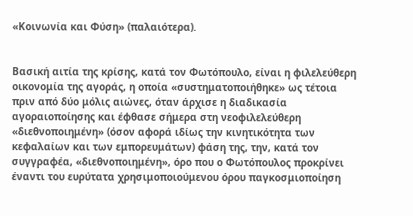«Κοινωνία και Φύση» (παλαιότερα).


Βασική αιτία της κρίσης, κατά τον Φωτόπουλο, είναι η φιλελεύθερη οικονομία της αγοράς, η οποία «συστηματοποιήθηκε» ως τέτοια πριν από δύο μόλις αιώνες, όταν άρχισε η διαδικασία αγοραιοποίησης και έφθασε σήμερα στη νεοφιλελεύθερη «διεθνοποιημένη» (όσον αφορά ιδίως την κινητικότητα των κεφαλαίων και των εμπορευμάτων) φάση της, την, κατά τον συγγραφέα, «διεθνοποιημένη», όρο που ο Φωτόπουλος προκρίνει έναντι του ευρύτατα χρησιμοποιούμενου όρου παγκοσμιοποίηση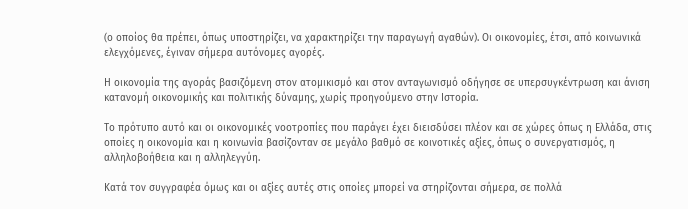(ο οποίος θα πρέπει, όπως υποστηρίζει, να χαρακτηρίζει την παραγωγή αγαθών). Οι οικονομίες, έτσι, από κοινωνικά ελεγχόμενες, έγιναν σήμερα αυτόνομες αγορές.

Η οικονομία της αγοράς βασιζόμενη στον ατομικισμό και στον ανταγωνισμό οδήγησε σε υπερσυγκέντρωση και άνιση κατανομή οικονομικής και πολιτικής δύναμης, χωρίς προηγούμενο στην Ιστορία.

Το πρότυπο αυτό και οι οικονομικές νοοτροπίες που παράγει έχει διεισδύσει πλέον και σε χώρες όπως η Ελλάδα, στις οποίες η οικονομία και η κοινωνία βασίζονταν σε μεγάλο βαθμό σε κοινοτικές αξίες, όπως ο συνεργατισμός, η αλληλοβοήθεια και η αλληλεγγύη.

Κατά τον συγγραφέα όμως και οι αξίες αυτές στις οποίες μπορεί να στηρίζονται σήμερα, σε πολλά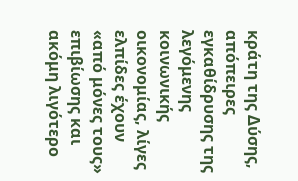κράτη της Δύσης, απόπειρες εγκαθίδρυσης της λεγόμενης κοινωνικής οικονομίας, λίγες ελπίδες έχουν «από μόνες τους» επιβίωσης και ακόμη λιγότερο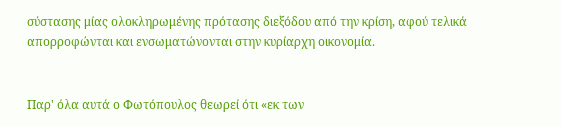σύστασης μίας ολοκληρωμένης πρότασης διεξόδου από την κρίση, αφού τελικά απορροφώνται και ενσωματώνονται στην κυρίαρχη οικονομία.


Παρ' όλα αυτά ο Φωτόπουλος θεωρεί ότι «εκ των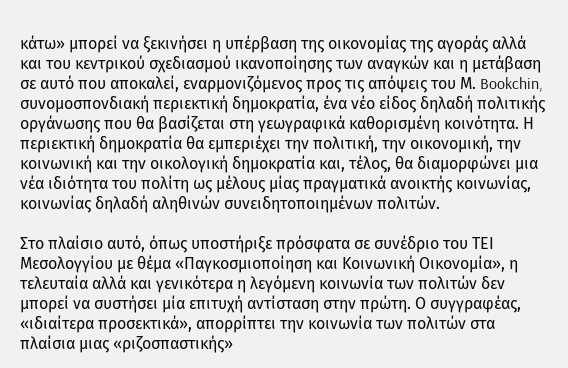κάτω» μπορεί να ξεκινήσει η υπέρβαση της οικονομίας της αγοράς αλλά και του κεντρικού σχεδιασμού ικανοποίησης των αναγκών και η μετάβαση σε αυτό που αποκαλεί, εναρμονιζόμενος προς τις απόψεις του Μ. Bookchin, συνομοσπονδιακή περιεκτική δημοκρατία, ένα νέο είδος δηλαδή πολιτικής οργάνωσης που θα βασίζεται στη γεωγραφικά καθορισμένη κοινότητα. Η περιεκτική δημοκρατία θα εμπεριέχει την πολιτική, την οικονομική, την κοινωνική και την οικολογική δημοκρατία και, τέλος, θα διαμορφώνει μια νέα ιδιότητα του πολίτη ως μέλους μίας πραγματικά ανοικτής κοινωνίας, κοινωνίας δηλαδή αληθινών συνειδητοποιημένων πολιτών.

Στο πλαίσιο αυτό, όπως υποστήριξε πρόσφατα σε συνέδριο του ΤΕΙ Μεσολογγίου με θέμα «Παγκοσμιοποίηση και Κοινωνική Οικονομία», η τελευταία αλλά και γενικότερα η λεγόμενη κοινωνία των πολιτών δεν μπορεί να συστήσει μία επιτυχή αντίσταση στην πρώτη. Ο συγγραφέας, «ιδιαίτερα προσεκτικά», απορρίπτει την κοινωνία των πολιτών στα πλαίσια μιας «ριζοσπαστικής»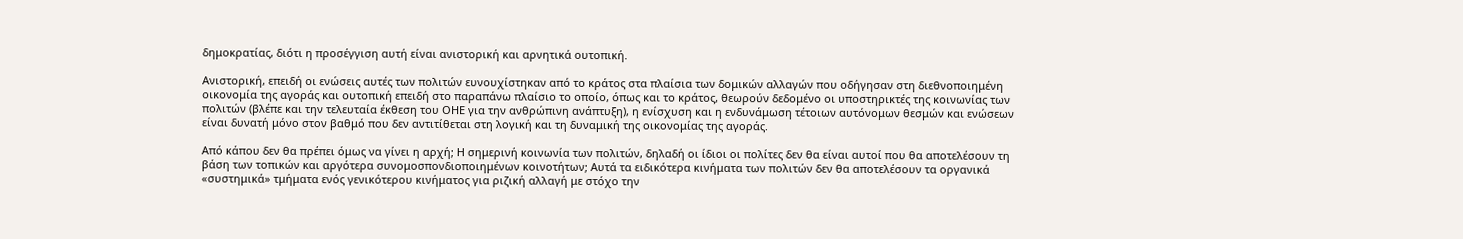δημοκρατίας, διότι η προσέγγιση αυτή είναι ανιστορική και αρνητικά ουτοπική.

Ανιστορική, επειδή οι ενώσεις αυτές των πολιτών ευνουχίστηκαν από το κράτος στα πλαίσια των δομικών αλλαγών που οδήγησαν στη διεθνοποιημένη οικονομία της αγοράς και ουτοπική επειδή στο παραπάνω πλαίσιο το οποίο, όπως και το κράτος, θεωρούν δεδομένο οι υποστηρικτές της κοινωνίας των πολιτών (βλέπε και την τελευταία έκθεση του ΟΗΕ για την ανθρώπινη ανάπτυξη), η ενίσχυση και η ενδυνάμωση τέτοιων αυτόνομων θεσμών και ενώσεων είναι δυνατή μόνο στον βαθμό που δεν αντιτίθεται στη λογική και τη δυναμική της οικονομίας της αγοράς.

Από κάπου δεν θα πρέπει όμως να γίνει η αρχή; Η σημερινή κοινωνία των πολιτών, δηλαδή οι ίδιοι οι πολίτες δεν θα είναι αυτοί που θα αποτελέσουν τη βάση των τοπικών και αργότερα συνομοσπονδιοποιημένων κοινοτήτων; Αυτά τα ειδικότερα κινήματα των πολιτών δεν θα αποτελέσουν τα οργανικά «συστημικά» τμήματα ενός γενικότερου κινήματος για ριζική αλλαγή με στόχο την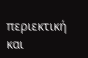περιεκτική και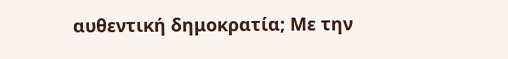αυθεντική δημοκρατία; Με την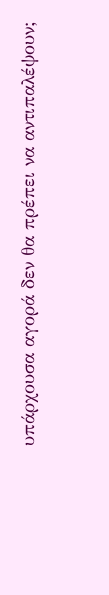υπάρχουσα αγορά δεν θα πρέπει να αντιπαλέψουν;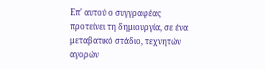Επ' αυτού ο συγγραφέας προτείνει τη δημιουργία, σε ένα μεταβατικό στάδιο, τεχνητών αγορών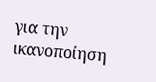για την ικανοποίηση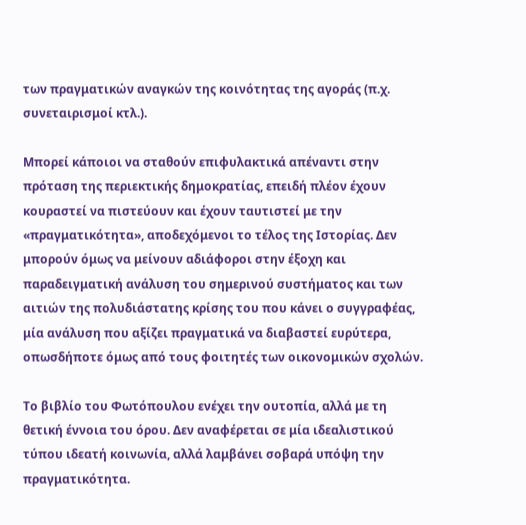των πραγματικών αναγκών της κοινότητας της αγοράς (π.χ. συνεταιρισμοί κτλ.).

Μπορεί κάποιοι να σταθούν επιφυλακτικά απέναντι στην πρόταση της περιεκτικής δημοκρατίας, επειδή πλέον έχουν κουραστεί να πιστεύουν και έχουν ταυτιστεί με την «πραγματικότητα», αποδεχόμενοι το τέλος της Ιστορίας. Δεν μπορούν όμως να μείνουν αδιάφοροι στην έξοχη και παραδειγματική ανάλυση του σημερινού συστήματος και των αιτιών της πολυδιάστατης κρίσης του που κάνει ο συγγραφέας, μία ανάλυση που αξίζει πραγματικά να διαβαστεί ευρύτερα, οπωσδήποτε όμως από τους φοιτητές των οικονομικών σχολών.

Το βιβλίο του Φωτόπουλου ενέχει την ουτοπία, αλλά με τη θετική έννοια του όρου. Δεν αναφέρεται σε μία ιδεαλιστικού τύπου ιδεατή κοινωνία, αλλά λαμβάνει σοβαρά υπόψη την πραγματικότητα.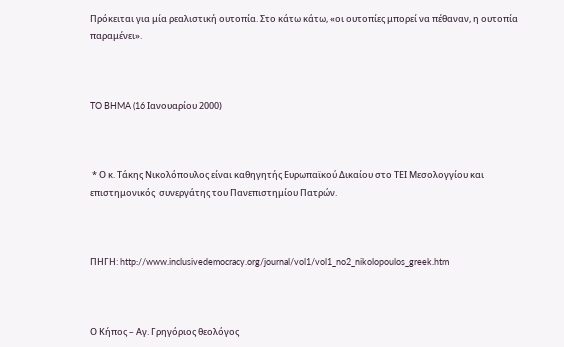Πρόκειται για μία ρεαλιστική ουτοπία. Στο κάτω κάτω, «οι ουτοπίες μπορεί να πέθαναν, η ουτοπία παραμένει».



TO BHMA (16 Ιανουαρίου 2000)



 * Ο κ. Τάκης Νικολόπουλος είναι καθηγητής Ευρωπαϊκού Δικαίου στο ΤΕΙ Μεσολογγίου και επιστημονικός  συνεργάτης του Πανεπιστημίου Πατρών.



ΠΗΓΗ: http://www.inclusivedemocracy.org/journal/vol1/vol1_no2_nikolopoulos_greek.htm



Ο Κήπος – Αγ. Γρηγόριος θεολόγος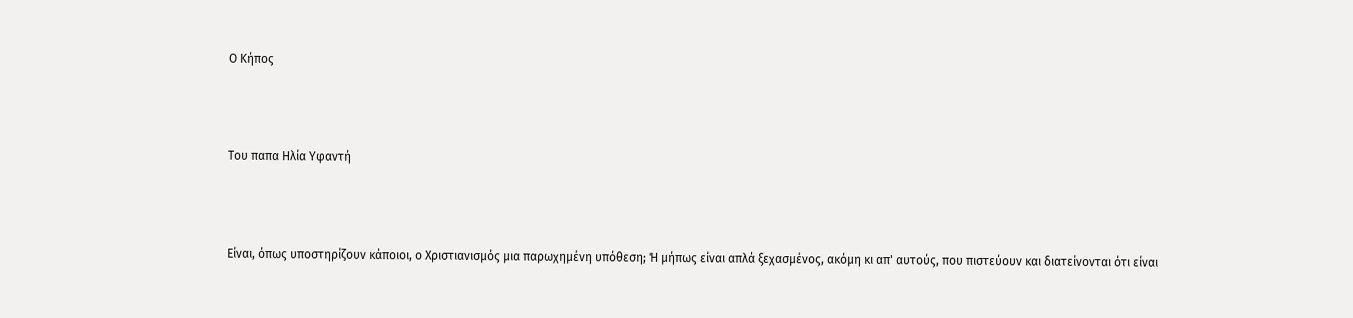Ο Κήπος



Του παπα Ηλία Υφαντή



Είναι, όπως υποστηρίζουν κάποιοι, ο Χριστιανισμός μια παρωχημένη υπόθεση; Ή μήπως είναι απλά ξεχασμένος, ακόμη κι απ' αυτούς, που πιστεύουν και διατείνονται ότι είναι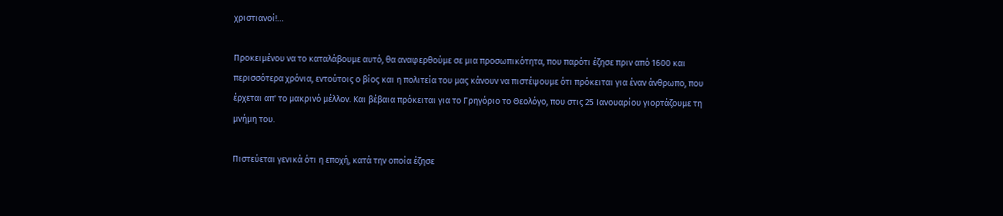χριστιανοί!…

Προκειμένου να το καταλάβουμε αυτό, θα αναφερθούμε σε μια προσωπικότητα, που παρότι έζησε πριν από 1600 και περισσότερα χρόνια, εντούτοις ο βίος και η πολιτεία του μας κάνουν να πιστέψουμε ότι πρόκειται για έναν άνθρωπο, που έρχεται απ' το μακρινό μέλλον. Και βέβαια πρόκειται για το Γρηγόριο το Θεολόγο, που στις 25 Ιανουαρίου γιορτάζουμε τη μνήμη του.

Πιστεύεται γενικά ότι η εποχή, κατά την οποία έζησε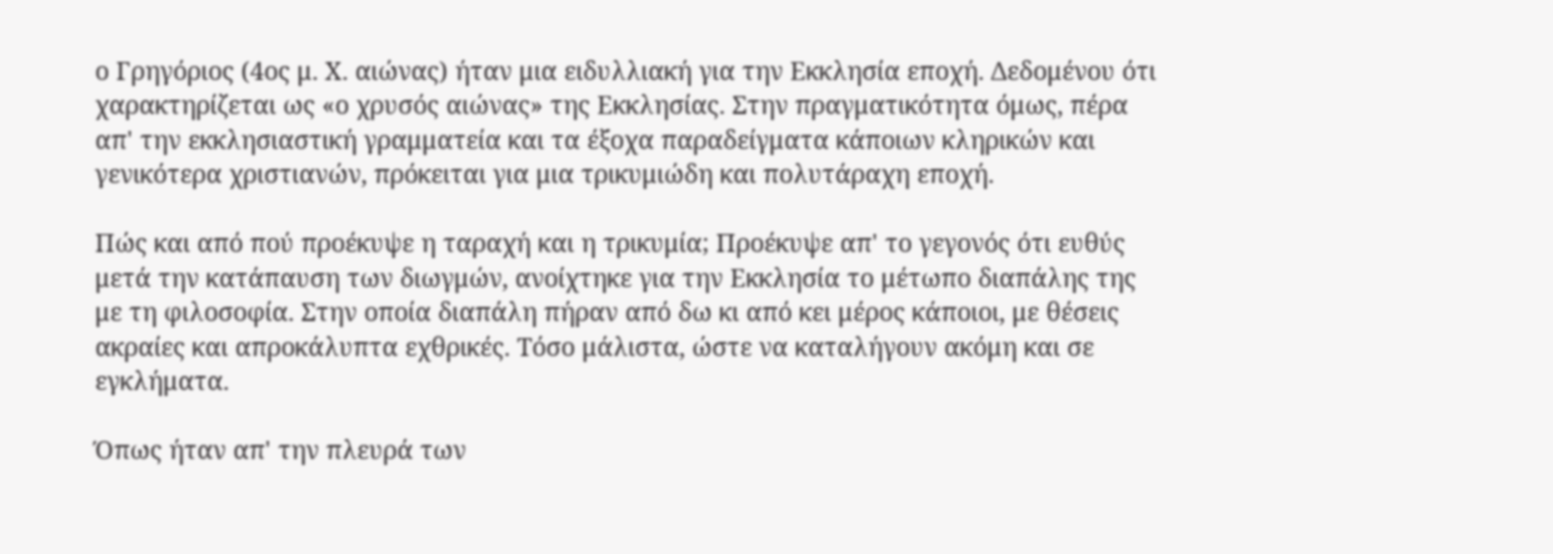ο Γρηγόριος (4ος μ. Χ. αιώνας) ήταν μια ειδυλλιακή για την Εκκλησία εποχή. Δεδομένου ότι χαρακτηρίζεται ως «ο χρυσός αιώνας» της Εκκλησίας. Στην πραγματικότητα όμως, πέρα απ' την εκκλησιαστική γραμματεία και τα έξοχα παραδείγματα κάποιων κληρικών και γενικότερα χριστιανών, πρόκειται για μια τρικυμιώδη και πολυτάραχη εποχή.

Πώς και από πού προέκυψε η ταραχή και η τρικυμία; Προέκυψε απ' το γεγονός ότι ευθύς μετά την κατάπαυση των διωγμών, ανοίχτηκε για την Εκκλησία το μέτωπο διαπάλης της με τη φιλοσοφία. Στην οποία διαπάλη πήραν από δω κι από κει μέρος κάποιοι, με θέσεις ακραίες και απροκάλυπτα εχθρικές. Τόσο μάλιστα, ώστε να καταλήγουν ακόμη και σε εγκλήματα.

Όπως ήταν απ' την πλευρά των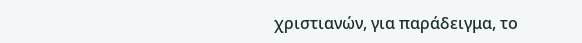χριστιανών, για παράδειγμα, το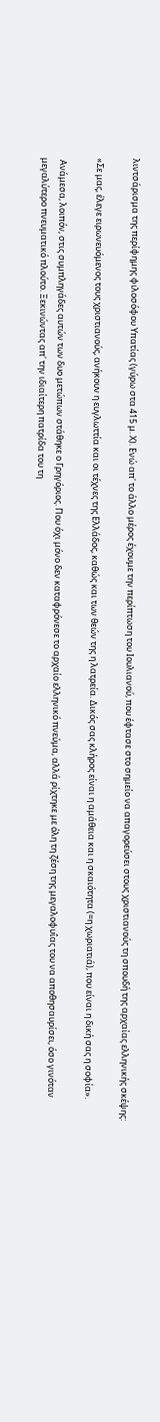λιντσάρισμα της περίφημης φιλοσόφου Υπατίας (γύρω στα 415 μ. Χ). Ενώ απ' το άλλο μέρος έχουμε την περίπτωση του Ιουλιανού, που έφτασε στο σημείο να απαγορεύσει στους χριστιανούς τη σπουδή της αρχαίας ελληνικής σκέψης:

«Σε μας, έλεγε ειρωνευόμενος τους χριστιανούς, ανήκουν η ευγλωττία και οι τέχνες της Ελλάδος, καθώς και των θεών της η λατρεία. Δικός σας κλήρος είναι η αμάθεια και η σκαιότητα (=η χωριατιά), που είναι η δική σας η σοφία».

 Ανάμεσα, λοιπόν, στις συμπληγάδες αυτών των δυο μετώπων στάθηκε ο Γρηγόριος. Που όχι μόνο δεν καταφρόνεσε το αρχαίο ελληνικό πνεύμα, αλλά ρίχτηκε με όλη τη ζέση της μεγαλοφυΐας του να αποθησαυρίσει, όσο γινόταν μεγαλύτερο πνευματικό πλούτο. Ξεκινώντας απ' την ιδιαίτερη πατρίδα του τη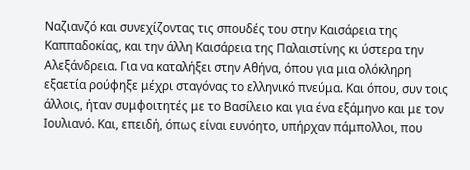Ναζιανζό και συνεχίζοντας τις σπουδές του στην Καισάρεια της Καππαδοκίας, και την άλλη Καισάρεια της Παλαιστίνης κι ύστερα την Αλεξάνδρεια. Για να καταλήξει στην Αθήνα, όπου για μια ολόκληρη εξαετία ρούφηξε μέχρι σταγόνας το ελληνικό πνεύμα. Και όπου, συν τοις άλλοις, ήταν συμφοιτητές με το Βασίλειο και για ένα εξάμηνο και με τον Ιουλιανό. Και, επειδή, όπως είναι ευνόητο, υπήρχαν πάμπολλοι, που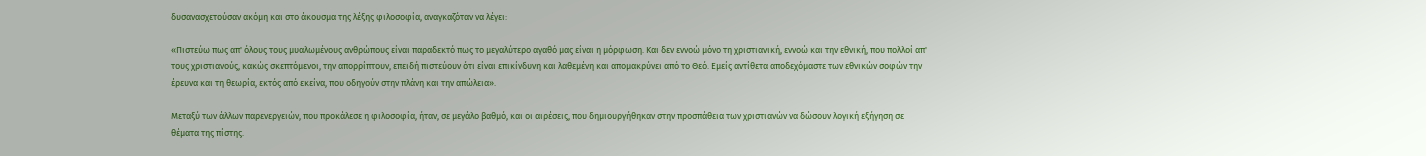δυσανασχετούσαν ακόμη και στο άκουσμα της λέξης φιλοσοφία, αναγκαζόταν να λέγει:

«Πιστεύω πως απ' όλους τους μυαλωμένους ανθρώπους είναι παραδεκτό πως το μεγαλύτερο αγαθό μας είναι η μόρφωση. Και δεν εννοώ μόνο τη χριστιανική, εννοώ και την εθνική, που πολλοί απ' τους χριστιανούς, κακώς σκεπτόμενοι, την απορρίπτουν, επειδή πιστεύουν ότι είναι επικίνδυνη και λαθεμένη και απομακρύνει από το Θεό. Εμείς αντίθετα αποδεχόμαστε των εθνικών σοφών την έρευνα και τη θεωρία, εκτός από εκείνα, που οδηγούν στην πλάνη και την απώλεια».

Μεταξύ των άλλων παρενεργειών, που προκάλεσε η φιλοσοφία, ήταν, σε μεγάλο βαθμό, και οι αιρέσεις, που δημιουργήθηκαν στην προσπάθεια των χριστιανών να δώσουν λογική εξήγηση σε θέματα της πίστης.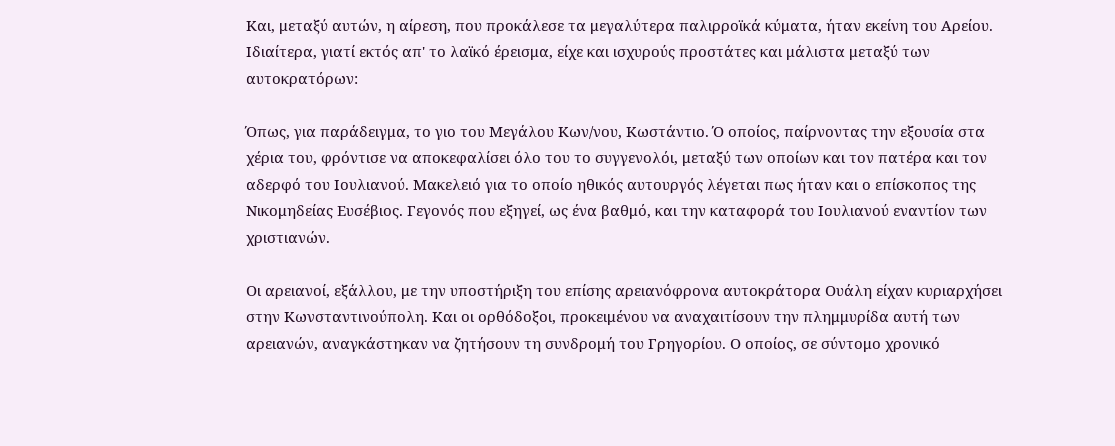Και, μεταξύ αυτών, η αίρεση, που προκάλεσε τα μεγαλύτερα παλιρροϊκά κύματα, ήταν εκείνη του Αρείου. Ιδιαίτερα, γιατί εκτός απ' το λαϊκό έρεισμα, είχε και ισχυρούς προστάτες και μάλιστα μεταξύ των αυτοκρατόρων:

Όπως, για παράδειγμα, το γιο του Μεγάλου Κων/νου, Κωστάντιο. Ό οποίος, παίρνοντας την εξουσία στα χέρια του, φρόντισε να αποκεφαλίσει όλο του το συγγενολόι, μεταξύ των οποίων και τον πατέρα και τον αδερφό του Ιουλιανού. Μακελειό για το οποίο ηθικός αυτουργός λέγεται πως ήταν και ο επίσκοπος της Νικομηδείας Ευσέβιος. Γεγονός που εξηγεί, ως ένα βαθμό, και την καταφορά του Ιουλιανού εναντίον των χριστιανών.

Οι αρειανοί, εξάλλου, με την υποστήριξη του επίσης αρειανόφρονα αυτοκράτορα Ουάλη είχαν κυριαρχήσει στην Κωνσταντινούπολη. Και οι ορθόδοξοι, προκειμένου να αναχαιτίσουν την πλημμυρίδα αυτή των αρειανών, αναγκάστηκαν να ζητήσουν τη συνδρομή του Γρηγορίου. Ο οποίος, σε σύντομο χρονικό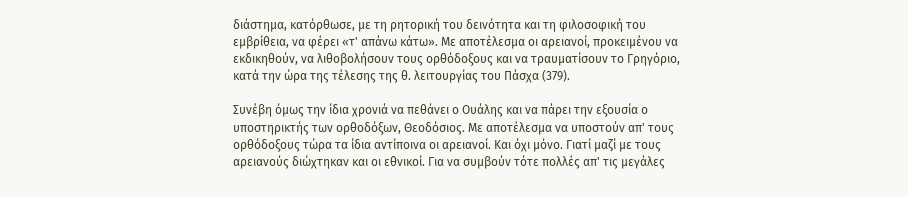διάστημα, κατόρθωσε, με τη ρητορική του δεινότητα και τη φιλοσοφική του εμβρίθεια, να φέρει «τ' απάνω κάτω». Με αποτέλεσμα οι αρειανοί, προκειμένου να εκδικηθούν, να λιθοβολήσουν τους ορθόδοξους και να τραυματίσουν το Γρηγόριο, κατά την ώρα της τέλεσης της θ. λειτουργίας του Πάσχα (379).

Συνέβη όμως την ίδια χρονιά να πεθάνει ο Ουάλης και να πάρει την εξουσία ο υποστηρικτής των ορθοδόξων, Θεοδόσιος. Με αποτέλεσμα να υποστούν απ' τους ορθόδοξους τώρα τα ίδια αντίποινα οι αρειανοί. Και όχι μόνο. Γιατί μαζί με τους αρειανούς διώχτηκαν και οι εθνικοί. Για να συμβούν τότε πολλές απ' τις μεγάλες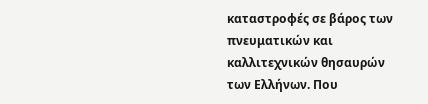καταστροφές σε βάρος των πνευματικών και καλλιτεχνικών θησαυρών των Ελλήνων. Που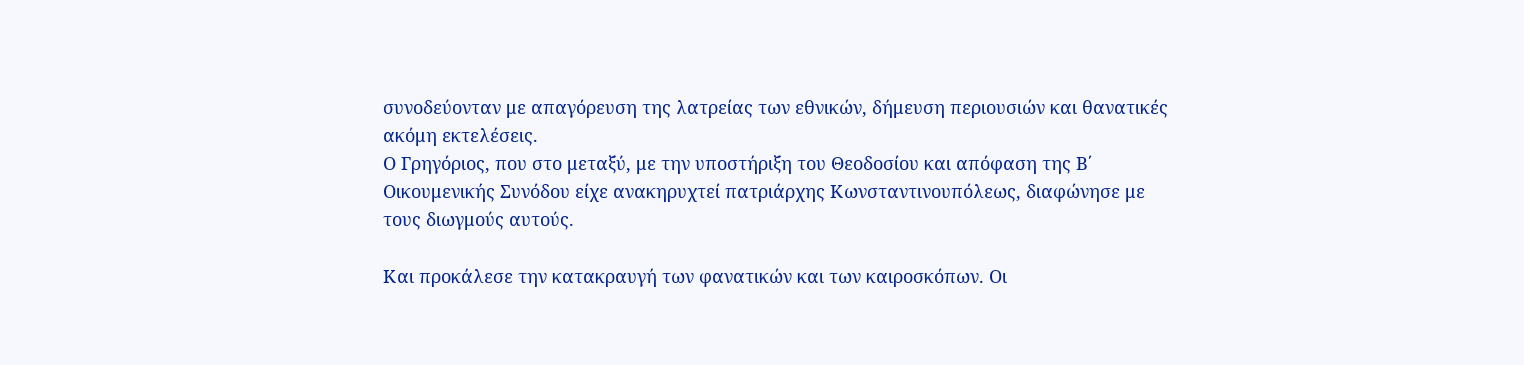συνοδεύονταν με απαγόρευση της λατρείας των εθνικών, δήμευση περιουσιών και θανατικές ακόμη εκτελέσεις.
Ο Γρηγόριος, που στο μεταξύ, με την υποστήριξη του Θεοδοσίου και απόφαση της Β΄ Οικουμενικής Συνόδου είχε ανακηρυχτεί πατριάρχης Κωνσταντινουπόλεως, διαφώνησε με τους διωγμούς αυτούς.

Και προκάλεσε την κατακραυγή των φανατικών και των καιροσκόπων. Οι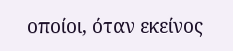οποίοι, όταν εκείνος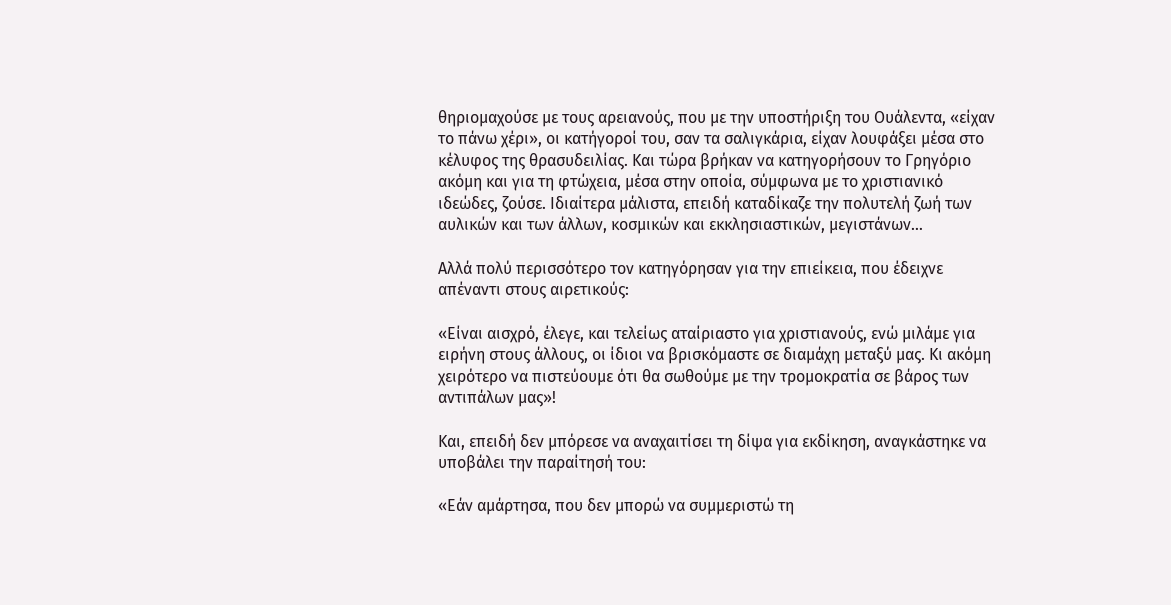θηριομαχούσε με τους αρειανούς, που με την υποστήριξη του Ουάλεντα, «είχαν το πάνω χέρι», οι κατήγοροί του, σαν τα σαλιγκάρια, είχαν λουφάξει μέσα στο κέλυφος της θρασυδειλίας. Και τώρα βρήκαν να κατηγορήσουν το Γρηγόριο ακόμη και για τη φτώχεια, μέσα στην οποία, σύμφωνα με το χριστιανικό ιδεώδες, ζούσε. Ιδιαίτερα μάλιστα, επειδή καταδίκαζε την πολυτελή ζωή των αυλικών και των άλλων, κοσμικών και εκκλησιαστικών, μεγιστάνων…

Αλλά πολύ περισσότερο τον κατηγόρησαν για την επιείκεια, που έδειχνε απέναντι στους αιρετικούς:

«Είναι αισχρό, έλεγε, και τελείως αταίριαστο για χριστιανούς, ενώ μιλάμε για ειρήνη στους άλλους, οι ίδιοι να βρισκόμαστε σε διαμάχη μεταξύ μας. Κι ακόμη χειρότερο να πιστεύουμε ότι θα σωθούμε με την τρομοκρατία σε βάρος των αντιπάλων μας»!

Και, επειδή δεν μπόρεσε να αναχαιτίσει τη δίψα για εκδίκηση, αναγκάστηκε να υποβάλει την παραίτησή του:

«Εάν αμάρτησα, που δεν μπορώ να συμμεριστώ τη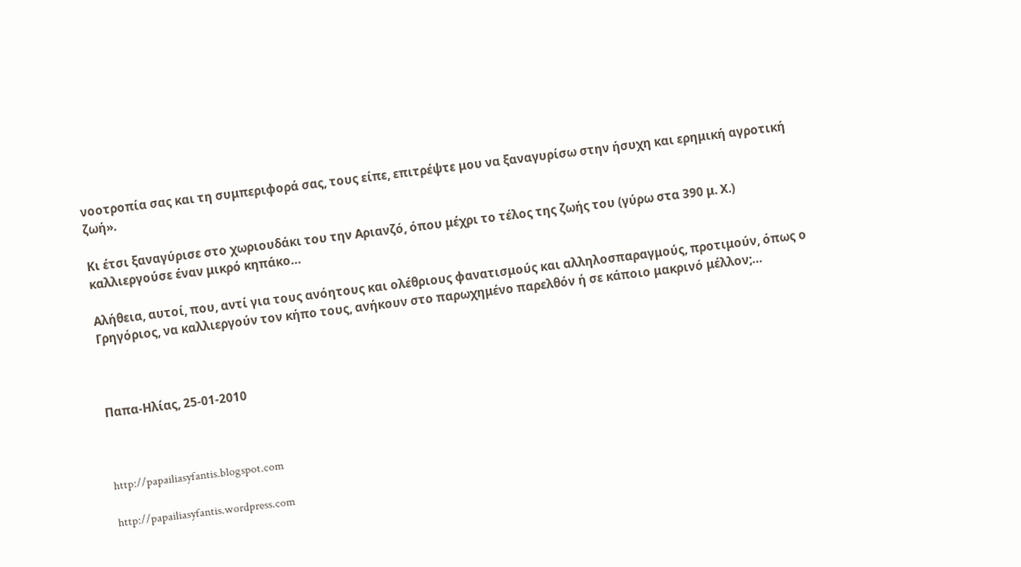νοοτροπία σας και τη συμπεριφορά σας, τους είπε, επιτρέψτε μου να ξαναγυρίσω στην ήσυχη και ερημική αγροτική ζωή».

Κι έτσι ξαναγύρισε στο χωριουδάκι του την Αριανζό, όπου μέχρι το τέλος της ζωής του (γύρω στα 390 μ. Χ.) καλλιεργούσε έναν μικρό κηπάκο…

Αλήθεια, αυτοί, που, αντί για τους ανόητους και ολέθριους φανατισμούς και αλληλοσπαραγμούς, προτιμούν, όπως ο Γρηγόριος, να καλλιεργούν τον κήπο τους, ανήκουν στο παρωχημένο παρελθόν ή σε κάποιο μακρινό μέλλον;…



Παπα-Ηλίας, 25-01-2010



http://papailiasyfantis.blogspot.com

http://papailiasyfantis.wordpress.com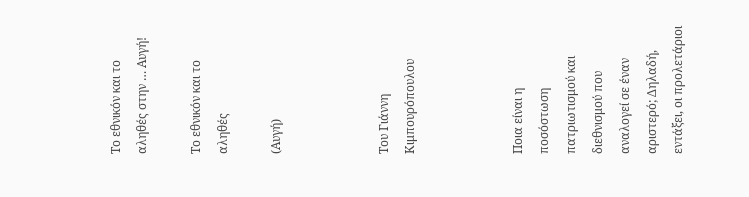Το εθνικόν και το αληθές στην … Αυγή!

Το εθνικόν και το αληθές

(Αυγή)



Του Γιάννη Κιμπουρόπουλου



Ποια είναι η ποσόστωση πατριωτισμού και διεθνισμού που αναλογεί σε έναν αριστερό; Δηλαδή, εντάξει, οι προλετάριοι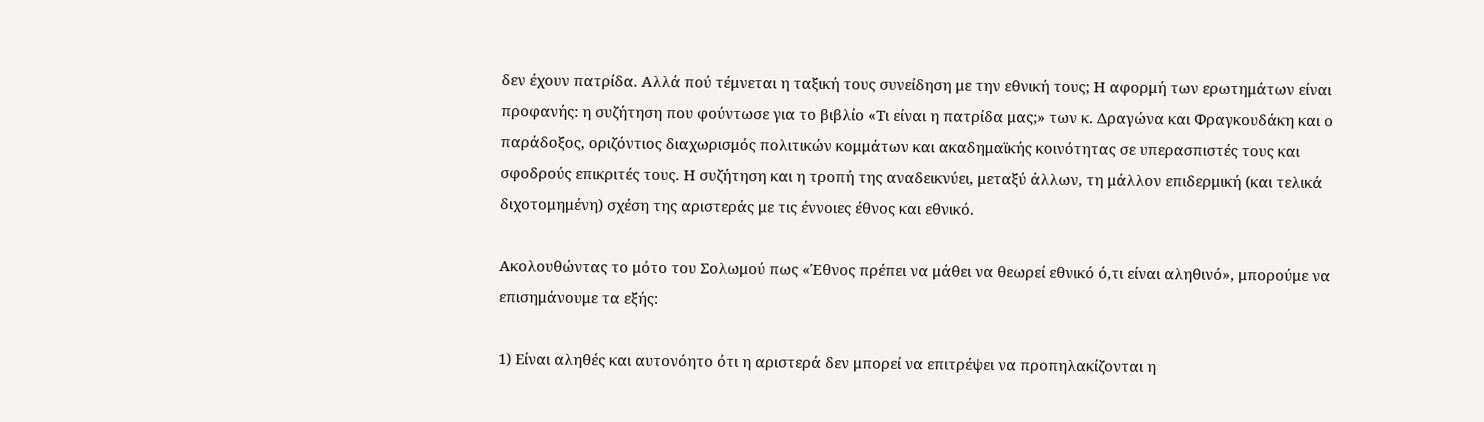δεν έχουν πατρίδα. Αλλά πού τέμνεται η ταξική τους συνείδηση με την εθνική τους; Η αφορμή των ερωτημάτων είναι προφανής: η συζήτηση που φούντωσε για το βιβλίο «Τι είναι η πατρίδα μας;» των κ. Δραγώνα και Φραγκουδάκη και ο παράδοξος, οριζόντιος διαχωρισμός πολιτικών κομμάτων και ακαδημαϊκής κοινότητας σε υπερασπιστές τους και σφοδρούς επικριτές τους. Η συζήτηση και η τροπή της αναδεικνύει, μεταξύ άλλων, τη μάλλον επιδερμική (και τελικά διχοτομημένη) σχέση της αριστεράς με τις έννοιες έθνος και εθνικό.

Ακολουθώντας το μότο του Σολωμού πως «Έθνος πρέπει να μάθει να θεωρεί εθνικό ό,τι είναι αληθινό», μπορούμε να επισημάνουμε τα εξής:

1) Είναι αληθές και αυτονόητο ότι η αριστερά δεν μπορεί να επιτρέψει να προπηλακίζονται η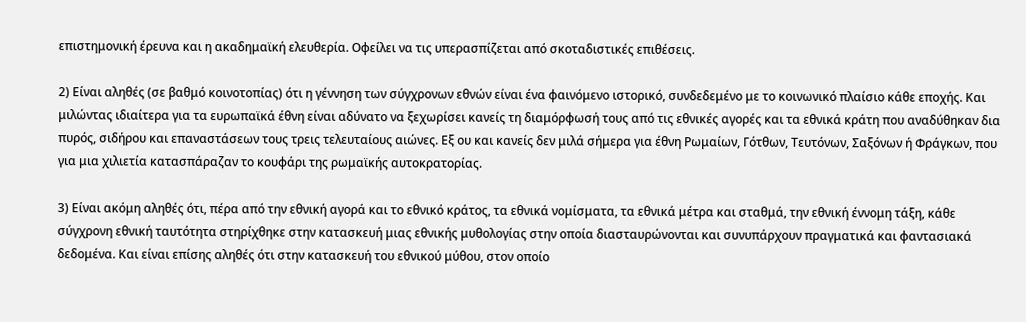επιστημονική έρευνα και η ακαδημαϊκή ελευθερία. Οφείλει να τις υπερασπίζεται από σκοταδιστικές επιθέσεις.

2) Είναι αληθές (σε βαθμό κοινοτοπίας) ότι η γέννηση των σύγχρονων εθνών είναι ένα φαινόμενο ιστορικό, συνδεδεμένο με το κοινωνικό πλαίσιο κάθε εποχής. Και μιλώντας ιδιαίτερα για τα ευρωπαϊκά έθνη είναι αδύνατο να ξεχωρίσει κανείς τη διαμόρφωσή τους από τις εθνικές αγορές και τα εθνικά κράτη που αναδύθηκαν δια πυρός, σιδήρου και επαναστάσεων τους τρεις τελευταίους αιώνες. Εξ ου και κανείς δεν μιλά σήμερα για έθνη Ρωμαίων, Γότθων, Τευτόνων, Σαξόνων ή Φράγκων, που για μια χιλιετία κατασπάραζαν το κουφάρι της ρωμαϊκής αυτοκρατορίας.

3) Είναι ακόμη αληθές ότι, πέρα από την εθνική αγορά και το εθνικό κράτος, τα εθνικά νομίσματα, τα εθνικά μέτρα και σταθμά, την εθνική έννομη τάξη, κάθε σύγχρονη εθνική ταυτότητα στηρίχθηκε στην κατασκευή μιας εθνικής μυθολογίας στην οποία διασταυρώνονται και συνυπάρχουν πραγματικά και φαντασιακά δεδομένα. Και είναι επίσης αληθές ότι στην κατασκευή του εθνικού μύθου, στον οποίο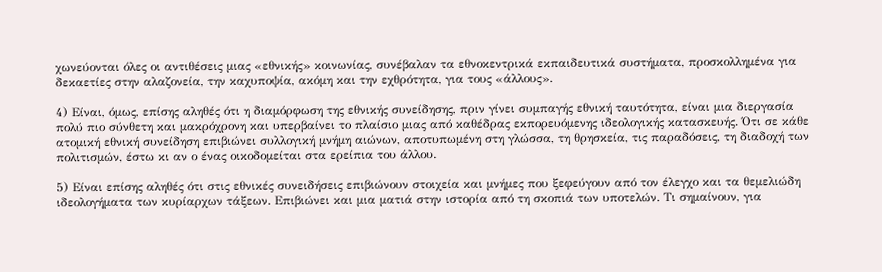χωνεύονται όλες οι αντιθέσεις μιας «εθνικής» κοινωνίας, συνέβαλαν τα εθνοκεντρικά εκπαιδευτικά συστήματα, προσκολλημένα για δεκαετίες στην αλαζονεία, την καχυποψία, ακόμη και την εχθρότητα, για τους «άλλους».

4) Είναι, όμως, επίσης αληθές ότι η διαμόρφωση της εθνικής συνείδησης, πριν γίνει συμπαγής εθνική ταυτότητα, είναι μια διεργασία πολύ πιο σύνθετη και μακρόχρονη και υπερβαίνει το πλαίσιο μιας από καθέδρας εκπορευόμενης ιδεολογικής κατασκευής. Ότι σε κάθε ατομική εθνική συνείδηση επιβιώνει συλλογική μνήμη αιώνων, αποτυπωμένη στη γλώσσα, τη θρησκεία, τις παραδόσεις, τη διαδοχή των πολιτισμών, έστω κι αν ο ένας οικοδομείται στα ερείπια του άλλου.

5) Είναι επίσης αληθές ότι στις εθνικές συνειδήσεις επιβιώνουν στοιχεία και μνήμες που ξεφεύγουν από τον έλεγχο και τα θεμελιώδη ιδεολογήματα των κυρίαρχων τάξεων. Επιβιώνει και μια ματιά στην ιστορία από τη σκοπιά των υποτελών. Τι σημαίνουν, για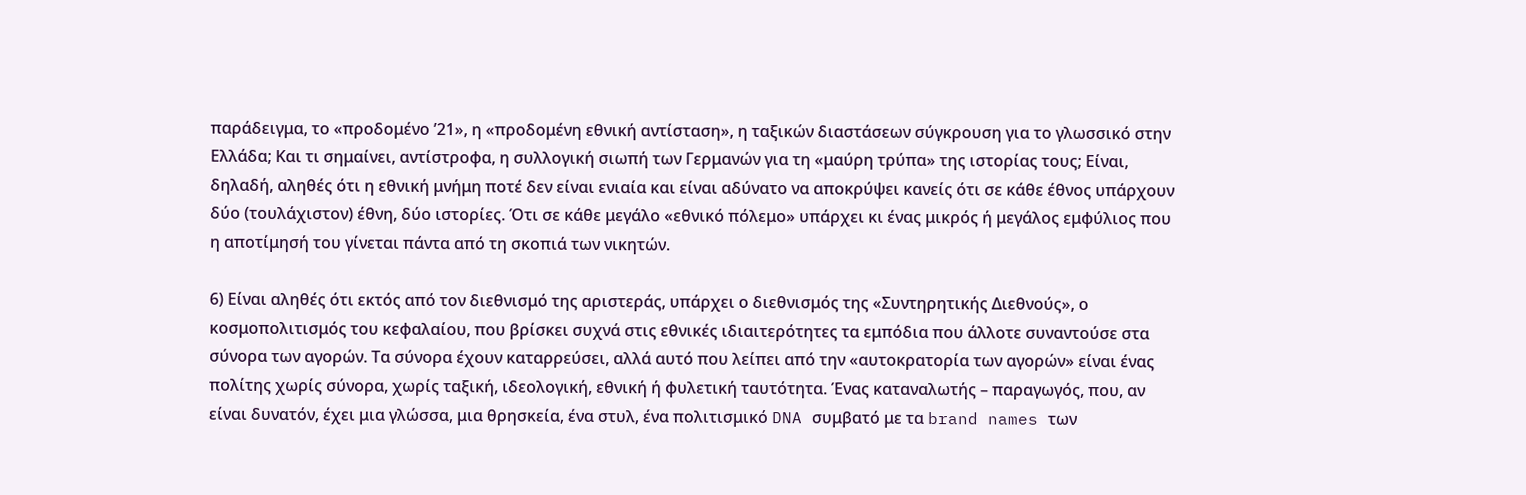παράδειγμα, το «προδομένο ʼ21», η «προδομένη εθνική αντίσταση», η ταξικών διαστάσεων σύγκρουση για το γλωσσικό στην Ελλάδα; Και τι σημαίνει, αντίστροφα, η συλλογική σιωπή των Γερμανών για τη «μαύρη τρύπα» της ιστορίας τους; Είναι, δηλαδή, αληθές ότι η εθνική μνήμη ποτέ δεν είναι ενιαία και είναι αδύνατο να αποκρύψει κανείς ότι σε κάθε έθνος υπάρχουν δύο (τουλάχιστον) έθνη, δύο ιστορίες. Ότι σε κάθε μεγάλο «εθνικό πόλεμο» υπάρχει κι ένας μικρός ή μεγάλος εμφύλιος που η αποτίμησή του γίνεται πάντα από τη σκοπιά των νικητών.

6) Είναι αληθές ότι εκτός από τον διεθνισμό της αριστεράς, υπάρχει ο διεθνισμός της «Συντηρητικής Διεθνούς», ο κοσμοπολιτισμός του κεφαλαίου, που βρίσκει συχνά στις εθνικές ιδιαιτερότητες τα εμπόδια που άλλοτε συναντούσε στα σύνορα των αγορών. Τα σύνορα έχουν καταρρεύσει, αλλά αυτό που λείπει από την «αυτοκρατορία των αγορών» είναι ένας πολίτης χωρίς σύνορα, χωρίς ταξική, ιδεολογική, εθνική ή φυλετική ταυτότητα. Ένας καταναλωτής – παραγωγός, που, αν είναι δυνατόν, έχει μια γλώσσα, μια θρησκεία, ένα στυλ, ένα πολιτισμικό DNA συμβατό με τα brand names των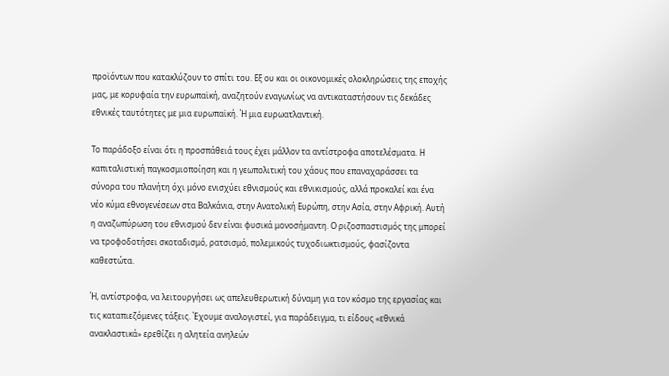προϊόντων που κατακλύζουν το σπίτι του. Εξ ου και οι οικονομικές ολοκληρώσεις της εποχής μας, με κορυφαία την ευρωπαϊκή, αναζητούν εναγωνίως να αντικαταστήσουν τις δεκάδες εθνικές ταυτότητες με μια ευρωπαϊκή. Ή μια ευρωατλαντική.

Το παράδοξο είναι ότι η προσπάθειά τους έχει μάλλον τα αντίστροφα αποτελέσματα. Η καπιταλιστική παγκοσμιοποίηση και η γεωπολιτική του χάους που επαναχαράσσει τα σύνορα του πλανήτη όχι μόνο ενισχύει εθνισμούς και εθνικισμούς, αλλά προκαλεί και ένα νέο κύμα εθνογενέσεων στα Βαλκάνια, στην Ανατολική Ευρώπη, στην Ασία, στην Αφρική. Αυτή η αναζωπύρωση του εθνισμού δεν είναι φυσικά μονοσήμαντη. Ο ριζοσπαστισμός της μπορεί να τροφοδοτήσει σκοταδισμό, ρατσισμό, πολεμικούς τυχοδιωκτισμούς, φασίζοντα καθεστώτα.

Ή, αντίστροφα, να λειτουργήσει ως απελευθερωτική δύναμη για τον κόσμο της εργασίας και τις καταπιεζόμενες τάξεις. Έχουμε αναλογιστεί, για παράδειγμα, τι είδους «εθνικά ανακλαστικά» ερεθίζει η αλητεία ανηλεών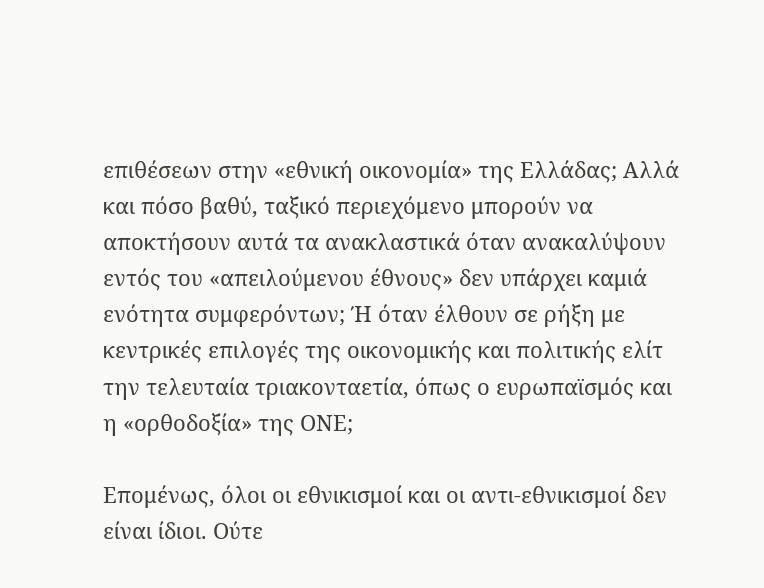επιθέσεων στην «εθνική οικονομία» της Ελλάδας; Αλλά και πόσο βαθύ, ταξικό περιεχόμενο μπορούν να αποκτήσουν αυτά τα ανακλαστικά όταν ανακαλύψουν εντός του «απειλούμενου έθνους» δεν υπάρχει καμιά ενότητα συμφερόντων; Ή όταν έλθουν σε ρήξη με κεντρικές επιλογές της οικονομικής και πολιτικής ελίτ την τελευταία τριακονταετία, όπως ο ευρωπαϊσμός και η «ορθοδοξία» της ΟΝΕ;

Επομένως, όλοι οι εθνικισμοί και οι αντι-εθνικισμοί δεν είναι ίδιοι. Ούτε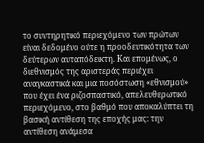το συντηρητικό περιεχόμενο των πρώτων είναι δεδομένο ούτε η προοδευτικότητα των δεύτερων αυταπόδεικτη. Και επομένως, ο διεθνισμός της αριστεράς περιέχει αναγκαστικά και μια ποσόστωση «εθνισμού» που έχει ένα ριζοσπαστικό, απελευθερωτικό περιεχόμενο, στο βαθμό που αποκαλύπτει τη βασική αντίθεση της εποχής μας: την αντίθεση ανάμεσα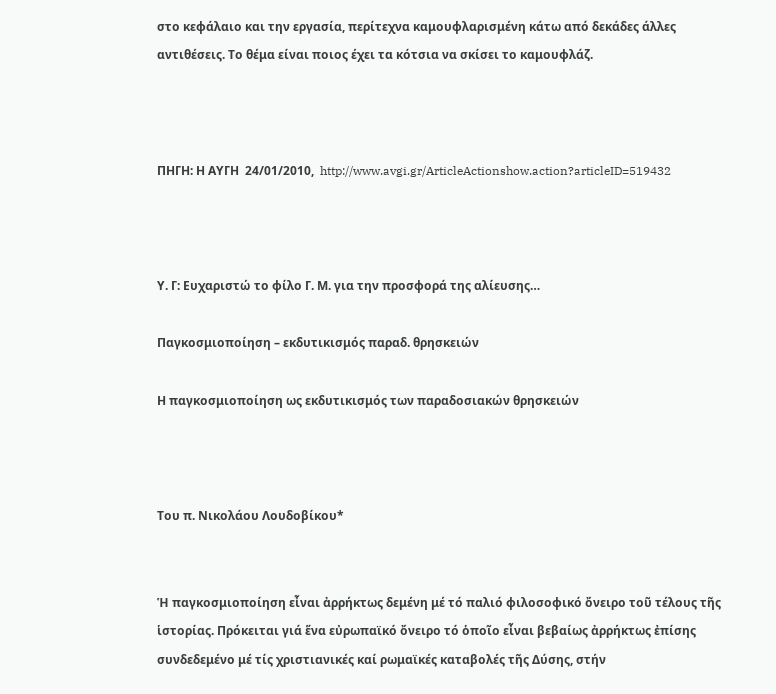στο κεφάλαιο και την εργασία, περίτεχνα καμουφλαρισμένη κάτω από δεκάδες άλλες αντιθέσεις. Το θέμα είναι ποιος έχει τα κότσια να σκίσει το καμουφλάζ.



ΠΗΓΗ: Η ΑΥΓΗ  24/01/2010,  http://www.avgi.gr/ArticleActionshow.action?articleID=519432



Υ. Γ: Ευχαριστώ το φίλο Γ. Μ. για την προσφορά της αλίευσης…

Παγκοσμιοποίηση – εκδυτικισμός παραδ. θρησκειών

Η παγκοσμιοποίηση ως εκδυτικισμός των παραδοσιακών θρησκειών



Του π. Νικολάου Λουδοβίκου*


Ἡ παγκοσμιοποίηση εἶναι ἀρρήκτως δεμένη μέ τό παλιό φιλοσοφικό ὄνειρο τοῦ τέλους τῆς ἱστορίας. Πρόκειται γιά ἕνα εὐρωπαϊκό ὄνειρο τό ὁποῖο εἶναι βεβαίως ἀρρήκτως ἐπίσης συνδεδεμένο μέ τίς χριστιανικές καί ρωμαϊκές καταβολές τῆς Δύσης, στήν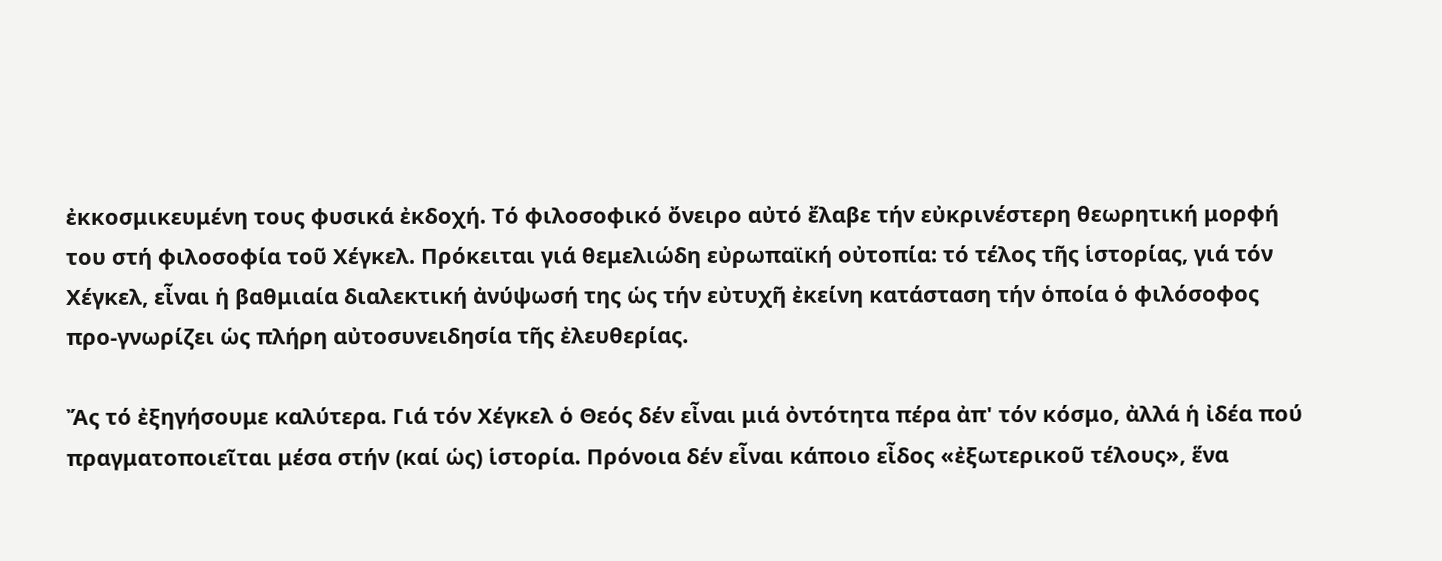ἐκκοσμικευμένη τους φυσικά ἐκδοχή. Τό φιλοσοφικό ὄνειρο αὐτό ἔλαβε τήν εὐκρινέστερη θεωρητική μορφή του στή φιλοσοφία τοῦ Χέγκελ. Πρόκειται γιά θεμελιώδη εὐρωπαϊκή οὐτοπία: τό τέλος τῆς ἱστορίας, γιά τόν Χέγκελ, εἶναι ἡ βαθμιαία διαλεκτική ἀνύψωσή της ὡς τήν εὐτυχῆ ἐκείνη κατάσταση τήν ὁποία ὁ φιλόσοφος προ-γνωρίζει ὡς πλήρη αὐτοσυνειδησία τῆς ἐλευθερίας.

Ἄς τό ἐξηγήσουμε καλύτερα. Γιά τόν Χέγκελ ὁ Θεός δέν εἶναι μιά ὀντότητα πέρα ἀπ' τόν κόσμο, ἀλλά ἡ ἰδέα πού πραγματοποιεῖται μέσα στήν (καί ὡς) ἱστορία. Πρόνοια δέν εἶναι κάποιο εἶδος «ἐξωτερικοῦ τέλους», ἕνα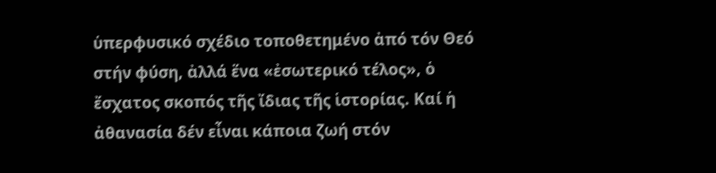ὑπερφυσικό σχέδιο τοποθετημένο ἀπό τόν Θεό στήν φύση, ἀλλά ἕνα «ἐσωτερικό τέλος», ὁ ἔσχατος σκοπός τῆς ἴδιας τῆς ἱστορίας. Καί ἡ ἀθανασία δέν εἶναι κάποια ζωή στόν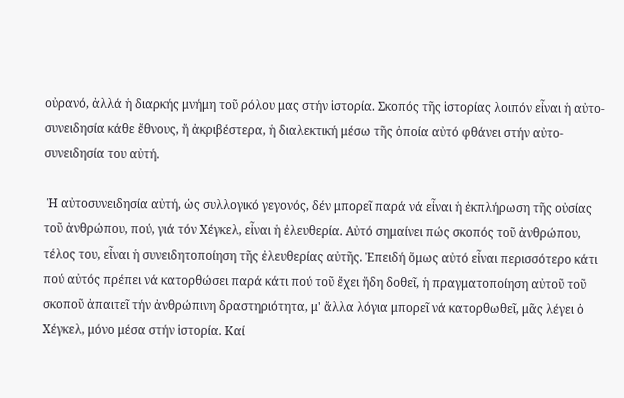οὐρανό, ἀλλά ἡ διαρκής μνήμη τοῦ ρόλου μας στήν ἱστορία. Σκοπός τῆς ἱστορίας λοιπόν εἶναι ἡ αὐτο-συνειδησία κάθε ἔθνους, ἤ ἀκριβέστερα, ἡ διαλεκτική μέσω τῆς ὁποία αὐτό φθάνει στήν αὐτο-συνειδησία του αὐτή.

 Ἡ αὐτοσυνειδησία αὐτή, ὡς συλλογικό γεγονός, δέν μπορεῖ παρά νά εἶναι ἡ ἐκπλήρωση τῆς οὐσίας τοῦ ἀνθρώπου, πού, γιά τόν Χέγκελ, εἶναι ἡ ἐλευθερία. Αὐτό σημαίνει πώς σκοπός τοῦ ἀνθρώπου, τέλος του, εἶναι ἡ συνειδητοποίηση τῆς ἐλευθερίας αὐτῆς. Ἐπειδή ὅμως αὐτό εἶναι περισσότερο κάτι πού αὐτός πρέπει νά κατορθώσει παρά κάτι πού τοῦ ἔχει ἤδη δοθεῖ, ἡ πραγματοποίηση αὐτοῦ τοῦ σκοποῦ ἀπαιτεῖ τήν ἀνθρώπινη δραστηριότητα, μ' ἄλλα λόγια μπορεῖ νά κατορθωθεῖ, μᾶς λέγει ὁ Χέγκελ, μόνο μέσα στήν ἱστορία. Καί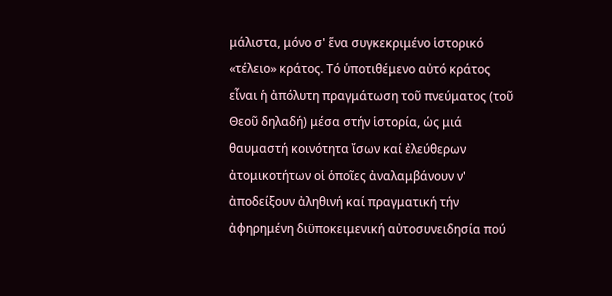μάλιστα, μόνο σ' ἕνα συγκεκριμένο ἱστορικό «τέλειο» κράτος. Τό ὑποτιθέμενο αὐτό κράτος εἶναι ἡ ἀπόλυτη πραγμάτωση τοῦ πνεύματος (τοῦ Θεοῦ δηλαδή) μέσα στήν ἱστορία, ὡς μιά θαυμαστή κοινότητα ἴσων καί ἐλεύθερων ἀτομικοτήτων οἱ ὁποῖες ἀναλαμβάνουν ν' ἀποδείξουν ἀληθινή καί πραγματική τήν ἀφηρημένη διϋποκειμενική αὐτοσυνειδησία πού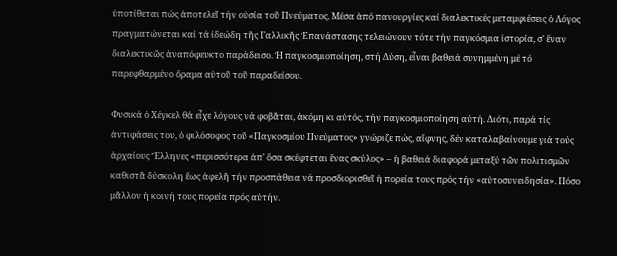ὑποτίθεται πώς ἀποτελεῖ τήν οὐσία τοῦ Πνεύματος. Μέσα ἀπό πανουργίες καί διαλεκτικές μεταμφιέσεις ὁ Λόγος πραγματώνεται καί τά ἰδεώδη τῆς Γαλλικῆς Ἐπανάστασης τελειώνουν τότε τήν παγκόσμια ἰστορία, σ' ἕναν διαλεκτικῶς ἀναπόφευκτο παράδεισο. Ἡ παγκοσμιοποίηση, στή Δύση, εἶναι βαθειά συνημμένη μέ τό παρεφθαρμένο ὄραμα αὐτοῦ τοῦ παραδείσου.

Φυσικά ὁ Χέγκελ θά εἶχε λόγους νά φοβᾶται, ἀκόμη κι αὐτός, τήν παγκοσμιοποίηση αὐτή. Διότι, παρά τίς ἀντιφάσεις του, ὁ φιλόσοφος τοῦ «Παγκοσμίου Πνεύματος» γνώριζε πώς, αἴφνης, δέν καταλαβαίνουμε γιά τούς ἀρχαίους Ἕλληνες «περισσότερα ἀπ' ὅσα σκέφτεται ἕνας σκύλος» – ἡ βαθειά διαφορά μεταξύ τῶν πολιτισμῶν καθιστᾶ δύσκολη ἕως ἀφελῆ τήν προσπάθεια νά προσδιορισθεῖ ἡ πορεία τους πρός τήν «αὐτοσυνειδησία». Πόσο μᾶλλον ἡ κοινή τους πορεία πρός αὐτήν.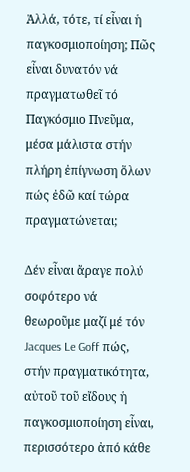Ἀλλά, τότε, τί εἶναι ἡ παγκοσμιοποίηση; Πῶς εἶναι δυνατόν νά πραγματωθεῖ τό Παγκόσμιο Πνεῦμα, μέσα μάλιστα στήν πλήρη ἐπίγνωση ὅλων πώς ἐδῶ καί τώρα πραγματώνεται;

Δέν εἶναι ἄραγε πολύ σοφότερο νά θεωροῦμε μαζί μέ τόν Jacques Le Goff πώς, στήν πραγματικότητα, αὐτοῦ τοῦ εἴδους ἡ παγκοσμιοποίηση εἶναι, περισσότερο ἀπό κάθε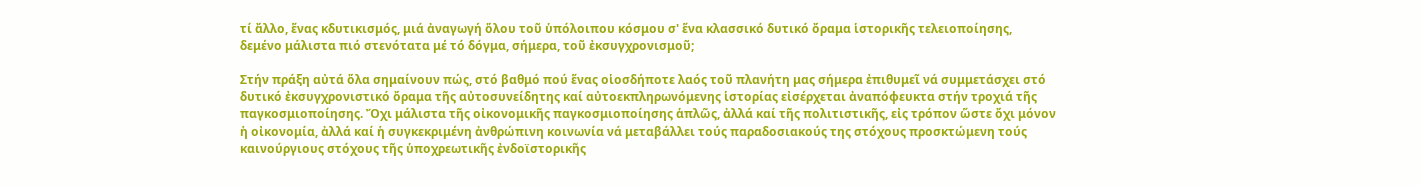τί ἄλλο, ἕνας κδυτικισμός, μιά ἀναγωγή ὅλου τοῦ ὑπόλοιπου κόσμου σ' ἕνα κλασσικό δυτικό ὄραμα ἱστορικῆς τελειοποίησης, δεμένο μάλιστα πιό στενότατα μέ τό δόγμα, σήμερα, τοῦ ἐκσυγχρονισμοῦ;

Στήν πράξη αὐτά ὅλα σημαίνουν πώς, στό βαθμό πού ἕνας οἱοσδήποτε λαός τοῦ πλανήτη μας σήμερα ἐπιθυμεῖ νά συμμετάσχει στό δυτικό ἐκσυγχρονιστικό ὄραμα τῆς αὐτοσυνείδητης καί αὐτοεκπληρωνόμενης ἱστορίας εἰσέρχεται ἀναπόφευκτα στήν τροχιά τῆς παγκοσμιοποίησης. Ὄχι μάλιστα τῆς οἰκονομικῆς παγκοσμιοποίησης ἁπλῶς, ἀλλά καί τῆς πολιτιστικῆς, εἰς τρόπον ὥστε ὄχι μόνον ἡ οἰκονομία, ἀλλά καί ἡ συγκεκριμένη ἀνθρώπινη κοινωνία νά μεταβάλλει τούς παραδοσιακούς της στόχους προσκτώμενη τούς καινούργιους στόχους τῆς ὑποχρεωτικῆς ἐνδοϊστορικῆς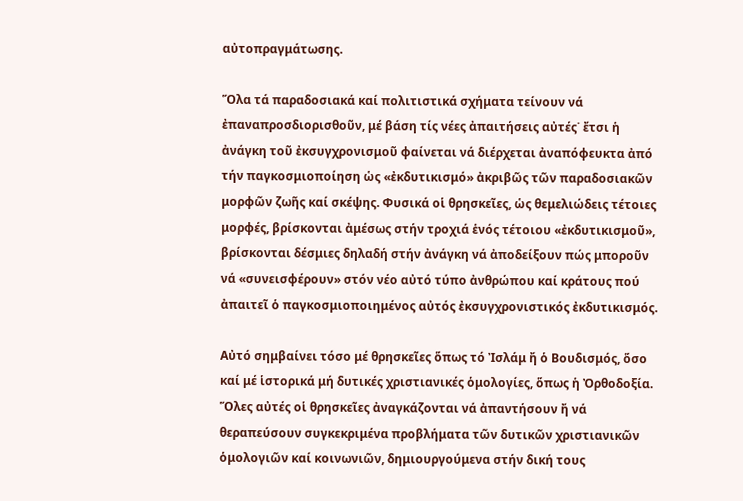αὐτοπραγμάτωσης.

Ὅλα τά παραδοσιακά καί πολιτιστικά σχήματα τείνουν νά ἐπαναπροσδιορισθοῦν, μέ βάση τίς νέες ἀπαιτήσεις αὐτές˙ ἔτσι ἡ ἀνάγκη τοῦ ἐκσυγχρονισμοῦ φαίνεται νά διέρχεται ἀναπόφευκτα ἀπό τήν παγκοσμιοποίηση ὡς «ἐκδυτικισμό» ἀκριβῶς τῶν παραδοσιακῶν μορφῶν ζωῆς καί σκέψης. Φυσικά οἱ θρησκεῖες, ὡς θεμελιώδεις τέτοιες μορφές, βρίσκονται ἀμέσως στήν τροχιά ἑνός τέτοιου «ἐκδυτικισμοῦ», βρίσκονται δέσμιες δηλαδή στήν ἀνάγκη νά ἀποδείξουν πώς μποροῦν νά «συνεισφέρουν» στόν νέο αὐτό τύπο ἀνθρώπου καί κράτους πού ἀπαιτεῖ ὁ παγκοσμιοποιημένος αὐτός ἐκσυγχρονιστικός ἐκδυτικισμός.

Αὐτό σημβαίνει τόσο μέ θρησκεῖες ὅπως τό Ἰσλάμ ἤ ὁ Βουδισμός, ὅσο καί μέ ἱστορικά μή δυτικές χριστιανικές ὁμολογίες, ὅπως ἡ Ὀρθοδοξία. Ὅλες αὐτές οἱ θρησκεῖες ἀναγκάζονται νά ἀπαντήσουν ἤ νά θεραπεύσουν συγκεκριμένα προβλήματα τῶν δυτικῶν χριστιανικῶν ὁμολογιῶν καί κοινωνιῶν, δημιουργούμενα στήν δική τους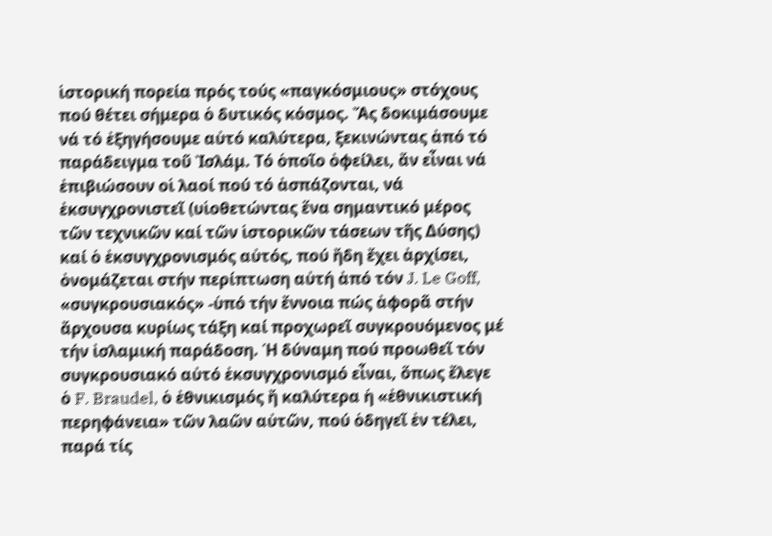ἱστορική πορεία πρός τούς «παγκόσμιους» στόχους πού θέτει σήμερα ὁ δυτικός κόσμος. Ἄς δοκιμάσουμε νά τό ἐξηγήσουμε αὐτό καλύτερα, ξεκινώντας ἀπό τό παράδειγμα τοῦ Ἰσλάμ. Τό ὁποῖο ὀφείλει, ἄν εἶναι νά ἐπιβιώσουν οἱ λαοί πού τό ἀσπάζονται, νά ἐκσυγχρονιστεῖ (υἱοθετώντας ἕνα σημαντικό μέρος τῶν τεχνικῶν καί τῶν ἱστορικῶν τάσεων τῆς Δύσης) καί ὁ ἐκσυγχρονισμός αὐτός, πού ἤδη ἔχει ἀρχίσει, ὀνομάζεται στήν περίπτωση αὐτή ἀπό τόν J. Le Goff, «συγκρουσιακός» -ὑπό τήν ἔννοια πώς ἀφορᾶ στήν ἄρχουσα κυρίως τάξη καί προχωρεῖ συγκρουόμενος μέ τήν ἰσλαμική παράδοση. Ἡ δύναμη πού προωθεῖ τόν συγκρουσιακό αὐτό ἐκσυγχρονισμό εἶναι, ὅπως ἔλεγε ὁ F. Braudel, ὁ ἐθνικισμός ἤ καλύτερα ἡ «ἐθνικιστική περηφάνεια» τῶν λαῶν αὐτῶν, πού ὁδηγεῖ ἐν τέλει, παρά τίς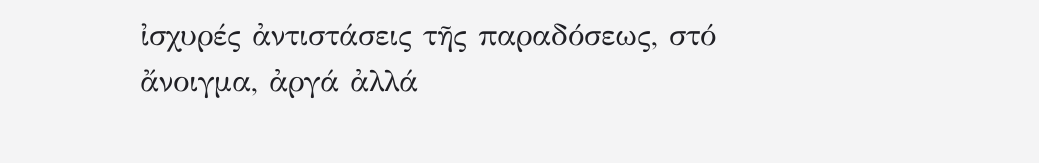ἰσχυρές ἀντιστάσεις τῆς παραδόσεως, στό ἄνοιγμα, ἀργά ἀλλά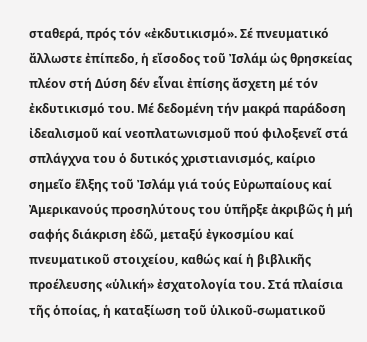σταθερά, πρός τόν «ἐκδυτικισμό». Σέ πνευματικό ἄλλωστε ἐπίπεδο, ἡ εἴσοδος τοῦ Ἰσλάμ ὡς θρησκείας πλέον στή Δύση δέν εἶναι ἐπίσης ἄσχετη μέ τόν ἐκδυτικισμό του. Μέ δεδομένη τήν μακρά παράδοση ἰδεαλισμοῦ καί νεοπλατωνισμοῦ πού φιλοξενεῖ στά σπλάγχνα του ὁ δυτικός χριστιανισμός, καίριο σημεῖο ἕλξης τοῦ Ἰσλάμ γιά τούς Εὐρωπαίους καί Ἀμερικανούς προσηλύτους του ὑπῆρξε ἀκριβῶς ἡ μή σαφής διάκριση ἐδῶ, μεταξύ ἐγκοσμίου καί πνευματικοῦ στοιχείου, καθώς καί ἡ βιβλικῆς προέλευσης «ὑλική» ἐσχατολογία του. Στά πλαίσια τῆς ὁποίας, ἡ καταξίωση τοῦ ὑλικοῦ-σωματικοῦ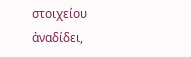στοιχείου ἀναδίδει,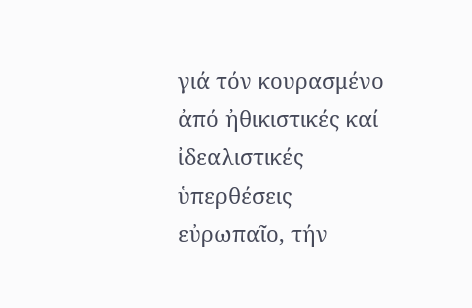γιά τόν κουρασμένο ἀπό ἠθικιστικές καί ἰδεαλιστικές ὑπερθέσεις εὐρωπαῖο, τήν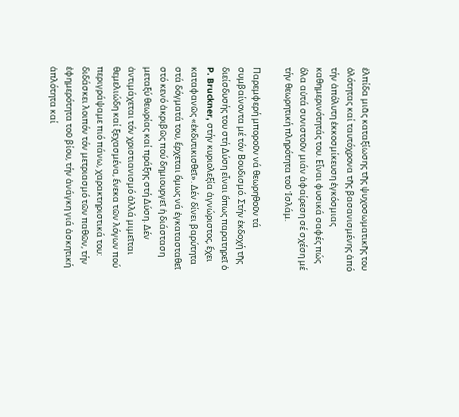ἐλπίδα μιᾶς καταξίωσης τῆς ψυχοσωματικῆς του ὁλότητας καί ταυτόχρονα τῆς βασανισμένης ἀπό τήν ἀπόλυτη ἐκκοσμίκευση ἐγκόσμιας καθημερινότητάς του. Εἶναι φυσικά σαφές πώς ὅλα αὐτά συνιστοῦν μιάν ἀφαίρεση σέ σχέση μέ τήν θεωρητική πληρότητα τοῦ Ἰσλάμ.

Παρεμφερή μποροῦν νά θεωρηθοῦν τά συμβαίνοντα μέ τόν Βουδισμό. Στήν ἐκδοχή τῆς διείσδυσής του στή Δύση εἶναι ὅπως παρατηρεῖ ὁ P. Bruckner, στήν κυριολεξία ἀγνώριστος, ἔχει καταφανῶς «ἐκδυτικισθεῖ». Δέν δίνει βαρύτητα στά δόγματά του, ἔρχεται ὅμως νά ἐγκατασταθεῖ στό κενό ἀκριβῶς πού δημιουργεῖ ἡ διάσταση μεταξύ θεωρίας καί πράξης στή Δύση. Δέν ἀντιμάχεται τόν χριστιανισμό ἀλλά μιμεῖται θεμελιώδη καί ξεχασμένα, ἔνεκα τῶν λόγων πού περιγράψαμε πιό πάνω, χαρακτηριστικά του: διδάσκει λοιπόν τόν μετριασμό τῶν παθῶν, τήν ἐφημερότητα τοῦ βίου, τήν ἀνάγκη γιά ἀσκητική ἁπλότητα καί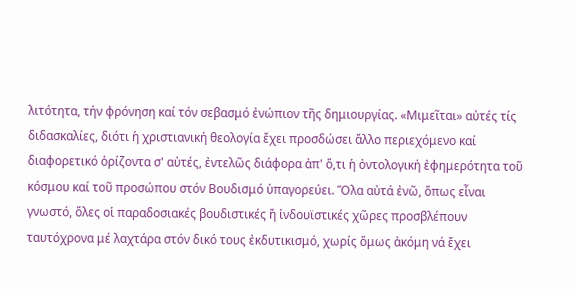λιτότητα, τήν φρόνηση καί τόν σεβασμό ἐνώπιον τῆς δημιουργίας. «Μιμεῖται» αὐτές τίς διδασκαλίες, διότι ἡ χριστιανική θεολογία ἔχει προσδώσει ἄλλο περιεχόμενο καί διαφορετικό ὁρίζοντα σ' αὐτές, ἐντελῶς διάφορα ἀπ' ὅ,τι ἡ ὀντολογική ἐφημερότητα τοῦ κόσμου καί τοῦ προσώπου στόν Βουδισμό ὑπαγορεύει. Ὅλα αὐτά ἐνῶ, ὅπως εἶναι γνωστό, ὅλες οἱ παραδοσιακές βουδιστικές ἤ ἰνδουϊστικές χῶρες προσβλέπουν ταυτόχρονα μέ λαχτάρα στόν δικό τους ἐκδυτικισμό, χωρίς ὅμως ἀκόμη νά ἔχει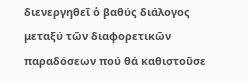διενεργηθεῖ ὁ βαθύς διάλογος μεταξύ τῶν διαφορετικῶν παραδόσεων πού θά καθιστοῦσε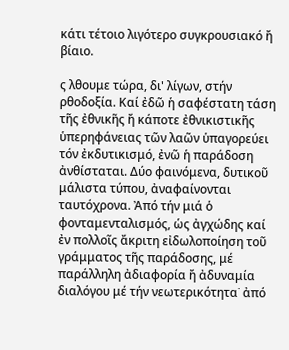κάτι τέτοιο λιγότερο συγκρουσιακό ἤ βίαιο.

ς λθουμε τώρα, δι' λίγων, στήν ρθοδοξία. Καί ἐδῶ ἡ σαφέστατη τάση τῆς ἐθνικῆς ἤ κάποτε ἐθνικιστικῆς ὑπερηφάνειας τῶν λαῶν ὑπαγορεύει τόν ἐκδυτικισμό, ἐνῶ ἡ παράδοση ἀνθίσταται. Δύο φαινόμενα, δυτικοῦ μάλιστα τύπου, ἀναφαίνονται ταυτόχρονα. Ἀπό τήν μιά ὁ φονταμενταλισμός, ὡς ἀγχώδης καί ἐν πολλοῖς ἄκριτη εἰδωλοποίηση τοῦ γράμματος τῆς παράδοσης, μέ παράλληλη ἀδιαφορία ἤ ἀδυναμία διαλόγου μέ τήν νεωτερικότητα˙ ἀπό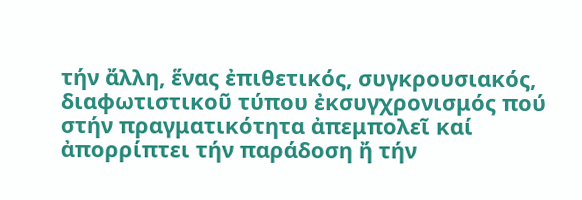τήν ἄλλη, ἕνας ἐπιθετικός, συγκρουσιακός, διαφωτιστικοῦ τύπου ἐκσυγχρονισμός πού στήν πραγματικότητα ἀπεμπολεῖ καί ἀπορρίπτει τήν παράδοση ἤ τήν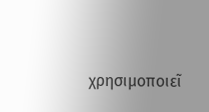χρησιμοποιεῖ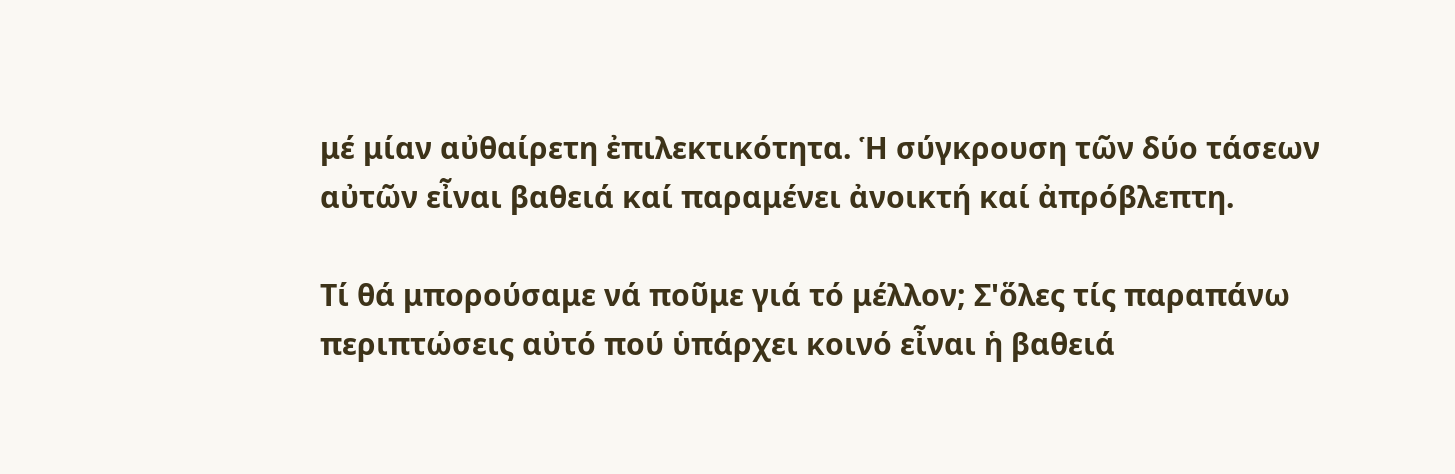μέ μίαν αὐθαίρετη ἐπιλεκτικότητα. Ἡ σύγκρουση τῶν δύο τάσεων αὐτῶν εἶναι βαθειά καί παραμένει ἀνοικτή καί ἀπρόβλεπτη.

Τί θά μπορούσαμε νά ποῦμε γιά τό μέλλον; Σ'ὅλες τίς παραπάνω περιπτώσεις αὐτό πού ὑπάρχει κοινό εἶναι ἡ βαθειά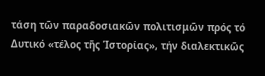τάση τῶν παραδοσιακῶν πολιτισμῶν πρός τό Δυτικό «τέλος τῆς Ἱστορίας», τήν διαλεκτικῶς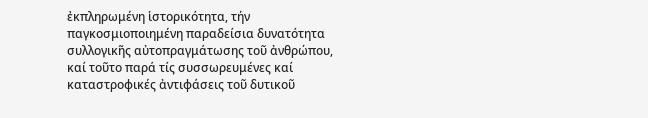ἐκπληρωμένη ἱστορικότητα, τήν παγκοσμιοποιημένη παραδείσια δυνατότητα συλλογικῆς αὐτοπραγμάτωσης τοῦ ἀνθρώπου, καί τοῦτο παρά τίς συσσωρευμένες καί καταστροφικές ἀντιφάσεις τοῦ δυτικοῦ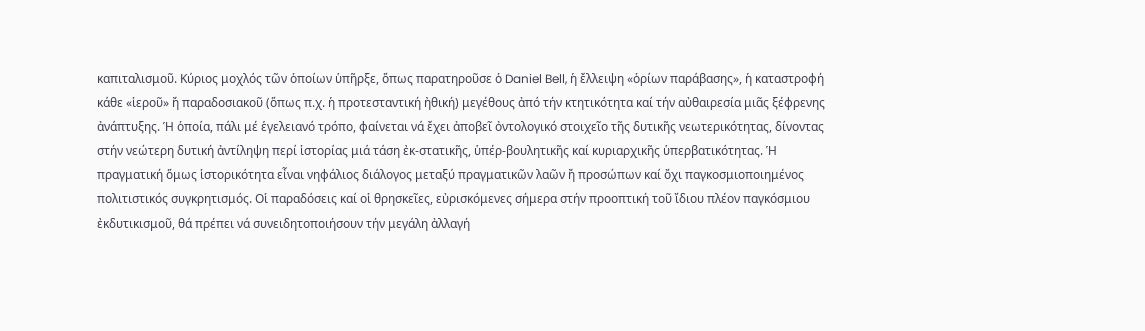καπιταλισμοῦ. Κύριος μοχλός τῶν ὁποίων ὑπῆρξε, ὅπως παρατηροῦσε ὁ Daniel Bell, ἡ ἔλλειψη «ὁρίων παράβασης», ἡ καταστροφή κάθε «ἱεροῦ» ἤ παραδοσιακοῦ (ὅπως π.χ. ἡ προτεσταντική ἠθική) μεγέθους ἀπό τήν κτητικότητα καί τήν αὐθαιρεσία μιᾶς ξέφρενης ἀνάπτυξης. Ἡ ὁποία, πάλι μέ ἑγελειανό τρόπο, φαίνεται νά ἔχει ἀποβεῖ ὀντολογικό στοιχεῖο τῆς δυτικῆς νεωτερικότητας, δίνοντας στήν νεώτερη δυτική ἀντίληψη περί ἱστορίας μιά τάση ἐκ-στατικῆς, ὑπέρ-βουλητικῆς καί κυριαρχικῆς ὑπερβατικότητας. Ἡ πραγματική ὅμως ἱστορικότητα εἶναι νηφάλιος διάλογος μεταξύ πραγματικῶν λαῶν ἤ προσώπων καί ὄχι παγκοσμιοποιημένος πολιτιστικός συγκρητισμός. Οἱ παραδόσεις καί οἱ θρησκεῖες, εὐρισκόμενες σήμερα στήν προοπτική τοῦ ἴδιου πλέον παγκόσμιου ἐκδυτικισμοῦ, θά πρέπει νά συνειδητοποιήσουν τήν μεγάλη ἀλλαγή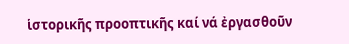ἱστορικῆς προοπτικῆς καί νά ἐργασθοῦν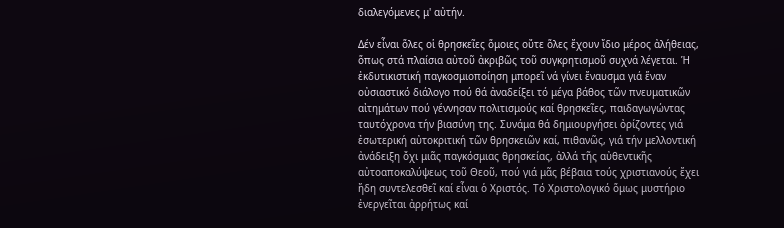διαλεγόμενες μ' αὐτήν.

Δέν εἶναι ὅλες οἱ θρησκεῖες ὅμοιες οὔτε ὅλες ἔχουν ἴδιο μέρος ἀλήθειας, ὅπως στά πλαίσια αὐτοῦ ἀκριβῶς τοῦ συγκρητισμοῦ συχνά λέγεται. Ἡ ἐκδυτικιστική παγκοσμιοποίηση μπορεῖ νά γίνει ἔναυσμα γιά ἕναν οὐσιαστικό διάλογο πού θά ἀναδείξει τό μέγα βάθος τῶν πνευματικῶν αἰτημάτων πού γέννησαν πολιτισμούς καί θρησκεῖες, παιδαγωγώντας ταυτόχρονα τήν βιασύνη της. Συνάμα θά δημιουργήσει ὀρίζοντες γιά ἐσωτερική αὐτοκριτική τῶν θρησκειῶν καί, πιθανῶς, γιά τήν μελλοντική ἀνάδειξη ὄχι μιᾶς παγκόσμιας θρησκείας, ἀλλά τῆς αὐθεντικῆς αὐτοαποκαλύψεως τοῦ Θεοῦ, πού γιά μᾶς βέβαια τούς χριστιανούς ἔχει ἤδη συντελεσθεῖ καί εἶναι ὁ Χριστός. Τό Χριστολογικό ὅμως μυστήριο ἐνεργεῖται ἀρρήτως καί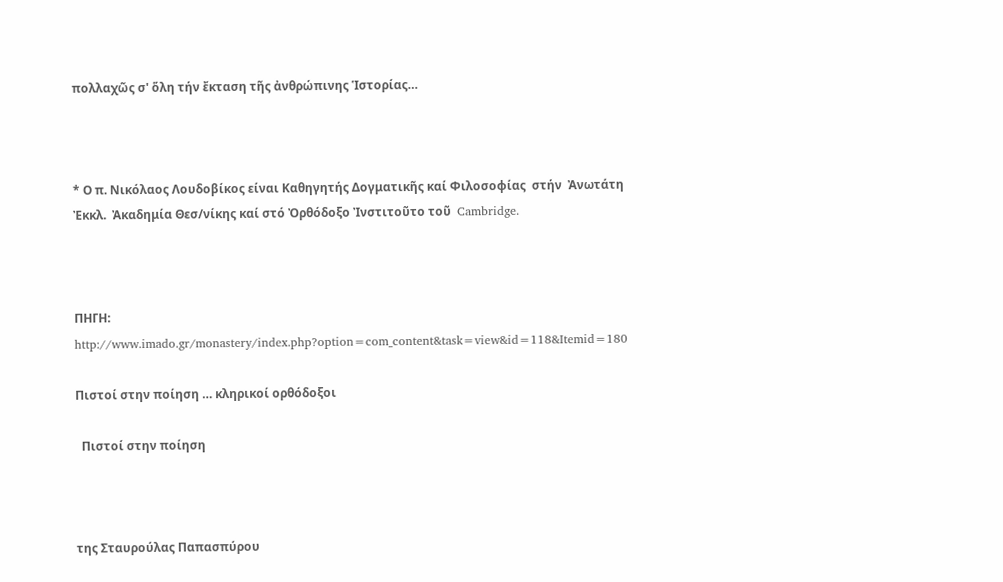πολλαχῶς σ' ὅλη τήν ἔκταση τῆς ἀνθρώπινης Ἱστορίας…



* Ο π. Νικόλαος Λουδοβίκος είναι Καθηγητής Δογματικῆς καί Φιλοσοφίας  στήν  Ἀνωτάτη Ἐκκλ.  Ἀκαδημία Θεσ/νίκης καί στό Ὀρθόδοξο Ἰνστιτοῦτo τoῦ  Cambridge.



ΠΗΓΗ: http://www.imado.gr/monastery/index.php?option=com_content&task=view&id=118&Itemid=180

Πιστοί στην ποίηση … κληρικοί ορθόδοξοι

  Πιστοί στην ποίηση



της Σταυρούλας Παπασπύρου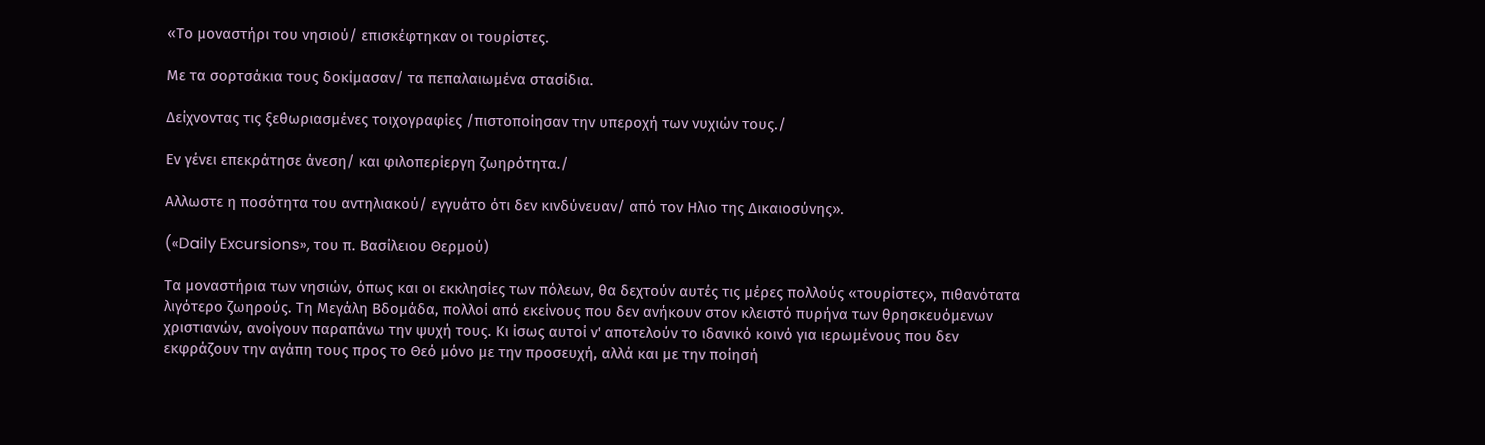«Το μοναστήρι του νησιού/ επισκέφτηκαν οι τουρίστες.

Με τα σορτσάκια τους δοκίμασαν/ τα πεπαλαιωμένα στασίδια.

Δείχνοντας τις ξεθωριασμένες τοιχογραφίες /πιστοποίησαν την υπεροχή των νυχιών τους./

Εν γένει επεκράτησε άνεση/ και φιλοπερίεργη ζωηρότητα./

Αλλωστε η ποσότητα του αντηλιακού/ εγγυάτο ότι δεν κινδύνευαν/ από τον Ηλιο της Δικαιοσύνης».

(«Daily Excursions», του π. Βασίλειου Θερμού)

Τα μοναστήρια των νησιών, όπως και οι εκκλησίες των πόλεων, θα δεχτούν αυτές τις μέρες πολλούς «τουρίστες», πιθανότατα λιγότερο ζωηρούς. Τη Μεγάλη Βδομάδα, πολλοί από εκείνους που δεν ανήκουν στον κλειστό πυρήνα των θρησκευόμενων χριστιανών, ανοίγουν παραπάνω την ψυχή τους. Κι ίσως αυτοί ν' αποτελούν το ιδανικό κοινό για ιερωμένους που δεν εκφράζουν την αγάπη τους προς το Θεό μόνο με την προσευχή, αλλά και με την ποίησή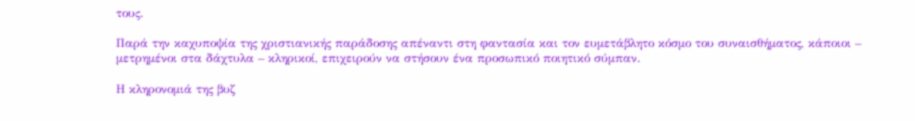τους.

Παρά την καχυποψία της χριστιανικής παράδοσης απέναντι στη φαντασία και τον ευμετάβλητο κόσμο του συναισθήματος, κάποιοι – μετρημένοι στα δάχτυλα – κληρικοί, επιχειρούν να στήσουν ένα προσωπικό ποιητικό σύμπαν.

Η κληρονομιά της βυζ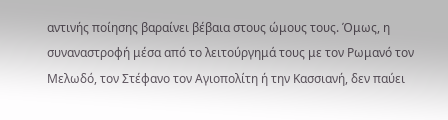αντινής ποίησης βαραίνει βέβαια στους ώμους τους. Όμως, η συναναστροφή μέσα από το λειτούργημά τους με τον Ρωμανό τον Μελωδό, τον Στέφανο τον Αγιοπολίτη ή την Κασσιανή, δεν παύει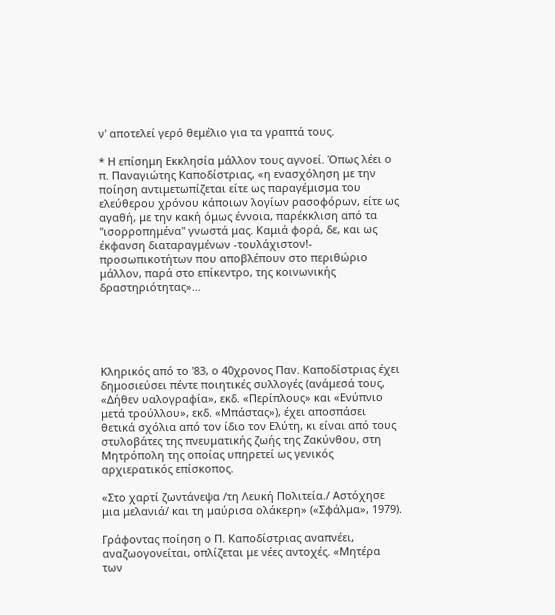ν' αποτελεί γερό θεμέλιο για τα γραπτά τους.

* Η επίσημη Εκκλησία μάλλον τους αγνοεί. Όπως λέει ο π. Παναγιώτης Καποδίστριας, «η ενασχόληση με την ποίηση αντιμετωπίζεται είτε ως παραγέμισμα του ελεύθερου χρόνου κάποιων λογίων ρασοφόρων, είτε ως αγαθή, με την κακή όμως έννοια, παρέκκλιση από τα "ισορροπημένα" γνωστά μας. Καμιά φορά, δε, και ως έκφανση διαταραγμένων -τουλάχιστον!- προσωπικοτήτων που αποβλέπουν στο περιθώριο μάλλον, παρά στο επίκεντρο, της κοινωνικής δραστηριότητας»…





Κληρικός από το '83, ο 40χρονος Παν. Καποδίστριας έχει δημοσιεύσει πέντε ποιητικές συλλογές (ανάμεσά τους, «Δήθεν υαλογραφία», εκδ. «Περίπλους» και «Ενύπνιο μετά τρούλλου», εκδ. «Μπάστας»), έχει αποσπάσει θετικά σχόλια από τον ίδιο τον Ελύτη, κι είναι από τους στυλοβάτες της πνευματικής ζωής της Ζακύνθου, στη Μητρόπολη της οποίας υπηρετεί ως γενικός αρχιερατικός επίσκοπος.

«Στο χαρτί ζωντάνεψα /τη Λευκή Πολιτεία./ Αστόχησε μια μελανιά/ και τη μαύρισα ολάκερη» («Σφάλμα», 1979).

Γράφοντας ποίηση ο Π. Καποδίστριας αναπνέει, αναζωογονείται, οπλίζεται με νέες αντοχές. «Μητέρα των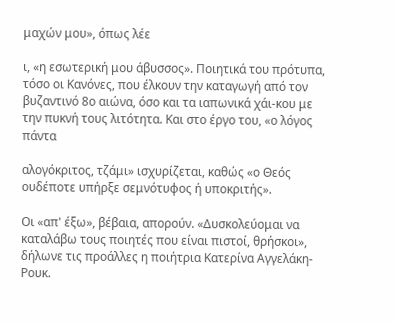μαχών μου», όπως λέε

ι, «η εσωτερική μου άβυσσος». Ποιητικά του πρότυπα, τόσο οι Κανόνες, που έλκουν την καταγωγή από τον βυζαντινό 8ο αιώνα, όσο και τα ιαπωνικά χάι-κου με την πυκνή τους λιτότητα. Και στο έργο του, «ο λόγος πάντα

αλογόκριτος, τζάμι» ισχυρίζεται, καθώς «ο Θεός ουδέποτε υπήρξε σεμνότυφος ή υποκριτής».

Οι «απ' έξω», βέβαια, απορούν. «Δυσκολεύομαι να καταλάβω τους ποιητές που είναι πιστοί, θρήσκοι», δήλωνε τις προάλλες η ποιήτρια Κατερίνα Αγγελάκη-Ρουκ.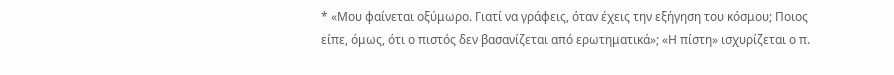* «Μου φαίνεται οξύμωρο. Γιατί να γράφεις, όταν έχεις την εξήγηση του κόσμου; Ποιος είπε, όμως, ότι ο πιστός δεν βασανίζεται από ερωτηματικά»; «Η πίστη» ισχυρίζεται ο π.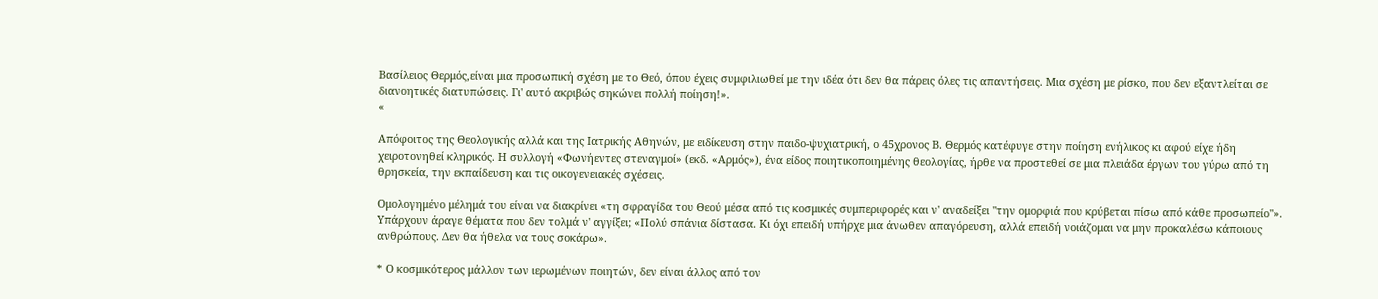Βασίλειος Θερμός,είναι μια προσωπική σχέση με το Θεό, όπου έχεις συμφιλιωθεί με την ιδέα ότι δεν θα πάρεις όλες τις απαντήσεις. Μια σχέση με ρίσκο, που δεν εξαντλείται σε διανοητικές διατυπώσεις. Γι' αυτό ακριβώς σηκώνει πολλή ποίηση!».
«

Απόφοιτος της Θεολογικής αλλά και της Ιατρικής Αθηνών, με ειδίκευση στην παιδο-ψυχιατρική, ο 45χρονος Β. Θερμός κατέφυγε στην ποίηση ενήλικος κι αφού είχε ήδη χειροτονηθεί κληρικός. Η συλλογή «Φωνήεντες στεναγμοί» (εκδ. «Αρμός»), ένα είδος ποιητικοποιημένης θεολογίας, ήρθε να προστεθεί σε μια πλειάδα έργων του γύρω από τη θρησκεία, την εκπαίδευση και τις οικογενειακές σχέσεις.

Ομολογημένο μέλημά του είναι να διακρίνει «τη σφραγίδα του Θεού μέσα από τις κοσμικές συμπεριφορές και ν' αναδείξει "την ομορφιά που κρύβεται πίσω από κάθε προσωπείο"». Υπάρχουν άραγε θέματα που δεν τολμά ν' αγγίξει; «Πολύ σπάνια δίστασα. Κι όχι επειδή υπήρχε μια άνωθεν απαγόρευση, αλλά επειδή νοιάζομαι να μην προκαλέσω κάποιους ανθρώπους. Δεν θα ήθελα να τους σοκάρω».

* Ο κοσμικότερος μάλλον των ιερωμένων ποιητών, δεν είναι άλλος από τον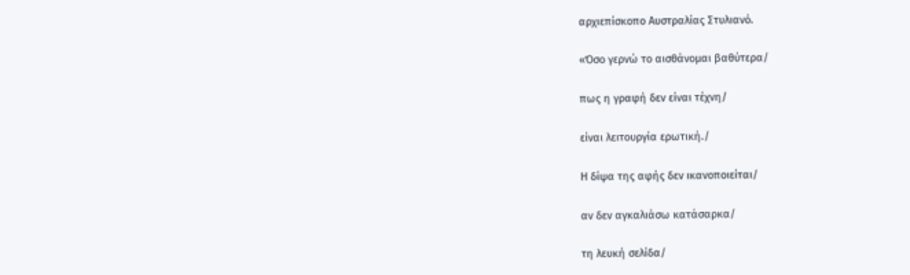αρχιεπίσκοπο Αυστραλίας Στυλιανό.

«Όσο γερνώ το αισθάνομαι βαθύτερα/

πως η γραφή δεν είναι τέχνη/

είναι λειτουργία ερωτική./

Η δίψα της αφής δεν ικανοποιείται/

αν δεν αγκαλιάσω κατάσαρκα/

τη λευκή σελίδα/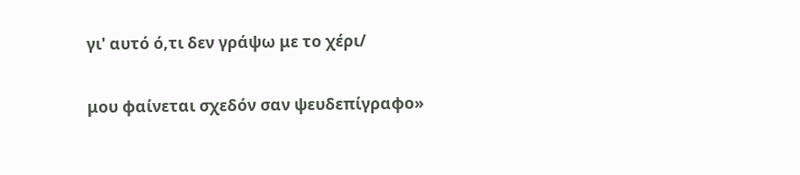γι' αυτό ό,τι δεν γράψω με το χέρι/

μου φαίνεται σχεδόν σαν ψευδεπίγραφο»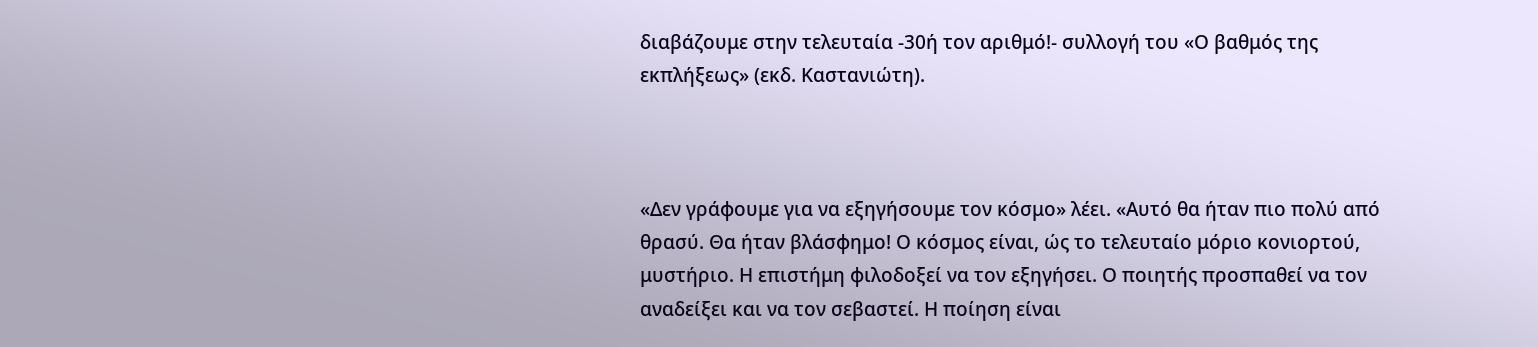διαβάζουμε στην τελευταία -30ή τον αριθμό!- συλλογή του «Ο βαθμός της εκπλήξεως» (εκδ. Καστανιώτη).



«Δεν γράφουμε για να εξηγήσουμε τον κόσμο» λέει. «Αυτό θα ήταν πιο πολύ από θρασύ. Θα ήταν βλάσφημο! Ο κόσμος είναι, ώς το τελευταίο μόριο κονιορτού, μυστήριο. Η επιστήμη φιλοδοξεί να τον εξηγήσει. Ο ποιητής προσπαθεί να τον αναδείξει και να τον σεβαστεί. Η ποίηση είναι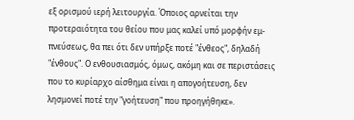εξ ορισμού ιερή λειτουργία. Όποιος αρνείται την προτεραιότητα του θείου που μας καλεί υπό μορφήν εμ-πνεύσεως, θα πει ότι δεν υπήρξε ποτέ "ένθεος", δηλαδή "ένθους". Ο ενθουσιασμός, όμως, ακόμη και σε περιστάσεις που το κυρίαρχο αίσθημα είναι η απογοήτευση, δεν λησμονεί ποτέ την "γοήτευση" που προηγήθηκε».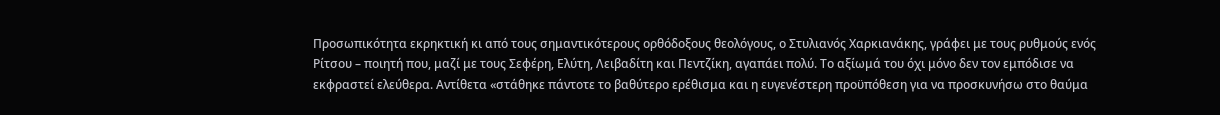Προσωπικότητα εκρηκτική κι από τους σημαντικότερους ορθόδοξους θεολόγους, ο Στυλιανός Χαρκιανάκης, γράφει με τους ρυθμούς ενός Ρίτσου – ποιητή που, μαζί με τους Σεφέρη, Ελύτη, Λειβαδίτη και Πεντζίκη, αγαπάει πολύ. Το αξίωμά του όχι μόνο δεν τον εμπόδισε να εκφραστεί ελεύθερα. Αντίθετα «στάθηκε πάντοτε το βαθύτερο ερέθισμα και η ευγενέστερη προϋπόθεση για να προσκυνήσω στο θαύμα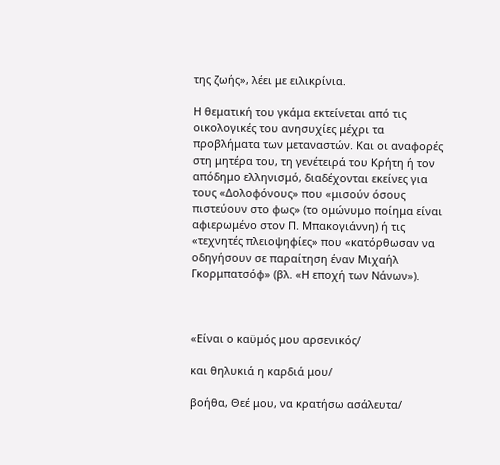της ζωής», λέει με ειλικρίνια.

Η θεματική του γκάμα εκτείνεται από τις οικολογικές του ανησυχίες μέχρι τα προβλήματα των μεταναστών. Και οι αναφορές στη μητέρα του, τη γενέτειρά του Κρήτη ή τον απόδημο ελληνισμό, διαδέχονται εκείνες για τους «Δολοφόνους» που «μισούν όσους πιστεύουν στο φως» (το ομώνυμο ποίημα είναι αφιερωμένο στον Π. Μπακογιάννη) ή τις «τεχνητές πλειοψηφίες» που «κατόρθωσαν να οδηγήσουν σε παραίτηση έναν Μιχαήλ Γκορμπατσόφ» (βλ. «Η εποχή των Νάνων»).



«Είναι ο καϋμός μου αρσενικός/

και θηλυκιά η καρδιά μου/

βοήθα, Θεέ μου, να κρατήσω ασάλευτα/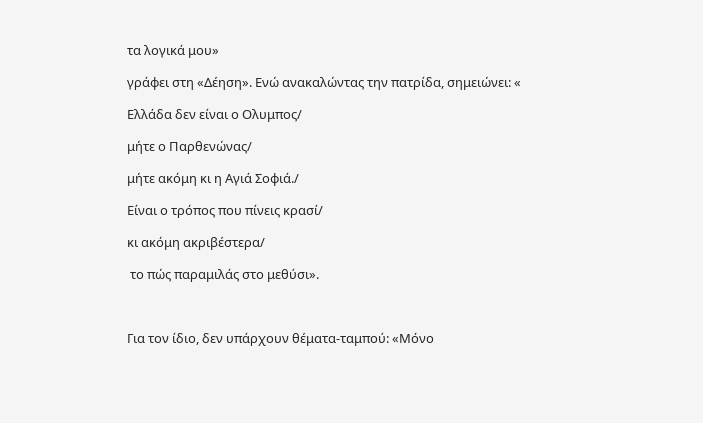τα λογικά μου»

γράφει στη «Δέηση». Ενώ ανακαλώντας την πατρίδα, σημειώνει: «

Ελλάδα δεν είναι ο Ολυμπος/

μήτε ο Παρθενώνας/

μήτε ακόμη κι η Αγιά Σοφιά./

Είναι ο τρόπος που πίνεις κρασί/

κι ακόμη ακριβέστερα/

 το πώς παραμιλάς στο μεθύσι».



Για τον ίδιο, δεν υπάρχουν θέματα-ταμπού: «Μόνο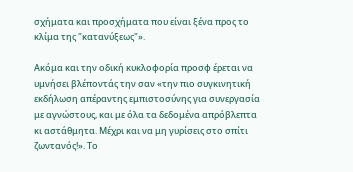σχήματα και προσχήματα που είναι ξένα προς το κλίμα της "κατανύξεως"».

Ακόμα και την οδική κυκλοφορία προσφ έρεται να υμνήσει βλέποντάς την σαν «την πιο συγκινητική εκδήλωση απέραντης εμπιστοσύνης για συνεργασία με αγνώστους, και με όλα τα δεδομένα απρόβλεπτα κι αστάθμητα. Μέχρι και να μη γυρίσεις στο σπίτι ζωντανός!». Το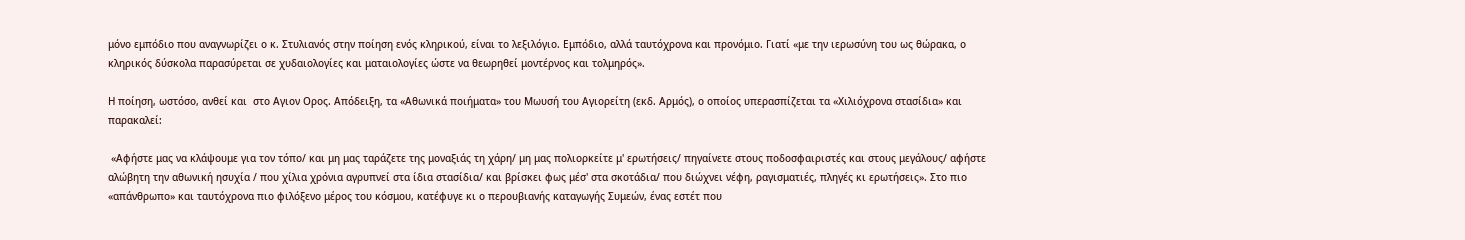μόνο εμπόδιο που αναγνωρίζει ο κ. Στυλιανός στην ποίηση ενός κληρικού, είναι το λεξιλόγιο. Εμπόδιο, αλλά ταυτόχρονα και προνόμιο. Γιατί «με την ιερωσύνη του ως θώρακα, ο κληρικός δύσκολα παρασύρεται σε χυδαιολογίες και ματαιολογίες ώστε να θεωρηθεί μοντέρνος και τολμηρός».

Η ποίηση, ωστόσο, ανθεί και  στο Αγιον Ορος. Απόδειξη, τα «Αθωνικά ποιήματα» του Μωυσή του Αγιορείτη (εκδ. Αρμός), ο οποίος υπερασπίζεται τα «Χιλιόχρονα στασίδια» και παρακαλεί:

 «Αφήστε μας να κλάψουμε για τον τόπο/ και μη μας ταράζετε της μοναξιάς τη χάρη/ μη μας πολιορκείτε μ' ερωτήσεις/ πηγαίνετε στους ποδοσφαιριστές και στους μεγάλους/ αφήστε αλώβητη την αθωνική ησυχία / που χίλια χρόνια αγρυπνεί στα ίδια στασίδια/ και βρίσκει φως μέσ' στα σκοτάδια/ που διώχνει νέφη, ραγισματιές, πληγές κι ερωτήσεις». Στο πιο «απάνθρωπο» και ταυτόχρονα πιο φιλόξενο μέρος του κόσμου, κατέφυγε κι ο περουβιανής καταγωγής Συμεών, ένας εστέτ που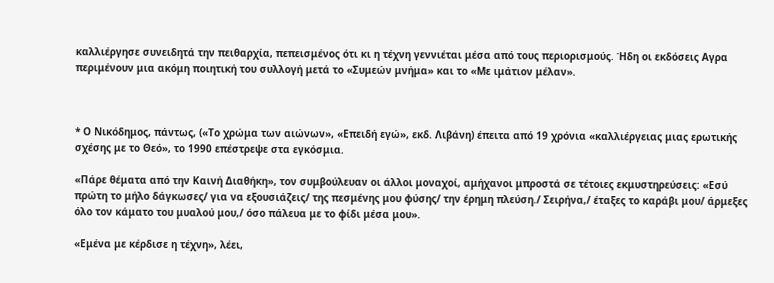καλλιέργησε συνειδητά την πειθαρχία, πεπεισμένος ότι κι η τέχνη γεννιέται μέσα από τους περιορισμούς. Ήδη οι εκδόσεις Αγρα περιμένουν μια ακόμη ποιητική του συλλογή μετά το «Συμεών μνήμα» και το «Με ιμάτιον μέλαν».



* Ο Νικόδημος, πάντως, («Το χρώμα των αιώνων», «Επειδή εγώ», εκδ. Λιβάνη) έπειτα από 19 χρόνια «καλλιέργειας μιας ερωτικής σχέσης με το Θεό», το 1990 επέστρεψε στα εγκόσμια.

«Πάρε θέματα από την Καινή Διαθήκη», τον συμβούλευαν οι άλλοι μοναχοί, αμήχανοι μπροστά σε τέτοιες εκμυστηρεύσεις: «Εσύ πρώτη το μήλο δάγκωσες/ για να εξουσιάζεις/ της πεσμένης μου φύσης/ την έρημη πλεύση./ Σειρήνα,/ έταξες το καράβι μου/ άρμεξες όλο τον κάματο του μυαλού μου,/ όσο πάλευα με το φίδι μέσα μου».

«Εμένα με κέρδισε η τέχνη», λέει,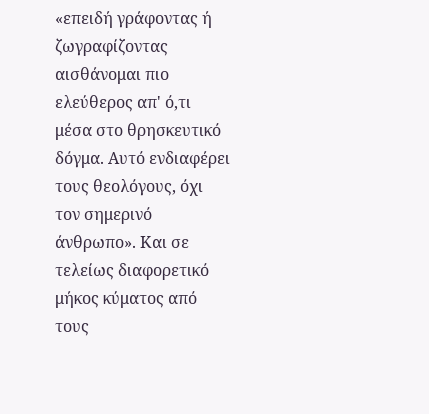«επειδή γράφοντας ή ζωγραφίζοντας αισθάνομαι πιο ελεύθερος απ' ό,τι μέσα στο θρησκευτικό δόγμα. Αυτό ενδιαφέρει τους θεολόγους, όχι τον σημερινό άνθρωπο». Και σε τελείως διαφορετικό μήκος κύματος από τους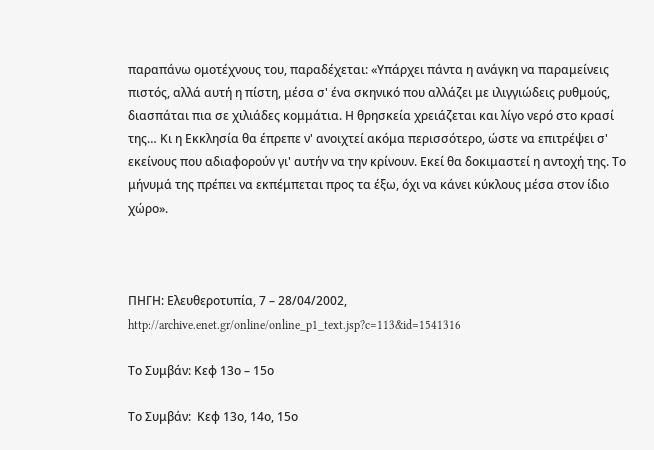παραπάνω ομοτέχνους του, παραδέχεται: «Υπάρχει πάντα η ανάγκη να παραμείνεις πιστός, αλλά αυτή η πίστη, μέσα σ' ένα σκηνικό που αλλάζει με ιλιγγιώδεις ρυθμούς, διασπάται πια σε χιλιάδες κομμάτια. Η θρησκεία χρειάζεται και λίγο νερό στο κρασί της… Κι η Εκκλησία θα έπρεπε ν' ανοιχτεί ακόμα περισσότερο, ώστε να επιτρέψει σ' εκείνους που αδιαφορούν γι' αυτήν να την κρίνουν. Εκεί θα δοκιμαστεί η αντοχή της. Το μήνυμά της πρέπει να εκπέμπεται προς τα έξω, όχι να κάνει κύκλους μέσα στον ίδιο χώρο».



ΠΗΓΗ: Ελευθεροτυπία, 7 – 28/04/2002, http://archive.enet.gr/online/online_p1_text.jsp?c=113&id=1541316

Το Συμβάν: Κεφ 13ο – 15ο

Το Συμβάν:  Κεφ 13ο, 14ο, 15ο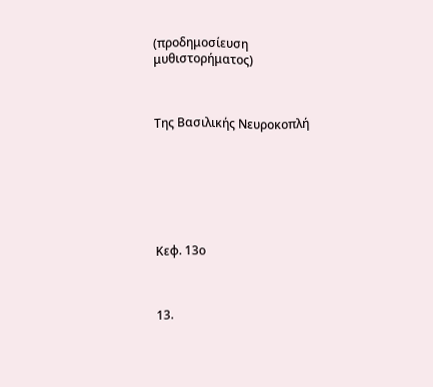(προδημοσίευση μυθιστορήματος)



Της Βασιλικής Νευροκοπλή







Κεφ. 13ο



13.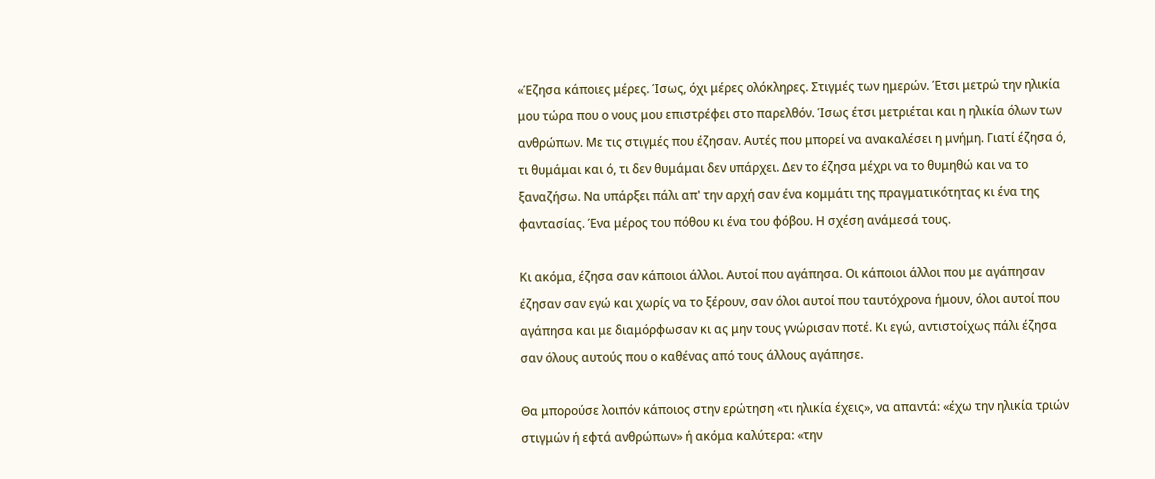«Έζησα κάποιες μέρες. Ίσως, όχι μέρες ολόκληρες. Στιγμές των ημερών. Έτσι μετρώ την ηλικία μου τώρα που ο νους μου επιστρέφει στο παρελθόν. Ίσως έτσι μετριέται και η ηλικία όλων των ανθρώπων. Με τις στιγμές που έζησαν. Αυτές που μπορεί να ανακαλέσει η μνήμη. Γιατί έζησα ό, τι θυμάμαι και ό, τι δεν θυμάμαι δεν υπάρχει. Δεν το έζησα μέχρι να το θυμηθώ και να το ξαναζήσω. Να υπάρξει πάλι απ' την αρχή σαν ένα κομμάτι της πραγματικότητας κι ένα της φαντασίας. Ένα μέρος του πόθου κι ένα του φόβου. Η σχέση ανάμεσά τους.

Κι ακόμα, έζησα σαν κάποιοι άλλοι. Αυτοί που αγάπησα. Οι κάποιοι άλλοι που με αγάπησαν έζησαν σαν εγώ και χωρίς να το ξέρουν, σαν όλοι αυτοί που ταυτόχρονα ήμουν, όλοι αυτοί που αγάπησα και με διαμόρφωσαν κι ας μην τους γνώρισαν ποτέ. Κι εγώ, αντιστοίχως πάλι έζησα σαν όλους αυτούς που ο καθένας από τους άλλους αγάπησε.

Θα μπορούσε λοιπόν κάποιος στην ερώτηση «τι ηλικία έχεις», να απαντά: «έχω την ηλικία τριών στιγμών ή εφτά ανθρώπων» ή ακόμα καλύτερα: «την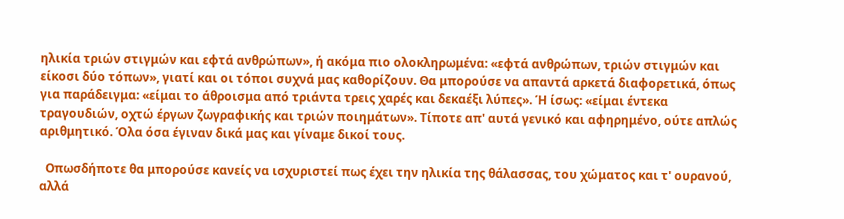ηλικία τριών στιγμών και εφτά ανθρώπων», ή ακόμα πιο ολοκληρωμένα: «εφτά ανθρώπων, τριών στιγμών και είκοσι δύο τόπων», γιατί και οι τόποι συχνά μας καθορίζουν. Θα μπορούσε να απαντά αρκετά διαφορετικά, όπως για παράδειγμα: «είμαι το άθροισμα από τριάντα τρεις χαρές και δεκαέξι λύπες». Ή ίσως: «είμαι έντεκα τραγουδιών, οχτώ έργων ζωγραφικής και τριών ποιημάτων». Τίποτε απ' αυτά γενικό και αφηρημένο, ούτε απλώς αριθμητικό. Όλα όσα έγιναν δικά μας και γίναμε δικοί τους.

  Οπωσδήποτε θα μπορούσε κανείς να ισχυριστεί πως έχει την ηλικία της θάλασσας, του χώματος και τ' ουρανού, αλλά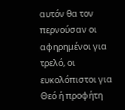αυτόν θα τον περνούσαν οι αφηρημένοι για τρελό, οι ευκολόπιστοι για Θεό ή προφήτη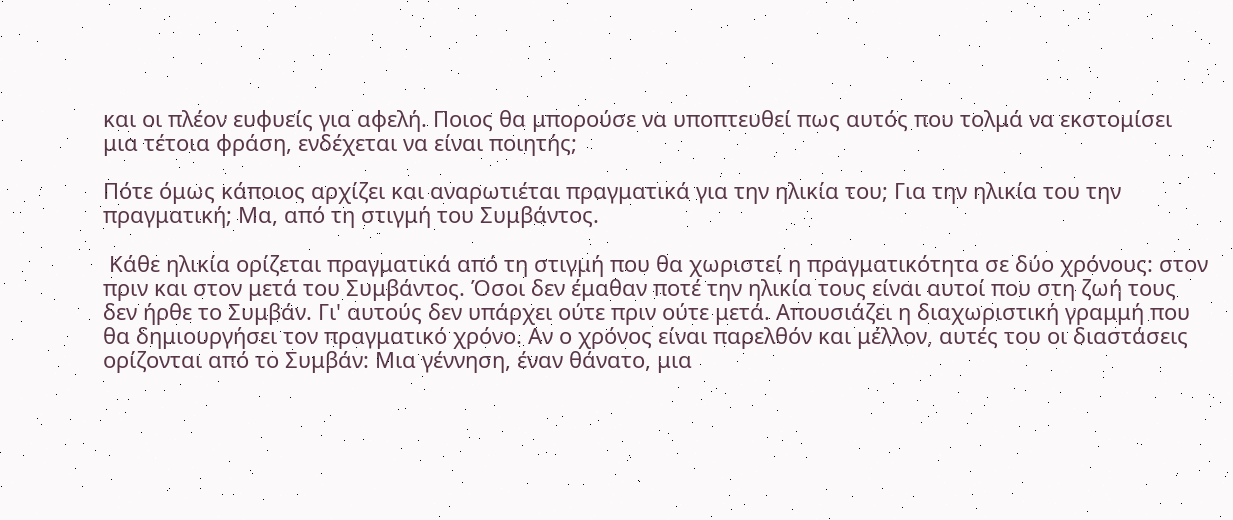και οι πλέον ευφυείς για αφελή. Ποιος θα μπορούσε να υποπτευθεί πως αυτός που τολμά να εκστομίσει μια τέτοια φράση, ενδέχεται να είναι ποιητής;

Πότε όμως κάποιος αρχίζει και αναρωτιέται πραγματικά για την ηλικία του; Για την ηλικία του την πραγματική; Μα, από τη στιγμή του Συμβάντος.

 Κάθε ηλικία ορίζεται πραγματικά από τη στιγμή που θα χωριστεί η πραγματικότητα σε δύο χρόνους: στον πριν και στον μετά του Συμβάντος. Όσοι δεν έμαθαν ποτέ την ηλικία τους είναι αυτοί που στη ζωή τους δεν ήρθε το Συμβάν. Γι' αυτούς δεν υπάρχει ούτε πριν ούτε μετά. Απουσιάζει η διαχωριστική γραμμή που θα δημιουργήσει τον πραγματικό χρόνο. Αν ο χρόνος είναι παρελθόν και μέλλον, αυτές του οι διαστάσεις ορίζονται από το Συμβάν: Μια γέννηση, έναν θάνατο, μια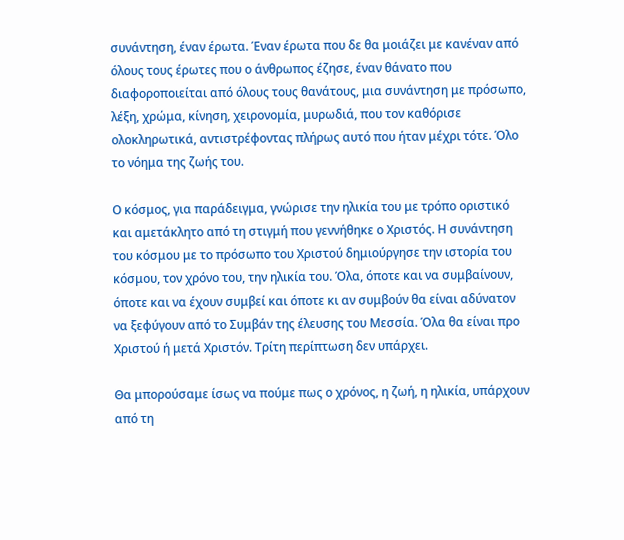συνάντηση, έναν έρωτα. Έναν έρωτα που δε θα μοιάζει με κανέναν από όλους τους έρωτες που ο άνθρωπος έζησε, έναν θάνατο που διαφοροποιείται από όλους τους θανάτους, μια συνάντηση με πρόσωπο, λέξη, χρώμα, κίνηση, χειρονομία, μυρωδιά, που τον καθόρισε ολοκληρωτικά, αντιστρέφοντας πλήρως αυτό που ήταν μέχρι τότε. Όλο το νόημα της ζωής του.

Ο κόσμος, για παράδειγμα, γνώρισε την ηλικία του με τρόπο οριστικό και αμετάκλητο από τη στιγμή που γεννήθηκε ο Χριστός. Η συνάντηση του κόσμου με το πρόσωπο του Χριστού δημιούργησε την ιστορία του κόσμου, τον χρόνο του, την ηλικία του. Όλα, όποτε και να συμβαίνουν, όποτε και να έχουν συμβεί και όποτε κι αν συμβούν θα είναι αδύνατον να ξεφύγουν από το Συμβάν της έλευσης του Μεσσία. Όλα θα είναι προ Χριστού ή μετά Χριστόν. Τρίτη περίπτωση δεν υπάρχει.

Θα μπορούσαμε ίσως να πούμε πως ο χρόνος, η ζωή, η ηλικία, υπάρχουν από τη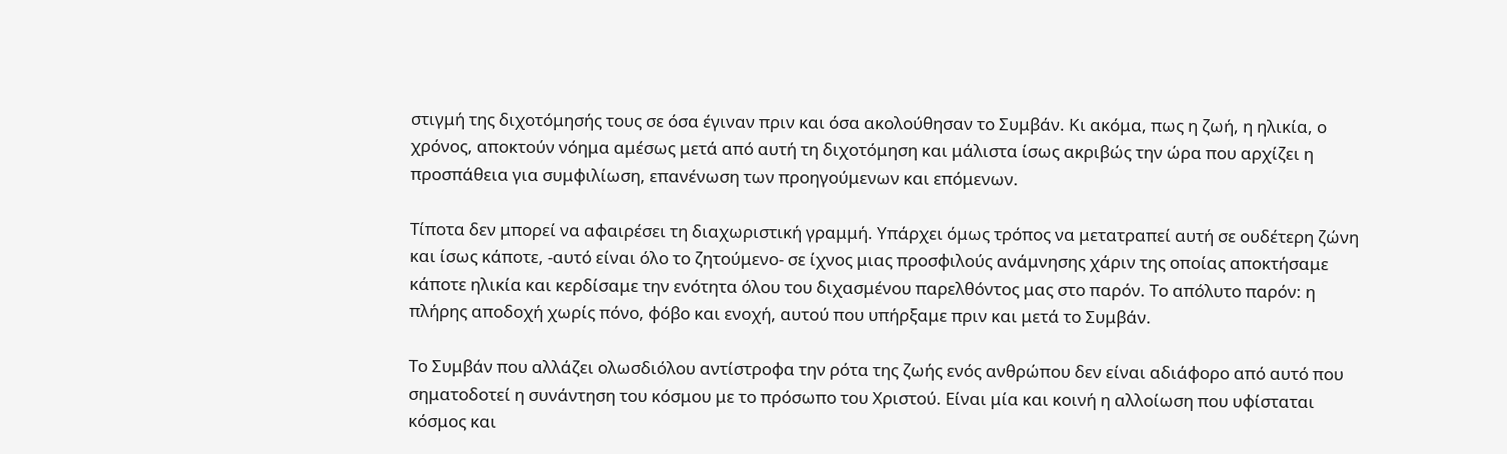στιγμή της διχοτόμησής τους σε όσα έγιναν πριν και όσα ακολούθησαν το Συμβάν. Κι ακόμα, πως η ζωή, η ηλικία, ο χρόνος, αποκτούν νόημα αμέσως μετά από αυτή τη διχοτόμηση και μάλιστα ίσως ακριβώς την ώρα που αρχίζει η προσπάθεια για συμφιλίωση, επανένωση των προηγούμενων και επόμενων.

Τίποτα δεν μπορεί να αφαιρέσει τη διαχωριστική γραμμή. Υπάρχει όμως τρόπος να μετατραπεί αυτή σε ουδέτερη ζώνη και ίσως κάποτε, -αυτό είναι όλο το ζητούμενο- σε ίχνος μιας προσφιλούς ανάμνησης χάριν της οποίας αποκτήσαμε κάποτε ηλικία και κερδίσαμε την ενότητα όλου του διχασμένου παρελθόντος μας στο παρόν. Το απόλυτο παρόν: η πλήρης αποδοχή χωρίς πόνο, φόβο και ενοχή, αυτού που υπήρξαμε πριν και μετά το Συμβάν.

Το Συμβάν που αλλάζει ολωσδιόλου αντίστροφα την ρότα της ζωής ενός ανθρώπου δεν είναι αδιάφορο από αυτό που σηματοδοτεί η συνάντηση του κόσμου με το πρόσωπο του Χριστού. Είναι μία και κοινή η αλλοίωση που υφίσταται κόσμος και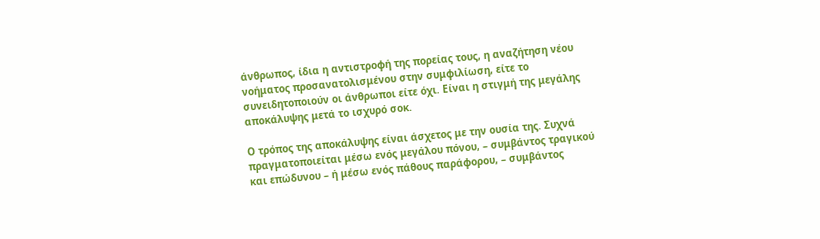άνθρωπος, ίδια η αντιστροφή της πορείας τους, η αναζήτηση νέου νοήματος προσανατολισμένου στην συμφιλίωση, είτε το συνειδητοποιούν οι άνθρωποι είτε όχι. Είναι η στιγμή της μεγάλης αποκάλυψης μετά το ισχυρό σοκ.

Ο τρόπος της αποκάλυψης είναι άσχετος με την ουσία της. Συχνά πραγματοποιείται μέσω ενός μεγάλου πόνου, – συμβάντος τραγικού και επώδυνου – ή μέσω ενός πάθους παράφορου, – συμβάντος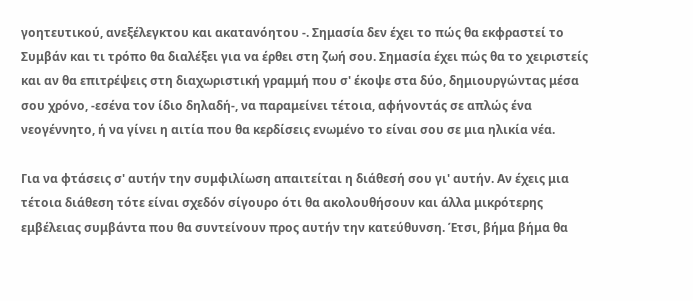γοητευτικού, ανεξέλεγκτου και ακατανόητου -. Σημασία δεν έχει το πώς θα εκφραστεί το Συμβάν και τι τρόπο θα διαλέξει για να έρθει στη ζωή σου. Σημασία έχει πώς θα το χειριστείς και αν θα επιτρέψεις στη διαχωριστική γραμμή που σ' έκοψε στα δύο, δημιουργώντας μέσα σου χρόνο, -εσένα τον ίδιο δηλαδή-, να παραμείνει τέτοια, αφήνοντάς σε απλώς ένα νεογέννητο, ή να γίνει η αιτία που θα κερδίσεις ενωμένο το είναι σου σε μια ηλικία νέα.

Για να φτάσεις σ' αυτήν την συμφιλίωση απαιτείται η διάθεσή σου γι' αυτήν. Αν έχεις μια τέτοια διάθεση τότε είναι σχεδόν σίγουρο ότι θα ακολουθήσουν και άλλα μικρότερης εμβέλειας συμβάντα που θα συντείνουν προς αυτήν την κατεύθυνση. Έτσι, βήμα βήμα θα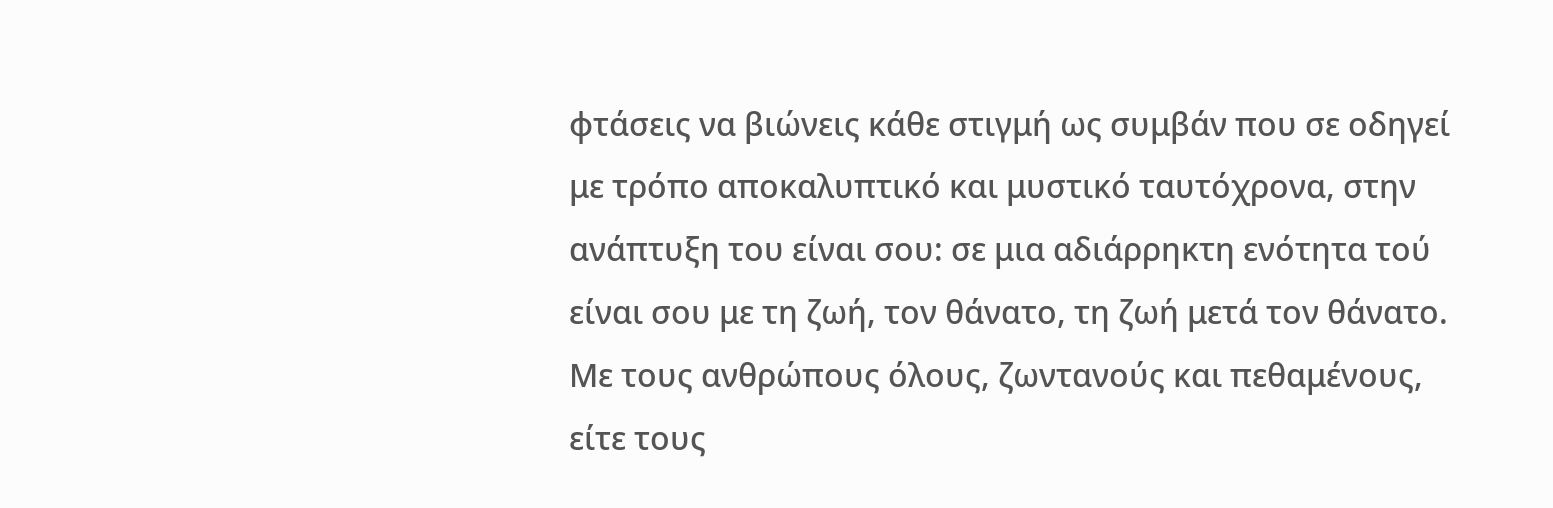φτάσεις να βιώνεις κάθε στιγμή ως συμβάν που σε οδηγεί με τρόπο αποκαλυπτικό και μυστικό ταυτόχρονα, στην ανάπτυξη του είναι σου: σε μια αδιάρρηκτη ενότητα τού είναι σου με τη ζωή, τον θάνατο, τη ζωή μετά τον θάνατο. Με τους ανθρώπους όλους, ζωντανούς και πεθαμένους, είτε τους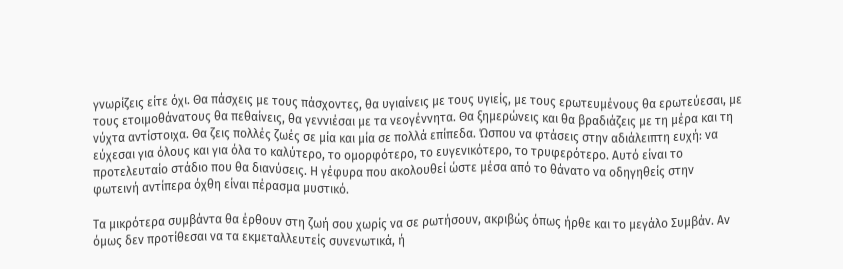γνωρίζεις είτε όχι. Θα πάσχεις με τους πάσχοντες, θα υγιαίνεις με τους υγιείς, με τους ερωτευμένους θα ερωτεύεσαι, με τους ετοιμοθάνατους θα πεθαίνεις, θα γεννιέσαι με τα νεογέννητα. Θα ξημερώνεις και θα βραδιάζεις με τη μέρα και τη νύχτα αντίστοιχα. Θα ζεις πολλές ζωές σε μία και μία σε πολλά επίπεδα. Ώσπου να φτάσεις στην αδιάλειπτη ευχή: να εύχεσαι για όλους και για όλα το καλύτερο, το ομορφότερο, το ευγενικότερο, το τρυφερότερο. Αυτό είναι το προτελευταίο στάδιο που θα διανύσεις. Η γέφυρα που ακολουθεί ώστε μέσα από το θάνατο να οδηγηθείς στην φωτεινή αντίπερα όχθη είναι πέρασμα μυστικό.

Τα μικρότερα συμβάντα θα έρθουν στη ζωή σου χωρίς να σε ρωτήσουν, ακριβώς όπως ήρθε και το μεγάλο Συμβάν. Αν όμως δεν προτίθεσαι να τα εκμεταλλευτείς συνενωτικά, ή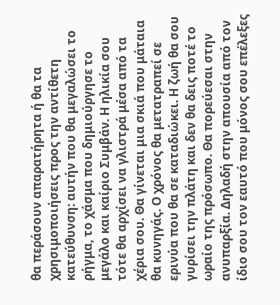θα περάσουν απαρατήρητα ή θα τα χρησιμοποιήσεις προς την αντίθετη κατεύθυνση: αυτήν που θα μεγαλώσει το ρήγμα, το χάσμα που δημιούργησε το μεγάλο και καίριο Συμβάν. Η ηλικία σου τότε θα αρχίσει να γλιστρά μέσα από τα χέρια σου. Θα γίνεται μια σκιά που μάταια θα κυνηγάς. Ο χρόνος θα μετατραπεί σε ερινύα που θα σε καταδιώκει. Η ζωή θα σου γυρίσει την πλάτη και δεν θα δεις ποτέ το ωραίο της πρόσωπο. Θα πορεύεσαι στην ανυπαρξία. Δηλαδή στην απουσία από τον ίδιο σου τον εαυτό που μόνος σου επέλεξες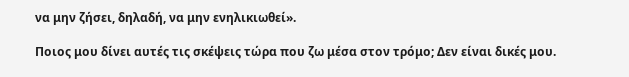να μην ζήσει, δηλαδή, να μην ενηλικιωθεί».

Ποιος μου δίνει αυτές τις σκέψεις τώρα που ζω μέσα στον τρόμο; Δεν είναι δικές μου.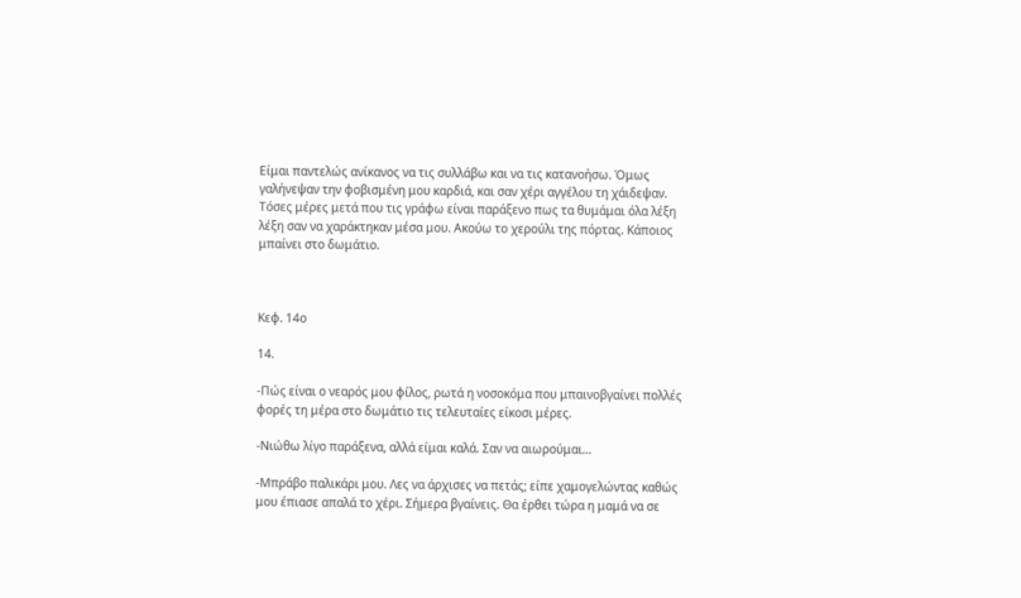Είμαι παντελώς ανίκανος να τις συλλάβω και να τις κατανοήσω. Όμως γαλήνεψαν την φοβισμένη μου καρδιά, και σαν χέρι αγγέλου τη χάιδεψαν. Τόσες μέρες μετά που τις γράφω είναι παράξενο πως τα θυμάμαι όλα λέξη λέξη σαν να χαράκτηκαν μέσα μου. Ακούω το χερούλι της πόρτας. Κάποιος μπαίνει στο δωμάτιο.



Κεφ. 14ο

14.

-Πώς είναι ο νεαρός μου φίλος, ρωτά η νοσοκόμα που μπαινοβγαίνει πολλές φορές τη μέρα στο δωμάτιο τις τελευταίες είκοσι μέρες.

-Νιώθω λίγο παράξενα, αλλά είμαι καλά. Σαν να αιωρούμαι…

-Μπράβο παλικάρι μου. Λες να άρχισες να πετάς; είπε χαμογελώντας καθώς μου έπιασε απαλά το χέρι. Σήμερα βγαίνεις. Θα έρθει τώρα η μαμά να σε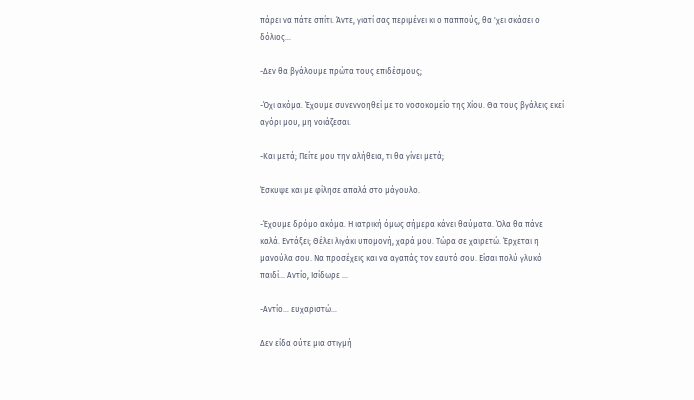πάρει να πάτε σπίτι. Άντε, γιατί σας περιμένει κι ο παππούς, θα 'χει σκάσει ο δόλιος…

-Δεν θα βγάλουμε πρώτα τους επιδέσμους;

-Όχι ακόμα. Έχουμε συνεννοηθεί με το νοσοκομείο της Χίου. Θα τους βγάλεις εκεί αγόρι μου, μη νοιάζεσαι.

-Και μετά; Πείτε μου την αλήθεια, τι θα γίνει μετά;

Έσκυψε και με φίλησε απαλά στο μάγουλο.

-Έχουμε δρόμο ακόμα. Η ιατρική όμως σήμερα κάνει θαύματα. Όλα θα πάνε καλά. Εντάξει; Θέλει λιγάκι υπομονή, χαρά μου. Τώρα σε χαιρετώ. Έρχεται η μανούλα σου. Να προσέχεις και να αγαπάς τον εαυτό σου. Είσαι πολύ γλυκό παιδί… Αντίο, Ισίδωρε …

-Αντίο… ευχαριστώ…

Δεν είδα ούτε μια στιγμή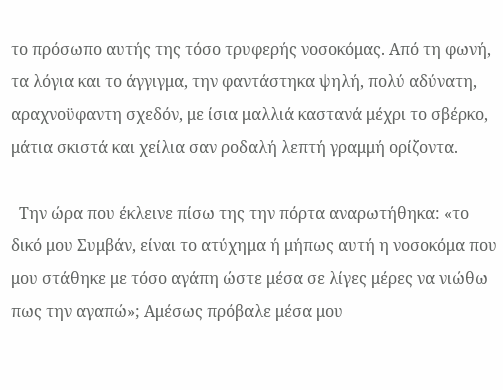το πρόσωπο αυτής της τόσο τρυφερής νοσοκόμας. Από τη φωνή, τα λόγια και το άγγιγμα, την φαντάστηκα ψηλή, πολύ αδύνατη, αραχνοϋφαντη σχεδόν, με ίσια μαλλιά καστανά μέχρι το σβέρκο, μάτια σκιστά και χείλια σαν ροδαλή λεπτή γραμμή ορίζοντα.

  Την ώρα που έκλεινε πίσω της την πόρτα αναρωτήθηκα: «το δικό μου Συμβάν, είναι το ατύχημα ή μήπως αυτή η νοσοκόμα που μου στάθηκε με τόσο αγάπη ώστε μέσα σε λίγες μέρες να νιώθω πως την αγαπώ»; Αμέσως πρόβαλε μέσα μου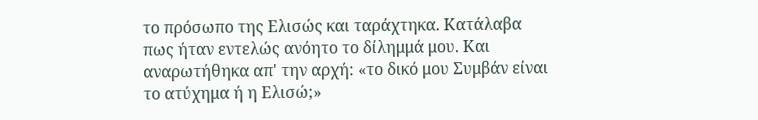το πρόσωπο της Ελισώς και ταράχτηκα. Κατάλαβα πως ήταν εντελώς ανόητο το δίλημμά μου. Και αναρωτήθηκα απ' την αρχή: «το δικό μου Συμβάν είναι το ατύχημα ή η Ελισώ;»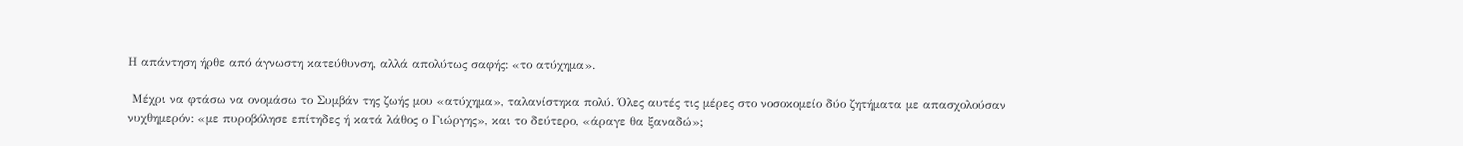Η απάντηση ήρθε από άγνωστη κατεύθυνση, αλλά απολύτως σαφής: «το ατύχημα».

 Μέχρι να φτάσω να ονομάσω το Συμβάν της ζωής μου «ατύχημα», ταλανίστηκα πολύ. Όλες αυτές τις μέρες στο νοσοκομείο δύο ζητήματα με απασχολούσαν νυχθημερόν: «με πυροβόλησε επίτηδες ή κατά λάθος ο Γιώργης», και το δεύτερο, «άραγε θα ξαναδώ»;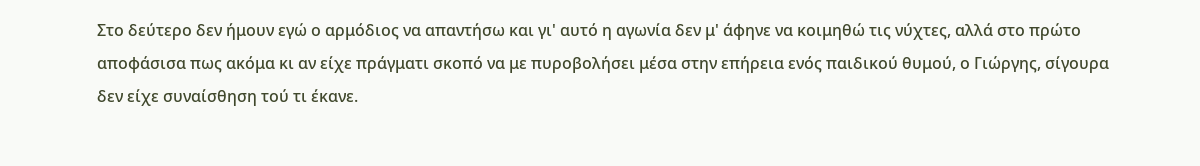Στο δεύτερο δεν ήμουν εγώ ο αρμόδιος να απαντήσω και γι' αυτό η αγωνία δεν μ' άφηνε να κοιμηθώ τις νύχτες, αλλά στο πρώτο αποφάσισα πως ακόμα κι αν είχε πράγματι σκοπό να με πυροβολήσει μέσα στην επήρεια ενός παιδικού θυμού, ο Γιώργης, σίγουρα δεν είχε συναίσθηση τού τι έκανε.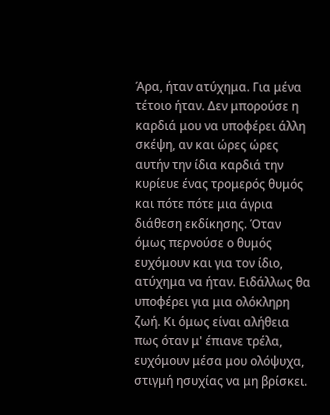Άρα, ήταν ατύχημα. Για μένα τέτοιο ήταν. Δεν μπορούσε η καρδιά μου να υποφέρει άλλη σκέψη, αν και ώρες ώρες αυτήν την ίδια καρδιά την κυρίευε ένας τρομερός θυμός και πότε πότε μια άγρια διάθεση εκδίκησης. Όταν όμως περνούσε ο θυμός ευχόμουν και για τον ίδιο, ατύχημα να ήταν. Ειδάλλως θα υποφέρει για μια ολόκληρη ζωή. Κι όμως είναι αλήθεια πως όταν μ' έπιανε τρέλα, ευχόμουν μέσα μου ολόψυχα, στιγμή ησυχίας να μη βρίσκει.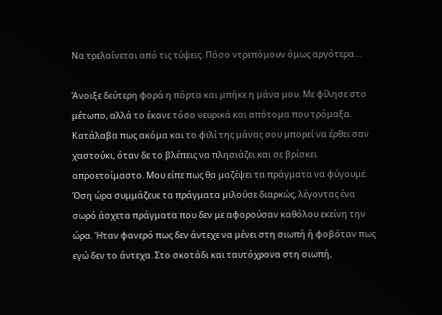Να τρελαίνεται από τις τύψεις. Πόσο ντρεπόμουν όμως αργότερα…

Άνοιξε δεύτερη φορά η πόρτα και μπήκε η μάνα μου. Με φίλησε στο μέτωπο, αλλά το έκανε τόσο νευρικά και απότομα που τρόμαξα. Κατάλαβα πως ακόμα και το φιλί της μάνας σου μπορεί να έρθει σαν χαστούκι, όταν δε το βλέπεις να πλησιάζει και σε βρίσκει απροετοίμαστο. Μου είπε πως θα μαζέψει τα πράγματα να φύγουμε. Όση ώρα συμμάζευε τα πράγματα μιλούσε διαρκώς, λέγοντας ένα σωρό άσχετα πράγματα που δεν με αφορούσαν καθόλου εκείνη την ώρα. Ήταν φανερό πως δεν άντεχε να μένει στη σιωπή ή φοβόταν πως εγώ δεν το άντεχα. Στο σκοτάδι και ταυτόχρονα στη σιωπή,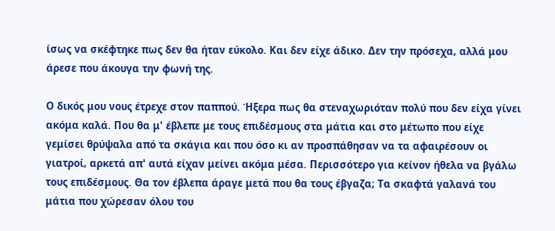ίσως να σκέφτηκε πως δεν θα ήταν εύκολο. Και δεν είχε άδικο. Δεν την πρόσεχα, αλλά μου άρεσε που άκουγα την φωνή της.

Ο δικός μου νους έτρεχε στον παππού. Ήξερα πως θα στεναχωριόταν πολύ που δεν είχα γίνει ακόμα καλά. Που θα μ' έβλεπε με τους επιδέσμους στα μάτια και στο μέτωπο που είχε γεμίσει θρύψαλα από τα σκάγια και που όσο κι αν προσπάθησαν να τα αφαιρέσουν οι γιατροί, αρκετά απ' αυτά είχαν μείνει ακόμα μέσα. Περισσότερο για κείνον ήθελα να βγάλω τους επιδέσμους. Θα τον έβλεπα άραγε μετά που θα τους έβγαζα; Τα σκαφτά γαλανά του μάτια που χώρεσαν όλου του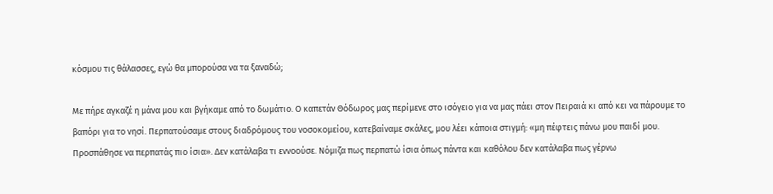κόσμου τις θάλασσες, εγώ θα μπορούσα να τα ξαναδώ;

Με πήρε αγκαζέ η μάνα μου και βγήκαμε από το δωμάτιο. Ο καπετάν Θόδωρος μας περίμενε στο ισόγειο για να μας πάει στον Πειραιά κι από κει να πάρουμε το βαπόρι για το νησί. Περπατούσαμε στους διαδρόμους του νοσοκομείου, κατεβαίναμε σκάλες, μου λέει κάποια στιγμή: «μη πέφτεις πάνω μου παιδί μου. Προσπάθησε να περπατάς πιο ίσια». Δεν κατάλαβα τι εννοούσε. Νόμιζα πως περπατώ ίσια όπως πάντα και καθόλου δεν κατάλαβα πως γέρνω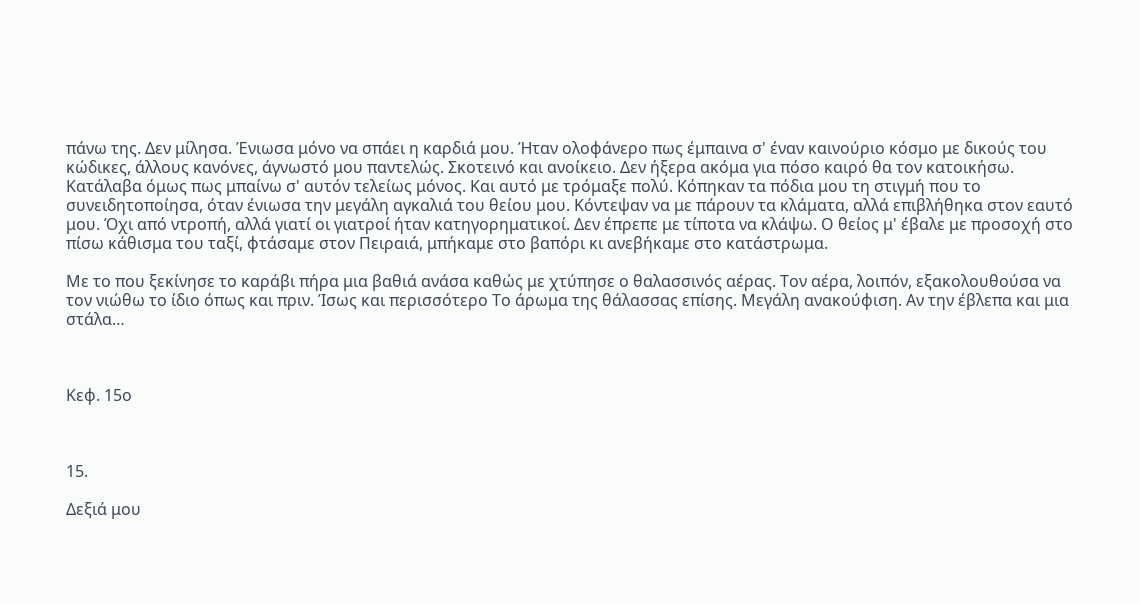πάνω της. Δεν μίλησα. Ένιωσα μόνο να σπάει η καρδιά μου. Ήταν ολοφάνερο πως έμπαινα σ' έναν καινούριο κόσμο με δικούς του κώδικες, άλλους κανόνες, άγνωστό μου παντελώς. Σκοτεινό και ανοίκειο. Δεν ήξερα ακόμα για πόσο καιρό θα τον κατοικήσω. Κατάλαβα όμως πως μπαίνω σ' αυτόν τελείως μόνος. Και αυτό με τρόμαξε πολύ. Κόπηκαν τα πόδια μου τη στιγμή που το συνειδητοποίησα, όταν ένιωσα την μεγάλη αγκαλιά του θείου μου. Κόντεψαν να με πάρουν τα κλάματα, αλλά επιβλήθηκα στον εαυτό μου. Όχι από ντροπή, αλλά γιατί οι γιατροί ήταν κατηγορηματικοί. Δεν έπρεπε με τίποτα να κλάψω. Ο θείος μ' έβαλε με προσοχή στο πίσω κάθισμα του ταξί, φτάσαμε στον Πειραιά, μπήκαμε στο βαπόρι κι ανεβήκαμε στο κατάστρωμα.

Με το που ξεκίνησε το καράβι πήρα μια βαθιά ανάσα καθώς με χτύπησε ο θαλασσινός αέρας. Τον αέρα, λοιπόν, εξακολουθούσα να τον νιώθω το ίδιο όπως και πριν. Ίσως και περισσότερο Το άρωμα της θάλασσας επίσης. Μεγάλη ανακούφιση. Αν την έβλεπα και μια στάλα…



Κεφ. 15ο



15.

Δεξιά μου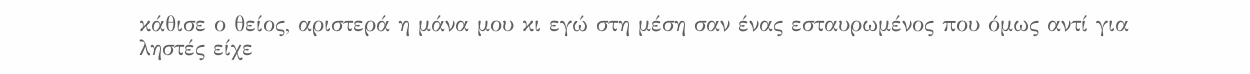κάθισε ο θείος, αριστερά η μάνα μου κι εγώ στη μέση σαν ένας εσταυρωμένος που όμως αντί για ληστές είχε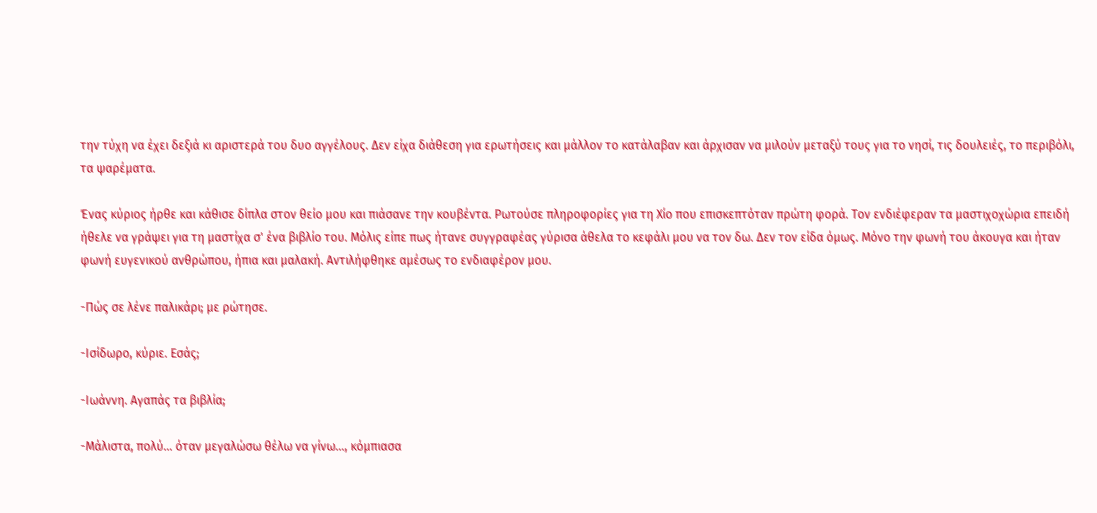την τύχη να έχει δεξιά κι αριστερά του δυο αγγέλους. Δεν είχα διάθεση για ερωτήσεις και μάλλον το κατάλαβαν και άρχισαν να μιλούν μεταξύ τους για το νησί, τις δουλειές, το περιβόλι, τα ψαρέματα.

Ένας κύριος ήρθε και κάθισε δίπλα στον θείο μου και πιάσανε την κουβέντα. Ρωτούσε πληροφορίες για τη Χίο που επισκεπτόταν πρώτη φορά. Τον ενδιέφεραν τα μαστιχοχώρια επειδή ήθελε να γράψει για τη μαστίχα σ' ένα βιβλίο του. Μόλις είπε πως ήτανε συγγραφέας γύρισα άθελα το κεφάλι μου να τον δω. Δεν τον είδα όμως. Μόνο την φωνή του άκουγα και ήταν φωνή ευγενικού ανθρώπου, ήπια και μαλακή. Αντιλήφθηκε αμέσως το ενδιαφέρον μου.

-Πώς σε λένε παλικάρι; με ρώτησε.

-Ισίδωρο, κύριε. Εσάς;

-Ιωάννη. Αγαπάς τα βιβλία;

-Μάλιστα, πολύ… όταν μεγαλώσω θέλω να γίνω…, κόμπιασα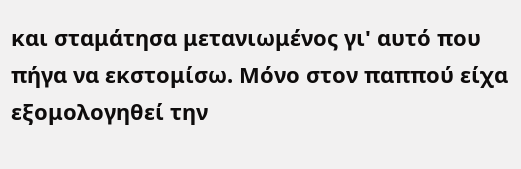και σταμάτησα μετανιωμένος γι' αυτό που πήγα να εκστομίσω. Μόνο στον παππού είχα εξομολογηθεί την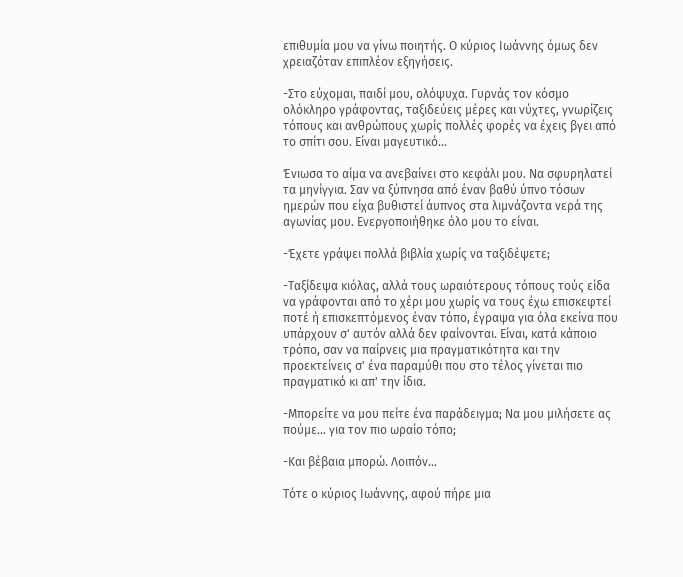επιθυμία μου να γίνω ποιητής. Ο κύριος Ιωάννης όμως δεν χρειαζόταν επιπλέον εξηγήσεις.

-Στο εύχομαι, παιδί μου, ολόψυχα. Γυρνάς τον κόσμο ολόκληρο γράφοντας, ταξιδεύεις μέρες και νύχτες, γνωρίζεις τόπους και ανθρώπους χωρίς πολλές φορές να έχεις βγει από το σπίτι σου. Είναι μαγευτικό…

Ένιωσα το αίμα να ανεβαίνει στο κεφάλι μου. Να σφυρηλατεί τα μηνίγγια. Σαν να ξύπνησα από έναν βαθύ ύπνο τόσων ημερών που είχα βυθιστεί άυπνος στα λιμνάζοντα νερά της αγωνίας μου. Ενεργοποιήθηκε όλο μου το είναι.

-Έχετε γράψει πολλά βιβλία χωρίς να ταξιδέψετε;

-Ταξίδεψα κιόλας, αλλά τους ωραιότερους τόπους τούς είδα να γράφονται από το χέρι μου χωρίς να τους έχω επισκεφτεί ποτέ ή επισκεπτόμενος έναν τόπο, έγραψα για όλα εκείνα που υπάρχουν σ' αυτόν αλλά δεν φαίνονται. Είναι, κατά κάποιο τρόπο, σαν να παίρνεις μια πραγματικότητα και την προεκτείνεις σ' ένα παραμύθι που στο τέλος γίνεται πιο πραγματικό κι απ' την ίδια.

-Μπορείτε να μου πείτε ένα παράδειγμα; Να μου μιλήσετε ας πούμε… για τον πιο ωραίο τόπο;

-Και βέβαια μπορώ. Λοιπόν…

Τότε ο κύριος Ιωάννης, αφού πήρε μια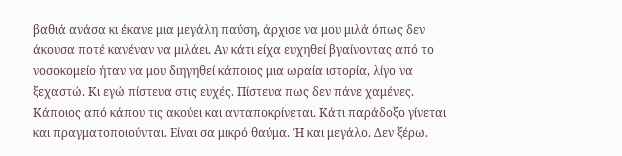βαθιά ανάσα κι έκανε μια μεγάλη παύση, άρχισε να μου μιλά όπως δεν άκουσα ποτέ κανέναν να μιλάει. Αν κάτι είχα ευχηθεί βγαίνοντας από το νοσοκομείο ήταν να μου διηγηθεί κάποιος μια ωραία ιστορία, λίγο να ξεχαστώ. Κι εγώ πίστευα στις ευχές. Πίστευα πως δεν πάνε χαμένες. Κάποιος από κάπου τις ακούει και ανταποκρίνεται. Κάτι παράδοξο γίνεται και πραγματοποιούνται. Είναι σα μικρό θαύμα. Ή και μεγάλο. Δεν ξέρω.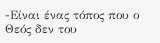-Είναι ένας τόπος που ο Θεός δεν του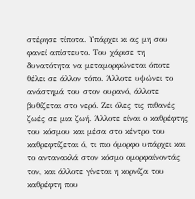στέρησε τίποτα. Υπάρχει κι ας μη σου φανεί απίστευτο. Του χάρισε τη δυνατότητα να μεταμορφώνεται όποτε θέλει σε άλλον τόπο. Άλλοτε υψώνει το ανάστημά του στον ουρανό, άλλοτε βυθίζεται στο νερό. Ζει όλες τις πιθανές ζωές σε μια ζωή. Άλλοτε είναι ο καθρέφτης του κόσμου και μέσα στο κέντρο του καθρεφτίζεται ό, τι πιο όμορφο υπάρχει και το αντανακλά στον κόσμο ομορφαίνοντάς τον, και άλλοτε γίνεται η κορνίζα του καθρέφτη που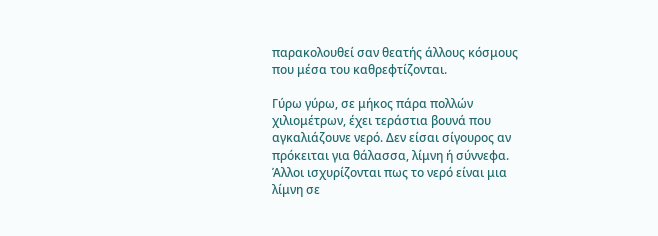παρακολουθεί σαν θεατής άλλους κόσμους που μέσα του καθρεφτίζονται.

Γύρω γύρω, σε μήκος πάρα πολλών χιλιομέτρων, έχει τεράστια βουνά που αγκαλιάζουνε νερό. Δεν είσαι σίγουρος αν πρόκειται για θάλασσα, λίμνη ή σύννεφα. Άλλοι ισχυρίζονται πως το νερό είναι μια λίμνη σε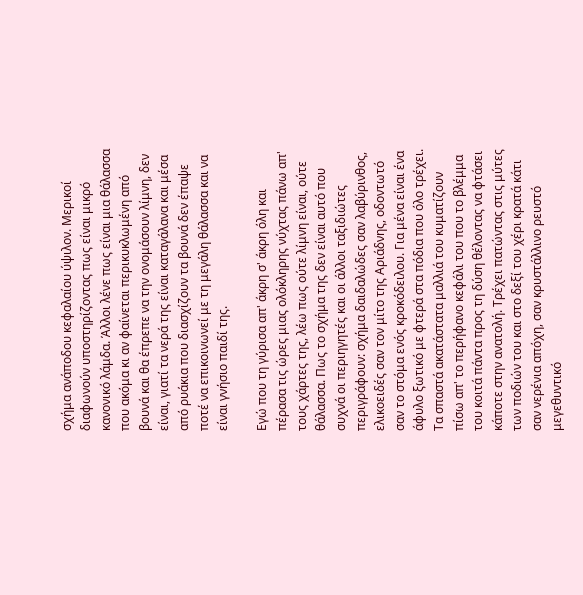σχήμα ανάποδου κεφαλαίου ύψιλον. Μερικοί διαφωνούν υποστηρίζοντας πως είναι μικρό κανονικό λάμδα. Άλλοι λένε πως είναι μια θάλασσα που ακόμα κι αν φαίνεται περικυκλωμένη από βουνά και θα έπρεπε να την ονομάσουν λίμνη, δεν είναι, γιατί τα νερά της είναι καταγάλανα και μέσα από ρυάκια που διασχίζουν τα βουνά δεν έπαψε ποτέ να επικοινωνεί με τη μεγάλη θάλασσα και να είναι γνήσιο παιδί της.

Εγώ που τη γύρισα απ' άκρη σ' άκρη όλη και πέρασα τις ώρες μιας ολόκληρης νύχτας πάνω απ' τους χάρτες της, λέω πως ούτε λίμνη είναι, ούτε θάλασσα. Πως το σχήμα της δεν είναι αυτό που συχνά οι περιηγητές και οι άλλοι ταξιδιώτες περιγράφουν: σχήμα δαιδαλώδες σαν λαβύρινθος, ελικοειδές σαν τον μίτο της Αριάδνης, οδοντωτό σαν το στόμα ενός κροκόδειλου. Για μένα είναι ένα άφυλο ξωτικό με φτερά στα πόδια που όλο τρέχει. Τα σπαστά ακατάστατα μαλλιά του κυματίζουν πίσω απ' το περήφανο κεφάλι του που το βλέμμα του κοιτά πάντα προς τη δύση θέλοντας να φτάσει κάποτε στην ανατολή. Τρέχει πατώντας στις μύτες των ποδιών του και στο δεξί του χέρι κρατά κάτι σαν νερένια απόχη, σαν κρυστάλλινο ρευστό μεγεθυντικό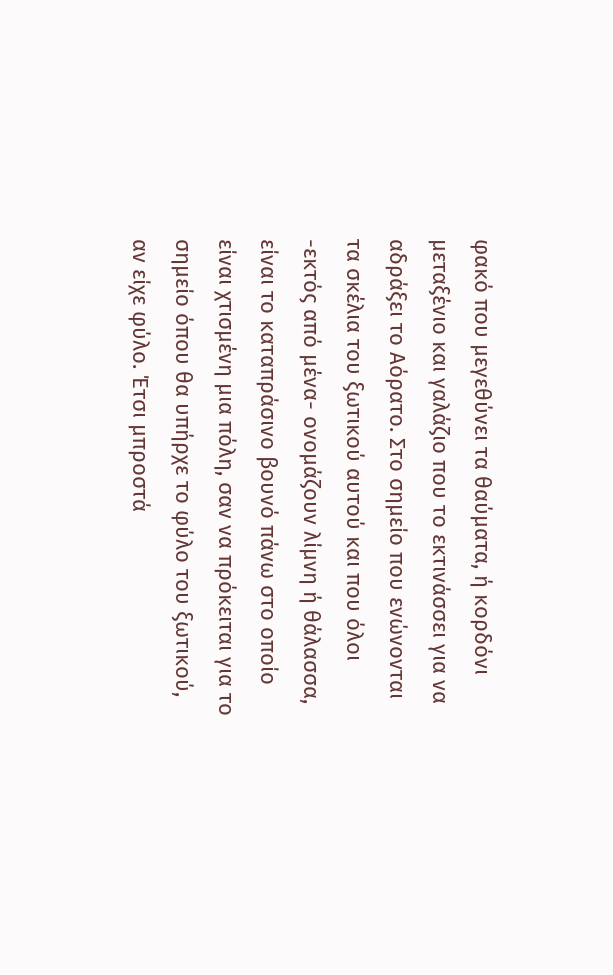φακό που μεγεθύνει τα θαύματα, ή κορδόνι μεταξένιο και γαλάζιο που το εκτινάσσει για να αδράξει το Αόρατο. Στο σημείο που ενώνονται τα σκέλια του ξωτικού αυτού και που όλοι -εκτός από μένα- ονομάζουν λίμνη ή θάλασσα, είναι το καταπράσινο βουνό πάνω στο οποίο είναι χτισμένη μια πόλη, σαν να πρόκειται για το σημείο όπου θα υπήρχε το φύλο του ξωτικού, αν είχε φύλο. Έτσι μπροστά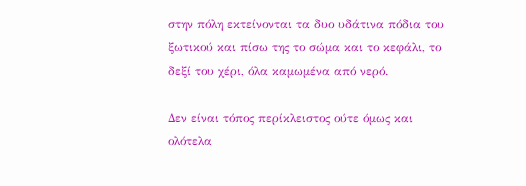στην πόλη εκτείνονται τα δυο υδάτινα πόδια του ξωτικού και πίσω της το σώμα και το κεφάλι, το δεξί του χέρι, όλα καμωμένα από νερό.

Δεν είναι τόπος περίκλειστος ούτε όμως και ολότελα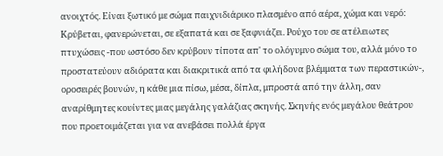ανοιχτός. Είναι ξωτικό με σώμα παιχνιδιάρικο πλασμένο από αέρα, χώμα και νερό: Κρύβεται, φανερώνεται, σε εξαπατά και σε ξαφνιάζει. Ρούχο του σε ατέλειωτες πτυχώσεις -που ωστόσο δεν κρύβουν τίποτα απ' το ολόγυμνο σώμα του, αλλά μόνο το προστατεύουν αδιόρατα και διακριτικά από τα φιλήδονα βλέμματα των περαστικών-, οροσειρές βουνών, η κάθε μια πίσω, μέσα, δίπλα, μπροστά από την άλλη, σαν αναρίθμητες κουίντες μιας μεγάλης γαλάζιας σκηνής. Σκηνής ενός μεγάλου θεάτρου που προετοιμάζεται για να ανεβάσει πολλά έργα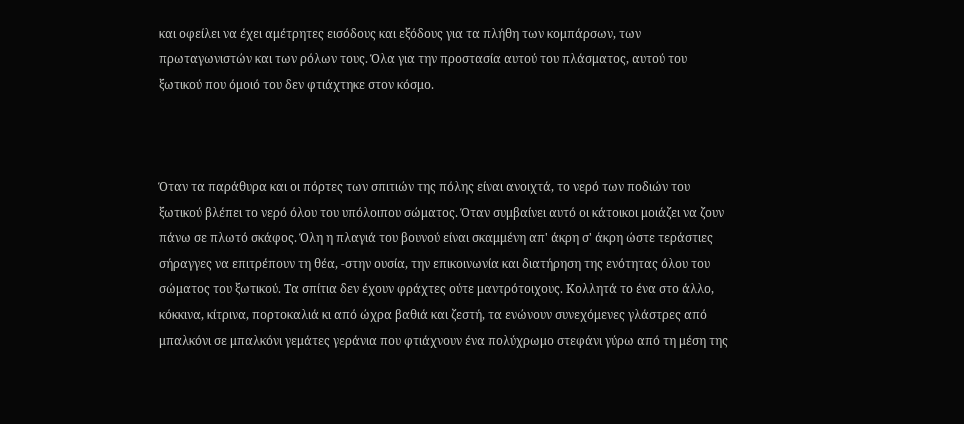και οφείλει να έχει αμέτρητες εισόδους και εξόδους για τα πλήθη των κομπάρσων, των πρωταγωνιστών και των ρόλων τους. Όλα για την προστασία αυτού του πλάσματος, αυτού του ξωτικού που όμοιό του δεν φτιάχτηκε στον κόσμο.



Όταν τα παράθυρα και οι πόρτες των σπιτιών της πόλης είναι ανοιχτά, το νερό των ποδιών του ξωτικού βλέπει το νερό όλου του υπόλοιπου σώματος. Όταν συμβαίνει αυτό οι κάτοικοι μοιάζει να ζουν πάνω σε πλωτό σκάφος. Όλη η πλαγιά του βουνού είναι σκαμμένη απ' άκρη σ' άκρη ώστε τεράστιες σήραγγες να επιτρέπουν τη θέα, -στην ουσία, την επικοινωνία και διατήρηση της ενότητας όλου του σώματος του ξωτικού. Τα σπίτια δεν έχουν φράχτες ούτε μαντρότοιχους. Κολλητά το ένα στο άλλο, κόκκινα, κίτρινα, πορτοκαλιά κι από ώχρα βαθιά και ζεστή, τα ενώνουν συνεχόμενες γλάστρες από μπαλκόνι σε μπαλκόνι γεμάτες γεράνια που φτιάχνουν ένα πολύχρωμο στεφάνι γύρω από τη μέση της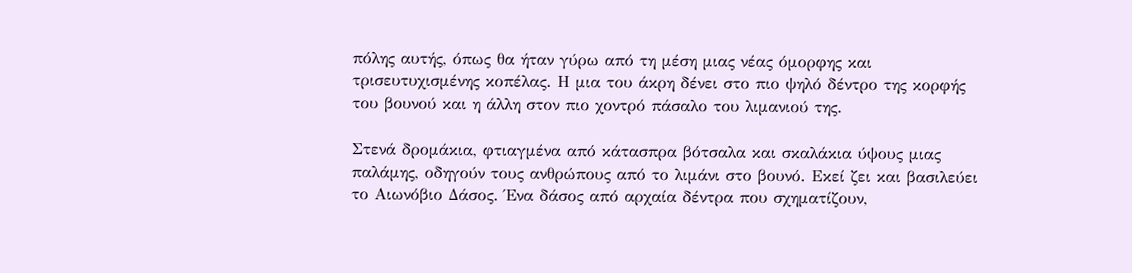πόλης αυτής, όπως θα ήταν γύρω από τη μέση μιας νέας όμορφης και τρισευτυχισμένης κοπέλας. Η μια του άκρη δένει στο πιο ψηλό δέντρο της κορφής του βουνού και η άλλη στον πιο χοντρό πάσαλο του λιμανιού της.

Στενά δρομάκια, φτιαγμένα από κάτασπρα βότσαλα και σκαλάκια ύψους μιας παλάμης, οδηγούν τους ανθρώπους από το λιμάνι στο βουνό. Εκεί ζει και βασιλεύει το Αιωνόβιο Δάσος. Ένα δάσος από αρχαία δέντρα που σχηματίζουν,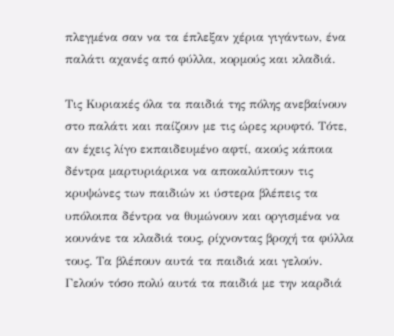πλεγμένα σαν να τα έπλεξαν χέρια γιγάντων, ένα παλάτι αχανές από φύλλα, κορμούς και κλαδιά.

Τις Κυριακές όλα τα παιδιά της πόλης ανεβαίνουν στο παλάτι και παίζουν με τις ώρες κρυφτό. Τότε, αν έχεις λίγο εκπαιδευμένο αφτί, ακούς κάποια δέντρα μαρτυριάρικα να αποκαλύπτουν τις κρυψώνες των παιδιών κι ύστερα βλέπεις τα υπόλοιπα δέντρα να θυμώνουν και οργισμένα να κουνάνε τα κλαδιά τους, ρίχνοντας βροχή τα φύλλα τους. Τα βλέπουν αυτά τα παιδιά και γελούν. Γελούν τόσο πολύ αυτά τα παιδιά με την καρδιά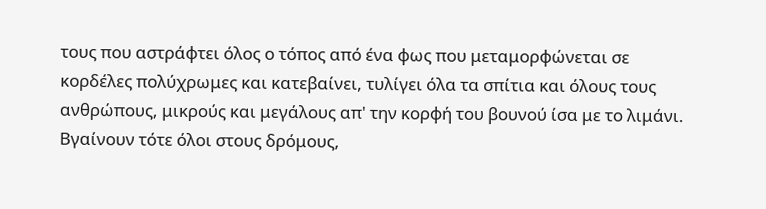τους που αστράφτει όλος ο τόπος από ένα φως που μεταμορφώνεται σε κορδέλες πολύχρωμες και κατεβαίνει, τυλίγει όλα τα σπίτια και όλους τους ανθρώπους, μικρούς και μεγάλους απ' την κορφή του βουνού ίσα με το λιμάνι. Βγαίνουν τότε όλοι στους δρόμους,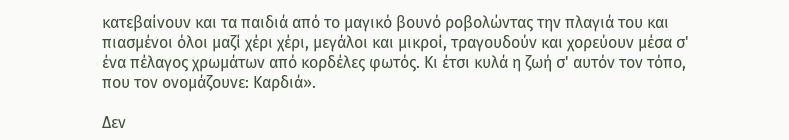κατεβαίνουν και τα παιδιά από το μαγικό βουνό ροβολώντας την πλαγιά του και πιασμένοι όλοι μαζί χέρι χέρι, μεγάλοι και μικροί, τραγουδούν και χορεύουν μέσα σ' ένα πέλαγος χρωμάτων από κορδέλες φωτός. Κι έτσι κυλά η ζωή σ' αυτόν τον τόπο, που τον ονομάζουνε: Καρδιά».

Δεν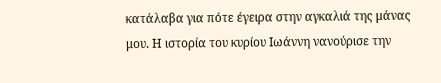κατάλαβα για πότε έγειρα στην αγκαλιά της μάνας μου. Η ιστορία του κυρίου Ιωάννη νανούρισε την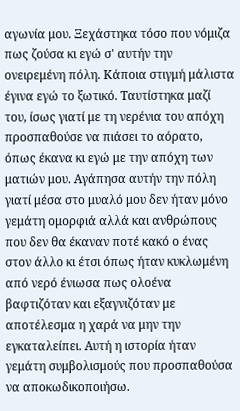αγωνία μου. Ξεχάστηκα τόσο που νόμιζα πως ζούσα κι εγώ σ' αυτήν την ονειρεμένη πόλη. Κάποια στιγμή μάλιστα έγινα εγώ το ξωτικό. Ταυτίστηκα μαζί του, ίσως γιατί με τη νερένια του απόχη προσπαθούσε να πιάσει το αόρατο, όπως έκανα κι εγώ με την απόχη των ματιών μου. Αγάπησα αυτήν την πόλη γιατί μέσα στο μυαλό μου δεν ήταν μόνο γεμάτη ομορφιά αλλά και ανθρώπους που δεν θα έκαναν ποτέ κακό ο ένας στον άλλο κι έτσι όπως ήταν κυκλωμένη από νερό ένιωσα πως ολοένα βαφτιζόταν και εξαγνιζόταν με αποτέλεσμα η χαρά να μην την εγκαταλείπει. Αυτή η ιστορία ήταν γεμάτη συμβολισμούς που προσπαθούσα να αποκωδικοποιήσω.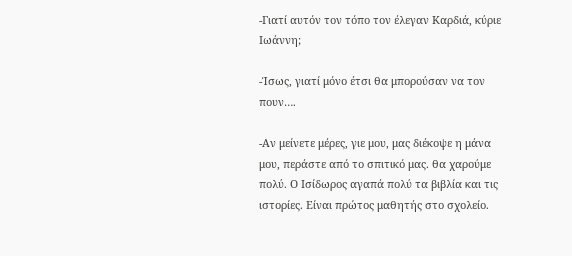-Γιατί αυτόν τον τόπο τον έλεγαν Καρδιά, κύριε Ιωάννη;

-Ίσως, γιατί μόνο έτσι θα μπορούσαν να τον πουν….

-Αν μείνετε μέρες, γιε μου, μας διέκοψε η μάνα μου, περάστε από το σπιτικό μας. θα χαρούμε πολύ. Ο Ισίδωρος αγαπά πολύ τα βιβλία και τις ιστορίες. Είναι πρώτος μαθητής στο σχολείο.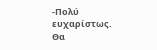-Πολύ ευχαρίστως. Θα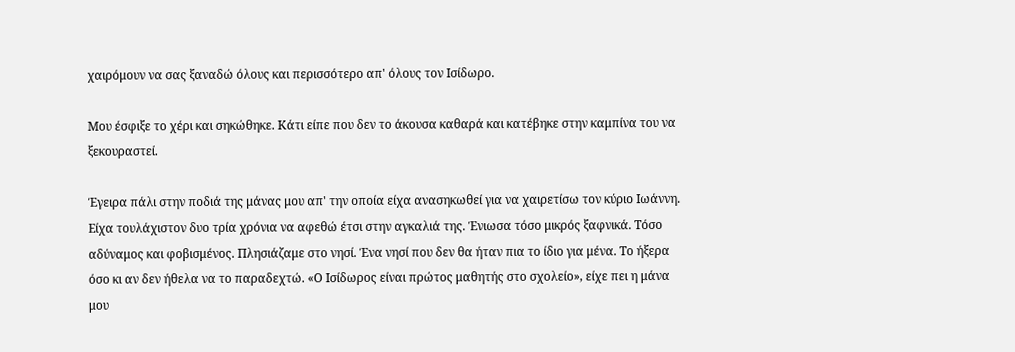χαιρόμουν να σας ξαναδώ όλους και περισσότερο απ' όλους τον Ισίδωρο.

Μου έσφιξε το χέρι και σηκώθηκε. Κάτι είπε που δεν το άκουσα καθαρά και κατέβηκε στην καμπίνα του να ξεκουραστεί.

Έγειρα πάλι στην ποδιά της μάνας μου απ' την οποία είχα ανασηκωθεί για να χαιρετίσω τον κύριο Ιωάννη. Είχα τουλάχιστον δυο τρία χρόνια να αφεθώ έτσι στην αγκαλιά της. Ένιωσα τόσο μικρός ξαφνικά. Τόσο αδύναμος και φοβισμένος. Πλησιάζαμε στο νησί. Ένα νησί που δεν θα ήταν πια το ίδιο για μένα. Το ήξερα όσο κι αν δεν ήθελα να το παραδεχτώ. «Ο Ισίδωρος είναι πρώτος μαθητής στο σχολείο», είχε πει η μάνα μου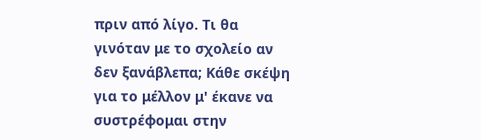πριν από λίγο. Τι θα γινόταν με το σχολείο αν δεν ξανάβλεπα; Κάθε σκέψη για το μέλλον μ' έκανε να συστρέφομαι στην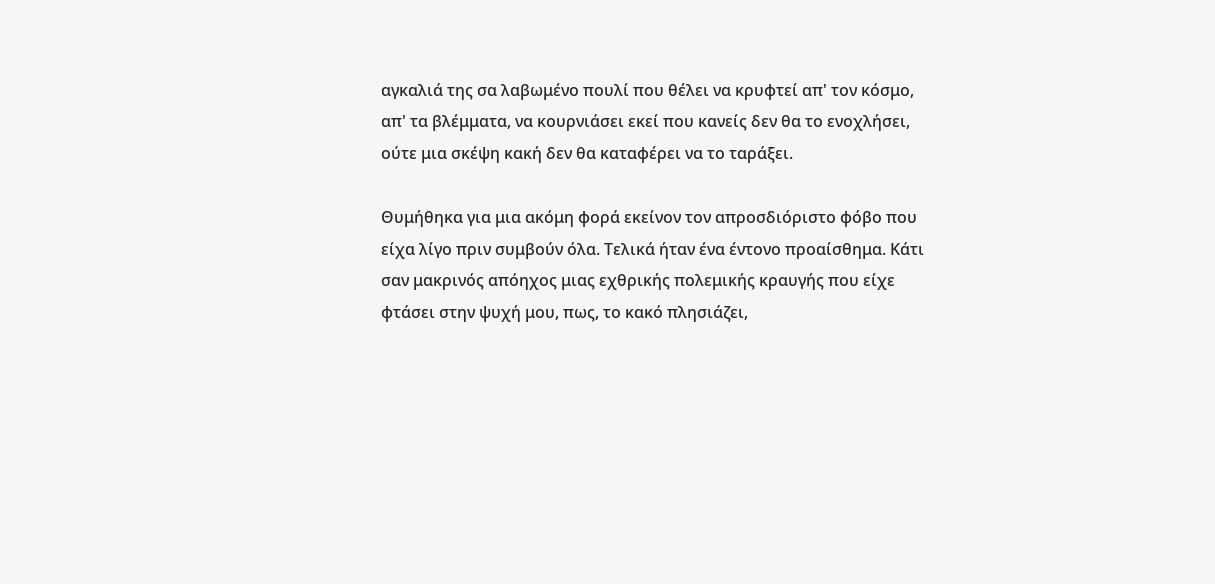αγκαλιά της σα λαβωμένο πουλί που θέλει να κρυφτεί απ' τον κόσμο, απ' τα βλέμματα, να κουρνιάσει εκεί που κανείς δεν θα το ενοχλήσει, ούτε μια σκέψη κακή δεν θα καταφέρει να το ταράξει.

Θυμήθηκα για μια ακόμη φορά εκείνον τον απροσδιόριστο φόβο που είχα λίγο πριν συμβούν όλα. Τελικά ήταν ένα έντονο προαίσθημα. Κάτι σαν μακρινός απόηχος μιας εχθρικής πολεμικής κραυγής που είχε φτάσει στην ψυχή μου, πως, το κακό πλησιάζει,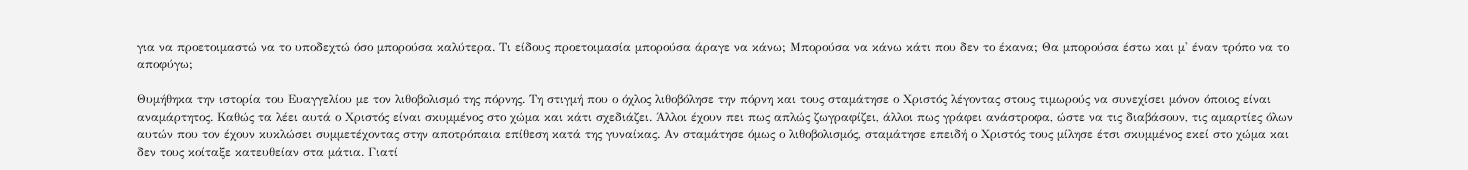για να προετοιμαστώ να το υποδεχτώ όσο μπορούσα καλύτερα. Τι είδους προετοιμασία μπορούσα άραγε να κάνω; Μπορούσα να κάνω κάτι που δεν το έκανα; Θα μπορούσα έστω και μ' έναν τρόπο να το αποφύγω;

Θυμήθηκα την ιστορία του Ευαγγελίου με τον λιθοβολισμό της πόρνης. Τη στιγμή που ο όχλος λιθοβόλησε την πόρνη και τους σταμάτησε ο Χριστός λέγοντας στους τιμωρούς να συνεχίσει μόνον όποιος είναι αναμάρτητος. Καθώς τα λέει αυτά ο Χριστός είναι σκυμμένος στο χώμα και κάτι σχεδιάζει. Άλλοι έχουν πει πως απλώς ζωγραφίζει, άλλοι πως γράφει ανάστροφα, ώστε να τις διαβάσουν, τις αμαρτίες όλων αυτών που τον έχουν κυκλώσει συμμετέχοντας στην αποτρόπαια επίθεση κατά της γυναίκας. Αν σταμάτησε όμως ο λιθοβολισμός, σταμάτησε επειδή ο Χριστός τους μίλησε έτσι σκυμμένος εκεί στο χώμα και δεν τους κοίταξε κατευθείαν στα μάτια. Γιατί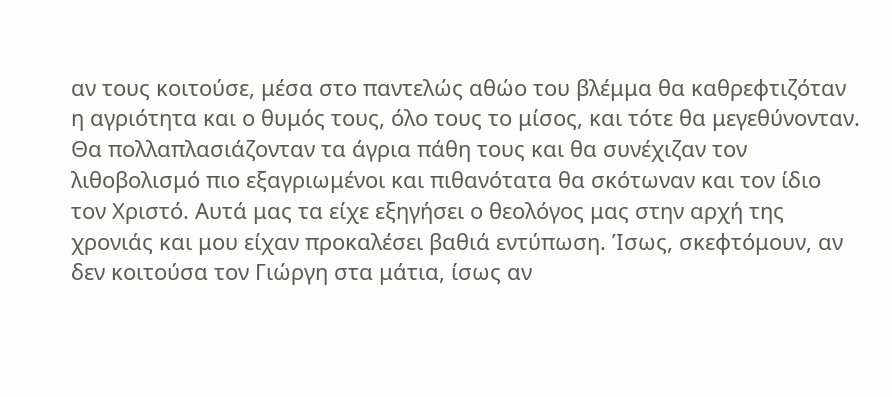αν τους κοιτούσε, μέσα στο παντελώς αθώο του βλέμμα θα καθρεφτιζόταν η αγριότητα και ο θυμός τους, όλο τους το μίσος, και τότε θα μεγεθύνονταν. Θα πολλαπλασιάζονταν τα άγρια πάθη τους και θα συνέχιζαν τον λιθοβολισμό πιο εξαγριωμένοι και πιθανότατα θα σκότωναν και τον ίδιο τον Χριστό. Αυτά μας τα είχε εξηγήσει ο θεολόγος μας στην αρχή της χρονιάς και μου είχαν προκαλέσει βαθιά εντύπωση. Ίσως, σκεφτόμουν, αν δεν κοιτούσα τον Γιώργη στα μάτια, ίσως αν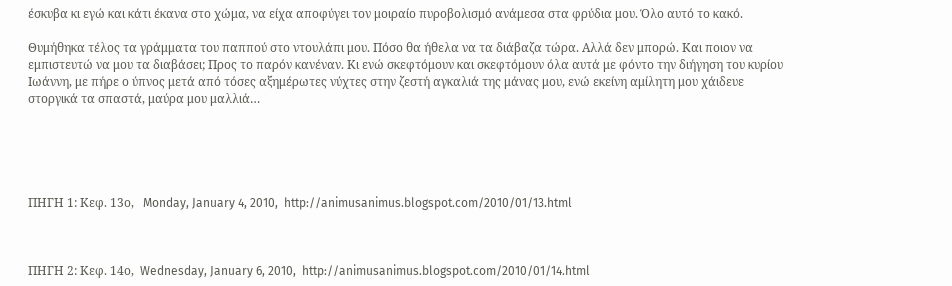έσκυβα κι εγώ και κάτι έκανα στο χώμα, να είχα αποφύγει τον μοιραίο πυροβολισμό ανάμεσα στα φρύδια μου. Όλο αυτό το κακό.

Θυμήθηκα τέλος τα γράμματα του παππού στο ντουλάπι μου. Πόσο θα ήθελα να τα διάβαζα τώρα. Αλλά δεν μπορώ. Και ποιον να εμπιστευτώ να μου τα διαβάσει; Προς το παρόν κανέναν. Κι ενώ σκεφτόμουν και σκεφτόμουν όλα αυτά με φόντο την διήγηση του κυρίου Ιωάννη, με πήρε ο ύπνος μετά από τόσες αξημέρωτες νύχτες στην ζεστή αγκαλιά της μάνας μου, ενώ εκείνη αμίλητη μου χάιδευε στοργικά τα σπαστά, μαύρα μου μαλλιά…





ΠΗΓΗ 1: Κεφ. 13ο,   Monday, January 4, 2010,  http://animusanimus.blogspot.com/2010/01/13.html



ΠΗΓΗ 2: Κεφ. 14ο,  Wednesday, January 6, 2010,  http://animusanimus.blogspot.com/2010/01/14.html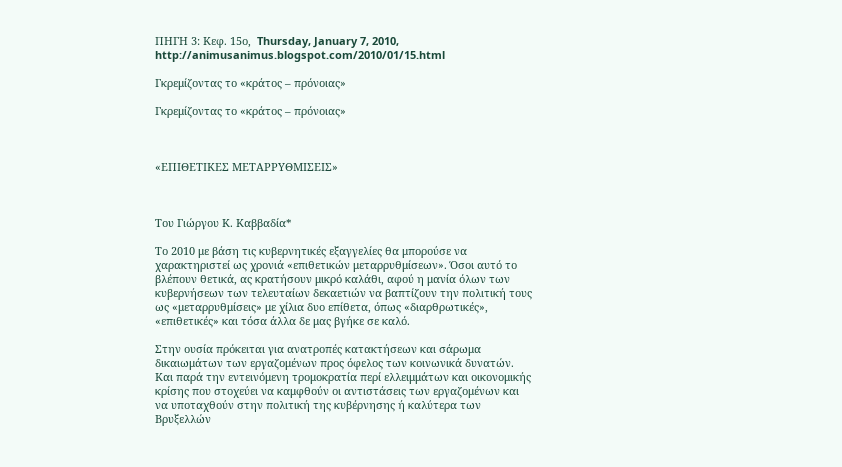ΠΗΓΗ 3: Κεφ. 15ο,  Thursday, January 7, 2010,  http://animusanimus.blogspot.com/2010/01/15.html

Γκρεμίζοντας το «κράτος – πρόνοιας»

Γκρεμίζοντας το «κράτος – πρόνοιας»



«ΕΠΙΘΕΤΙΚΕΣ ΜΕΤΑΡΡΥΘΜΙΣΕΙΣ»



Του Γιώργου Κ. Καββαδία*

Το 2010 με βάση τις κυβερνητικές εξαγγελίες θα μπορούσε να χαρακτηριστεί ως χρονιά «επιθετικών μεταρρυθμίσεων». Όσοι αυτό το βλέπουν θετικά, ας κρατήσουν μικρό καλάθι, αφού η μανία όλων των κυβερνήσεων των τελευταίων δεκαετιών να βαπτίζουν την πολιτική τους ως «μεταρρυθμίσεις» με χίλια δυο επίθετα, όπως «διαρθρωτικές», «επιθετικές» και τόσα άλλα δε μας βγήκε σε καλό.

Στην ουσία πρόκειται για ανατροπές κατακτήσεων και σάρωμα δικαιωμάτων των εργαζομένων προς όφελος των κοινωνικά δυνατών. Και παρά την εντεινόμενη τρομοκρατία περί ελλειμμάτων και οικονομικής κρίσης που στοχεύει να καμφθούν οι αντιστάσεις των εργαζομένων και να υποταχθούν στην πολιτική της κυβέρνησης ή καλύτερα των Βρυξελλών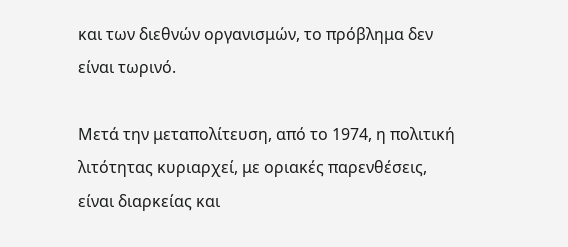και των διεθνών οργανισμών, το πρόβλημα δεν είναι τωρινό.

Μετά την μεταπολίτευση, από το 1974, η πολιτική λιτότητας κυριαρχεί, με οριακές παρενθέσεις, είναι διαρκείας και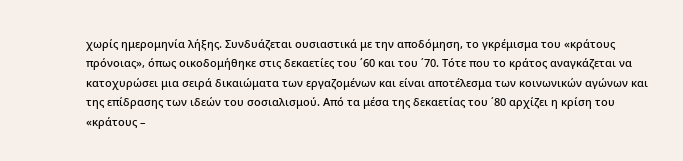χωρίς ημερομηνία λήξης. Συνδυάζεται ουσιαστικά με την αποδόμηση, το γκρέμισμα του «κράτους πρόνοιας», όπως οικοδομήθηκε στις δεκαετίες του ΄60 και του ΄70. Τότε που το κράτος αναγκάζεται να κατοχυρώσει μια σειρά δικαιώματα των εργαζομένων και είναι αποτέλεσμα των κοινωνικών αγώνων και της επίδρασης των ιδεών του σοσιαλισμού. Από τα μέσα της δεκαετίας του ΄80 αρχίζει η κρίση του «κράτους –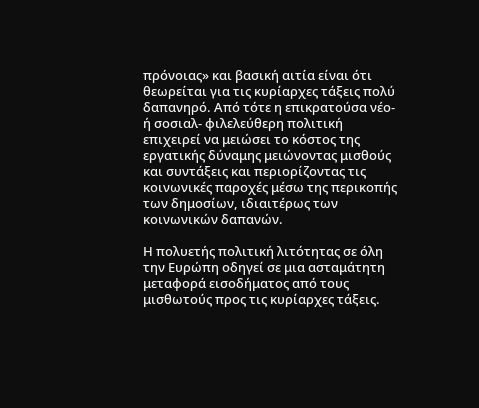πρόνοιας» και βασική αιτία είναι ότι θεωρείται για τις κυρίαρχες τάξεις πολύ δαπανηρό. Από τότε η επικρατούσα νέο- ή σοσιαλ- φιλελεύθερη πολιτική επιχειρεί να μειώσει το κόστος της εργατικής δύναμης μειώνοντας μισθούς και συντάξεις και περιορίζοντας τις κοινωνικές παροχές μέσω της περικοπής των δημοσίων, ιδιαιτέρως των κοινωνικών δαπανών.

Η πολυετής πολιτική λιτότητας σε όλη την Ευρώπη οδηγεί σε μια ασταμάτητη μεταφορά εισοδήματος από τους μισθωτούς προς τις κυρίαρχες τάξεις.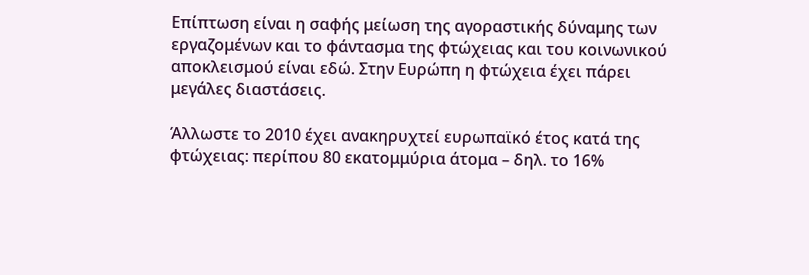Επίπτωση είναι η σαφής μείωση της αγοραστικής δύναμης των εργαζομένων και το φάντασμα της φτώχειας και του κοινωνικού αποκλεισμού είναι εδώ. Στην Ευρώπη η φτώχεια έχει πάρει μεγάλες διαστάσεις.

Άλλωστε το 2010 έχει ανακηρυχτεί ευρωπαϊκό έτος κατά της φτώχειας: περίπου 80 εκατομμύρια άτομα – δηλ. το 16%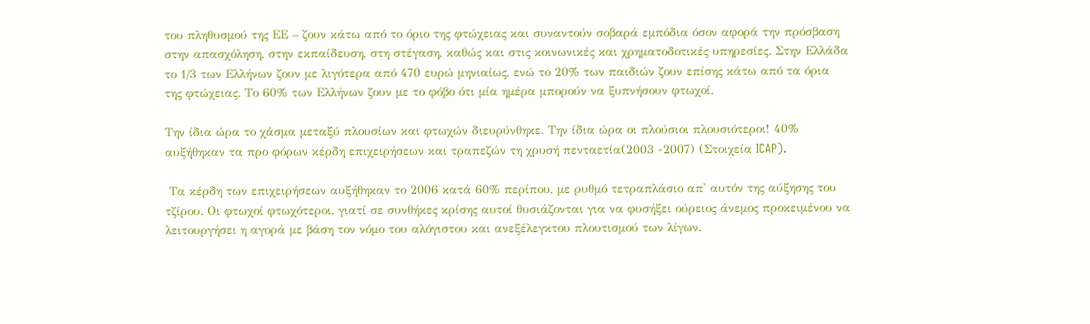του πληθυσμού της ΕΕ – ζουν κάτω από το όριο της φτώχειας και συναντούν σοβαρά εμπόδια όσον αφορά την πρόσβαση στην απασχόληση, στην εκπαίδευση, στη στέγαση, καθώς και στις κοινωνικές και χρηματοδοτικές υπηρεσίες. Στην Ελλάδα το 1/3 των Ελλήνων ζουν με λιγότερα από 470 ευρώ μηνιαίως, ενώ το 20% των παιδιών ζουν επίσης κάτω από τα όρια της φτώχειας. Το 60% των Ελλήνων ζουν με το φόβο ότι μία ημέρα μπορούν να ξυπνήσουν φτωχοί.

Την ίδια ώρα το χάσμα μεταξύ πλουσίων και φτωχών διευρύνθηκε. Την ίδια ώρα οι πλούσιοι πλουσιότεροι! 40% αυξήθηκαν τα προ φόρων κέρδη επιχειρήσεων και τραπεζών τη χρυσή πενταετία(2003 -2007) (Στοιχεία ICAP).

 Τα κέρδη των επιχειρήσεων αυξήθηκαν το 2006 κατά 60% περίπου, με ρυθμό τετραπλάσιο απ' αυτόν της αύξησης του τζίρου. Οι φτωχοί φτωχότεροι, γιατί σε συνθήκες κρίσης αυτοί θυσιάζονται για να φυσήξει ούρειος άνεμος προκειμένου να λειτουργήσει η αγορά με βάση τον νόμο του αλόγιστου και ανεξέλεγκτου πλουτισμού των λίγων.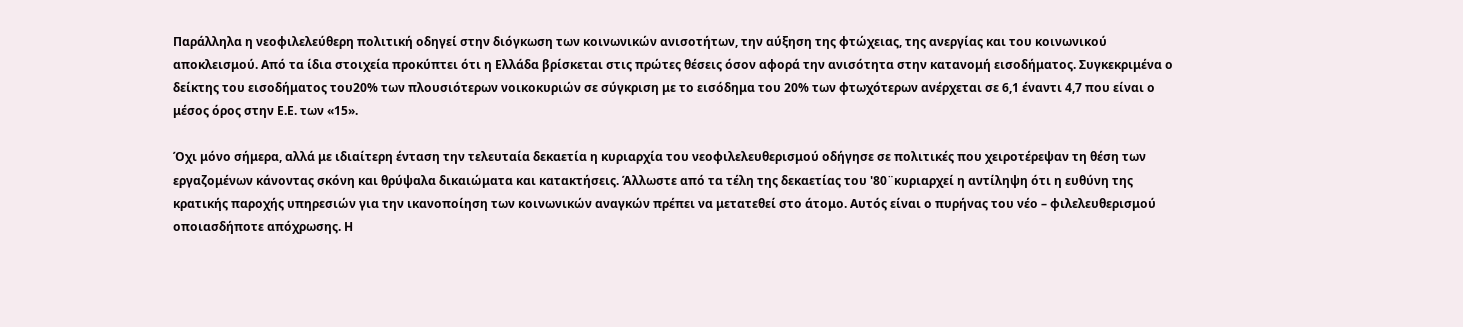Παράλληλα η νεοφιλελεύθερη πολιτική οδηγεί στην διόγκωση των κοινωνικών ανισοτήτων, την αύξηση της φτώχειας, της ανεργίας και του κοινωνικού αποκλεισμού. Από τα ίδια στοιχεία προκύπτει ότι η Ελλάδα βρίσκεται στις πρώτες θέσεις όσον αφορά την ανισότητα στην κατανομή εισοδήματος. Συγκεκριμένα ο δείκτης του εισοδήματος του20% των πλουσιότερων νοικοκυριών σε σύγκριση με το εισόδημα του 20% των φτωχότερων ανέρχεται σε 6,1 έναντι 4,7 που είναι ο μέσος όρος στην Ε.Ε. των «15».

Όχι μόνο σήμερα, αλλά με ιδιαίτερη ένταση την τελευταία δεκαετία η κυριαρχία του νεοφιλελευθερισμού οδήγησε σε πολιτικές που χειροτέρεψαν τη θέση των εργαζομένων κάνοντας σκόνη και θρύψαλα δικαιώματα και κατακτήσεις. Άλλωστε από τα τέλη της δεκαετίας του '80¨κυριαρχεί η αντίληψη ότι η ευθύνη της κρατικής παροχής υπηρεσιών για την ικανοποίηση των κοινωνικών αναγκών πρέπει να μετατεθεί στο άτομο. Αυτός είναι ο πυρήνας του νέο – φιλελευθερισμού οποιασδήποτε απόχρωσης. Η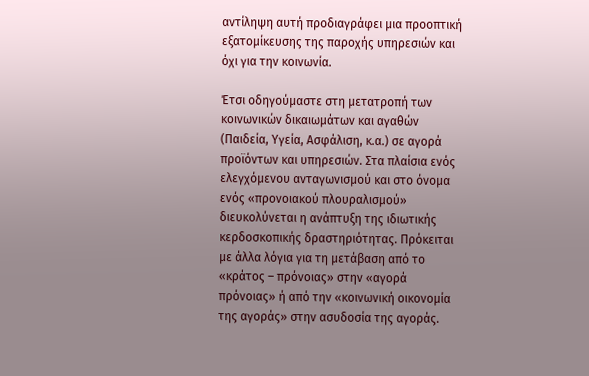αντίληψη αυτή προδιαγράφει μια προοπτική εξατομίκευσης της παροχής υπηρεσιών και όχι για την κοινωνία.

Έτσι οδηγούμαστε στη μετατροπή των κοινωνικών δικαιωμάτων και αγαθών (Παιδεία, Υγεία, Ασφάλιση, κ.α.) σε αγορά προϊόντων και υπηρεσιών. Στα πλαίσια ενός ελεγχόμενου ανταγωνισμού και στο όνομα ενός «προνοιακού πλουραλισμού» διευκολύνεται η ανάπτυξη της ιδιωτικής κερδοσκοπικής δραστηριότητας. Πρόκειται με άλλα λόγια για τη μετάβαση από το «κράτος – πρόνοιας» στην «αγορά πρόνοιας» ή από την «κοινωνική οικονομία της αγοράς» στην ασυδοσία της αγοράς.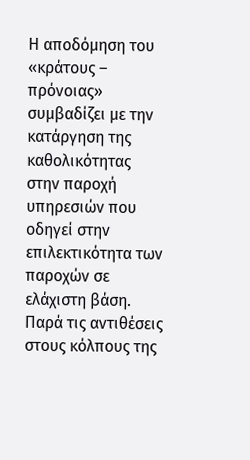Η αποδόμηση του «κράτους – πρόνοιας» συμβαδίζει με την κατάργηση της καθολικότητας στην παροχή υπηρεσιών που οδηγεί στην επιλεκτικότητα των παροχών σε ελάχιστη βάση. Παρά τις αντιθέσεις στους κόλπους της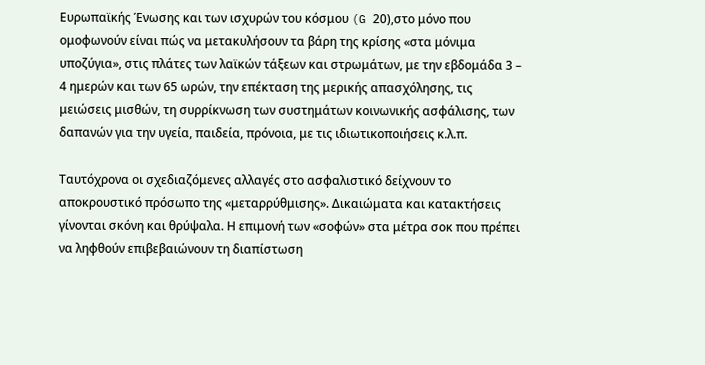Ευρωπαϊκής Ένωσης και των ισχυρών του κόσμου (G 20),στο μόνο που ομοφωνούν είναι πώς να μετακυλήσουν τα βάρη της κρίσης «στα μόνιμα υποζύγια», στις πλάτες των λαϊκών τάξεων και στρωμάτων, με την εβδομάδα 3 – 4 ημερών και των 65 ωρών, την επέκταση της μερικής απασχόλησης, τις μειώσεις μισθών, τη συρρίκνωση των συστημάτων κοινωνικής ασφάλισης, των δαπανών για την υγεία, παιδεία, πρόνοια, με τις ιδιωτικοποιήσεις κ.λ.π.

Ταυτόχρονα οι σχεδιαζόμενες αλλαγές στο ασφαλιστικό δείχνουν το αποκρουστικό πρόσωπο της «μεταρρύθμισης». Δικαιώματα και κατακτήσεις γίνονται σκόνη και θρύψαλα. Η επιμονή των «σοφών» στα μέτρα σοκ που πρέπει να ληφθούν επιβεβαιώνουν τη διαπίστωση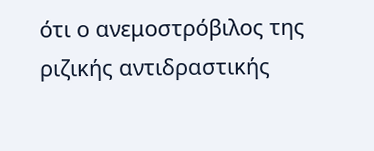ότι ο ανεμοστρόβιλος της ριζικής αντιδραστικής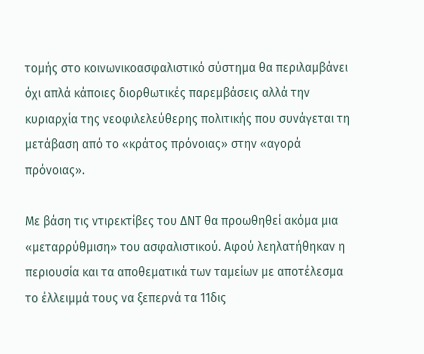τομής στο κοινωνικοασφαλιστικό σύστημα θα περιλαμβάνει όχι απλά κάποιες διορθωτικές παρεμβάσεις αλλά την κυριαρχία της νεοφιλελεύθερης πολιτικής που συνάγεται τη μετάβαση από το «κράτος πρόνοιας» στην «αγορά πρόνοιας».

Με βάση τις ντιρεκτίβες του ΔΝΤ θα προωθηθεί ακόμα μια «μεταρρύθμιση» του ασφαλιστικού. Αφού λεηλατήθηκαν η περιουσία και τα αποθεματικά των ταμείων με αποτέλεσμα το έλλειμμά τους να ξεπερνά τα 11δις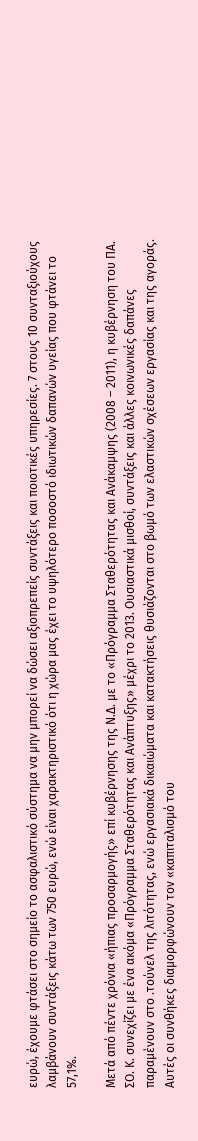ευρώ, έχουμε φτάσει στο σημείο το ασφαλιστικό σύστημα να μην μπορεί να δώσει αξιοπρεπείς συντάξεις και ποιοτικές υπηρεσίες. 7 στους 10 συνταξιούχους λαμβάνουν συντάξεις κάτω των 750 ευρώ, ενώ είναι χαρακτηριστικό ότι η χώρα μας έχει το υψηλότερο ποσοστό ιδιωτικών δαπανών υγείας που φτάνει το 57,1%.

Μετά από πέντε χρόνια «ήπιας προσαρμογής» επί κυβέρνησης της Ν.Δ. με το «Πρόγραμμα Σταθερότητας και Ανάκαμψης (2008 – 2011), η κυβέρνηση του ΠΑ. ΣΟ. Κ. συνεχίζει με ένα ακόμα «Πρόγραμμα Σταθερότητας και Ανάπτυξης» μέχρι το 2013. Ουσιαστικά μισθοί, συντάξεις και άλλες κοινωνικές δαπάνες παραμένουν στο .τούνελ της λιτότητας, ενώ εργασιακά δικαιώματα και κατακτήσεις θυσιάζονται στο βωμό των ελαστικών σχέσεων εργασίας και της αγοράς. Αυτές οι συνθήκες διαμορφώνουν τον «καπιταλισμό του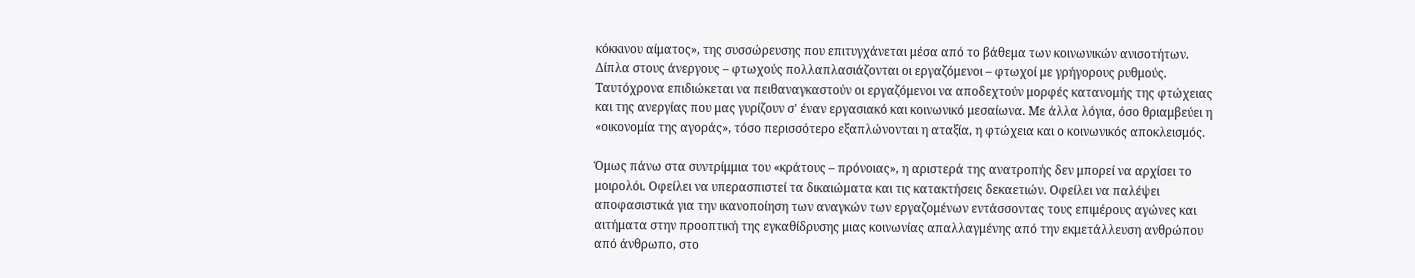κόκκινου αίματος», της συσσώρευσης που επιτυγχάνεται μέσα από το βάθεμα των κοινωνικών ανισοτήτων. Δίπλα στους άνεργους – φτωχούς πολλαπλασιάζονται οι εργαζόμενοι – φτωχοί με γρήγορους ρυθμούς. Ταυτόχρονα επιδιώκεται να πειθαναγκαστούν οι εργαζόμενοι να αποδεχτούν μορφές κατανομής της φτώχειας και της ανεργίας που μας γυρίζουν σ' έναν εργασιακό και κοινωνικό μεσαίωνα. Με άλλα λόγια, όσο θριαμβεύει η «οικονομία της αγοράς», τόσο περισσότερο εξαπλώνονται η αταξία, η φτώχεια και ο κοινωνικός αποκλεισμός.

Όμως πάνω στα συντρίμμια του «κράτους – πρόνοιας», η αριστερά της ανατροπής δεν μπορεί να αρχίσει το μοιρολόι. Οφείλει να υπερασπιστεί τα δικαιώματα και τις κατακτήσεις δεκαετιών. Οφείλει να παλέψει αποφασιστικά για την ικανοποίηση των αναγκών των εργαζομένων εντάσσοντας τους επιμέρους αγώνες και αιτήματα στην προοπτική της εγκαθίδρυσης μιας κοινωνίας απαλλαγμένης από την εκμετάλλευση ανθρώπου από άνθρωπο, στο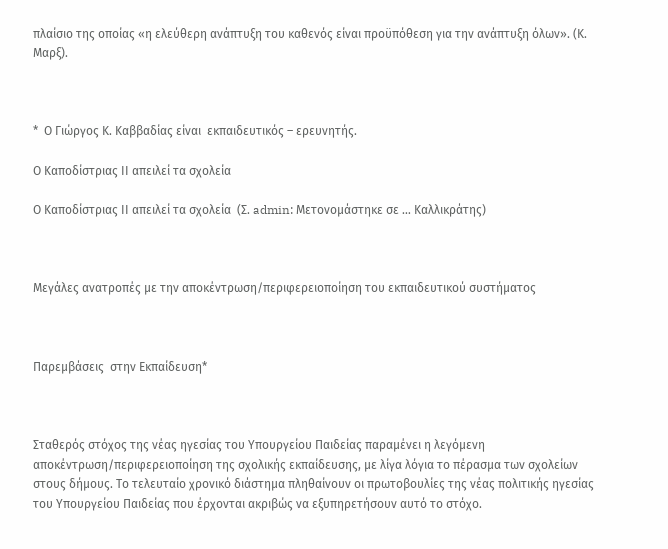πλαίσιο της οποίας «η ελεύθερη ανάπτυξη του καθενός είναι προϋπόθεση για την ανάπτυξη όλων». (Κ. Μαρξ).



*  Ο Γιώργος Κ. Καββαδίας είναι  εκπαιδευτικός – ερευνητής.

Ο Καποδίστριας ΙΙ απειλεί τα σχολεία

Ο Καποδίστριας ΙΙ απειλεί τα σχολεία  (Σ. admin: Μετονομάστηκε σε … Καλλικράτης)



Μεγάλες ανατροπές με την αποκέντρωση/περιφερειοποίηση του εκπαιδευτικού συστήματος



Παρεμβάσεις  στην Εκπαίδευση*



Σταθερός στόχος της νέας ηγεσίας του Υπουργείου Παιδείας παραμένει η λεγόμενη αποκέντρωση/περιφερειοποίηση της σχολικής εκπαίδευσης, με λίγα λόγια το πέρασμα των σχολείων στους δήμους. Το τελευταίο χρονικό διάστημα πληθαίνουν οι πρωτοβουλίες της νέας πολιτικής ηγεσίας του Υπουργείου Παιδείας που έρχονται ακριβώς να εξυπηρετήσουν αυτό το στόχο.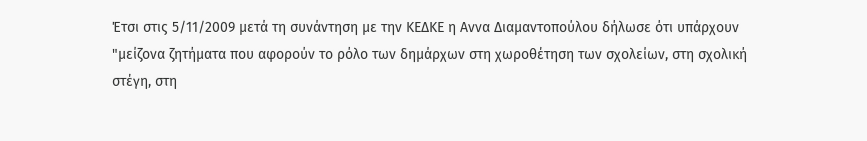Έτσι στις 5/11/2009 μετά τη συνάντηση με την ΚΕΔΚΕ η Αννα Διαμαντοπούλου δήλωσε ότι υπάρχουν "μείζονα ζητήματα που αφορούν το ρόλο των δημάρχων στη χωροθέτηση των σχολείων, στη σχολική στέγη, στη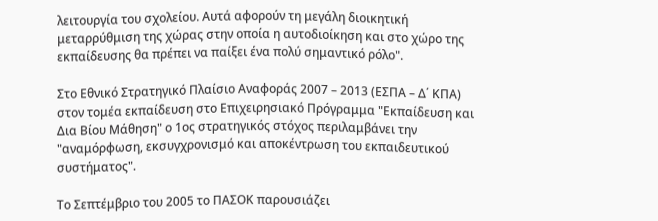λειτουργία του σχολείου. Αυτά αφορούν τη μεγάλη διοικητική μεταρρύθμιση της χώρας στην οποία η αυτοδιοίκηση και στο χώρο της εκπαίδευσης θα πρέπει να παίξει ένα πολύ σημαντικό ρόλο".

Στο Εθνικό Στρατηγικό Πλαίσιο Αναφοράς 2007 – 2013 (ΕΣΠΑ – Δ΄ ΚΠΑ) στον τομέα εκπαίδευση στο Επιχειρησιακό Πρόγραμμα "Εκπαίδευση και Δια Βίου Μάθηση" ο 1ος στρατηγικός στόχος περιλαμβάνει την "αναμόρφωση, εκσυγχρονισμό και αποκέντρωση του εκπαιδευτικού συστήματος".

Το Σεπτέμβριο του 2005 το ΠΑΣΟΚ παρουσιάζει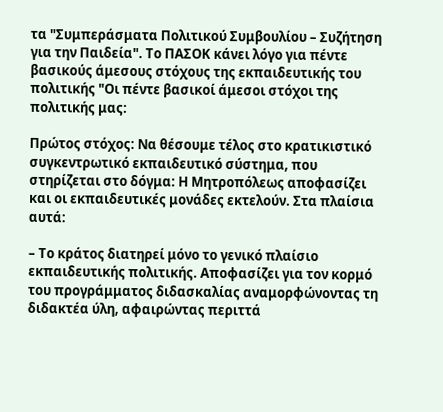τα "Συμπεράσματα Πολιτικού Συμβουλίου – Συζήτηση για την Παιδεία". Το ΠΑΣΟΚ κάνει λόγο για πέντε βασικούς άμεσους στόχους της εκπαιδευτικής του πολιτικής "Οι πέντε βασικοί άμεσοι στόχοι της πολιτικής μας:

Πρώτος στόχος: Να θέσουμε τέλος στο κρατικιστικό συγκεντρωτικό εκπαιδευτικό σύστημα, που στηρίζεται στο δόγμα: Η Μητροπόλεως αποφασίζει και οι εκπαιδευτικές μονάδες εκτελούν. Στα πλαίσια αυτά:

– Το κράτος διατηρεί μόνο το γενικό πλαίσιο εκπαιδευτικής πολιτικής. Αποφασίζει για τον κορμό του προγράμματος διδασκαλίας αναμορφώνοντας τη διδακτέα ύλη, αφαιρώντας περιττά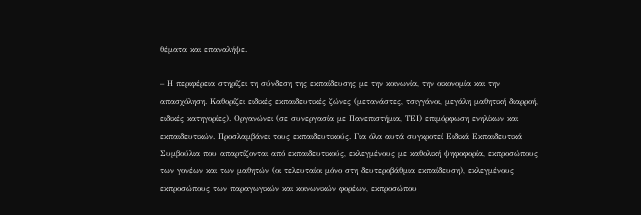θέματα και επαναλήψε.

– Η περιφέρεια στηρίζει τη σύνδεση της εκπαίδευσης με την κοινωνία, την οικονομία και την απασχόληση. Καθορίζει ειδικές εκπαιδευτικές ζώνες (μετανάστες, τσιγγάνοι, μεγάλη μαθητική διαρροή, ειδικές κατηγορίες). Οργανώνει (σε συνεργασία με Πανεπιστήμια, ΤΕΙ) επιμόρφωση ενηλίκων και εκπαιδευτικών. Προσλαμβάνει τους εκπαιδευτικούς. Για όλα αυτά συγκροτεί Ειδικά Εκπαιδευτικά Συμβούλια που απαρτίζονται από εκπαιδευτικούς, εκλεγμένους με καθολική ψηφοφορία, εκπροσώπους των γονέων και των μαθητών (οι τελευταίοι μόνο στη δευτεροβάθμια εκπαίδευση), εκλεγμένους εκπροσώπους των παραγωγικών και κοινωνικών φορέων, εκπροσώπου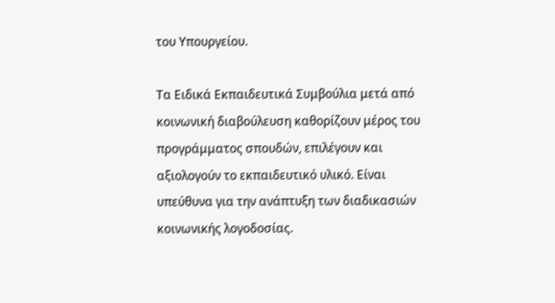του Υπουργείου.

Τα Ειδικά Εκπαιδευτικά Συμβούλια μετά από κοινωνική διαβούλευση καθορίζουν μέρος του προγράμματος σπουδών, επιλέγουν και αξιολογούν το εκπαιδευτικό υλικό. Είναι υπεύθυνα για την ανάπτυξη των διαδικασιών κοινωνικής λογοδοσίας.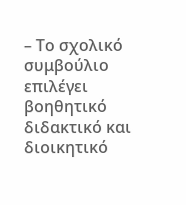– Το σχολικό συμβούλιο επιλέγει βοηθητικό διδακτικό και διοικητικό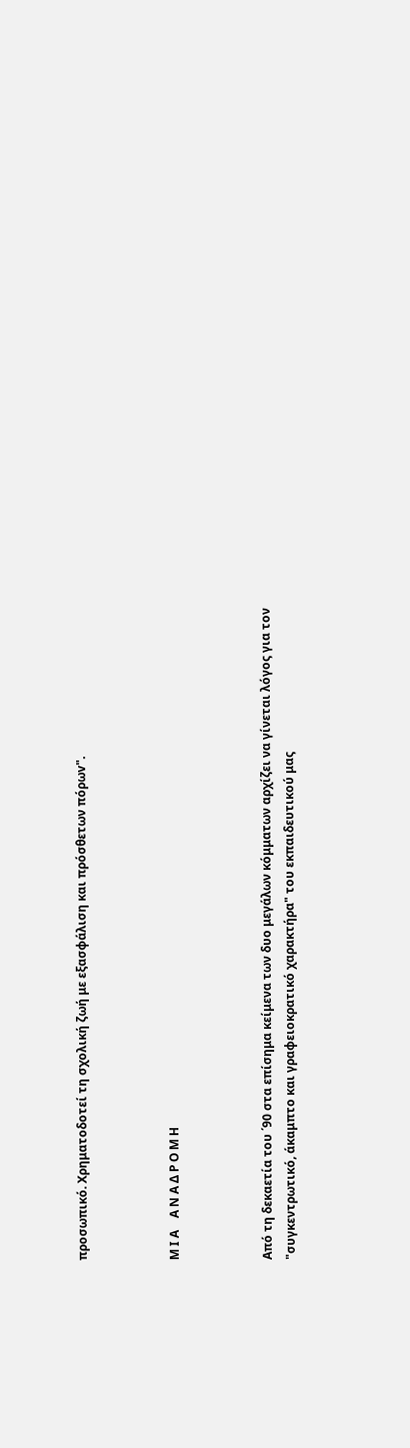προσωπικό. Χρηματοδοτεί τη σχολική ζωή με εξασφάλιση και πρόσθετων πόρωv".



Μ Ι Α    Α Ν Α Δ Ρ Ο Μ Η



Από τη δεκαετία του ΄90 στα επίσημα κείμενα των δυο μεγάλων κόμματων αρχίζει να γίνεται λόγος για τον "συγκεντρωτικό, άκαμπτο και γραφειοκρατικό χαρακτήρα" του εκπαιδευτικού μας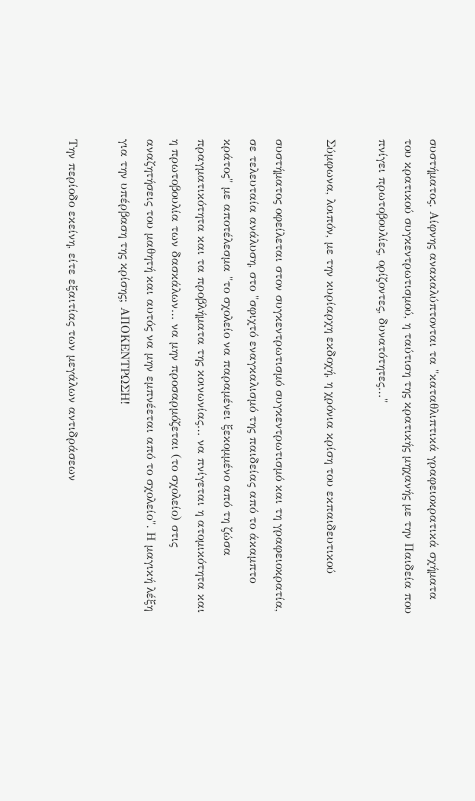συστήματος. Αίφνης ανακαλύπτονται τα "καταθλιπτικά γραφειοκρατικά σχήματα του κρατικού συγκεντρωτισμού, η ταύτιση της κρατικής μηχανής με την Παιδεία που πνίγει πρωτοβουλίες, ορίζοντες, δυνατότητες…"

Σύμφωνα, λοιπόν, με την κυρίαρχη εκδοχή, η χρόνια κρίση του εκπαιδευτικού

συστήματος οφείλεται στον συγκεντρωτισμό συγκεντρωτισμό και τη γραφειοκρατία, σε τελευταία ανάλυση, στο "σφιχτό εναγκαλισμό της παιδείας από το άκαμπτο κράτος" με αποτέλεσμα "το σχολείο να παραμένει ξεκομμένο από τη ζώσα πραγματικότητα και τα προβλήματα της κοινωνίας… να πνίγεται η ατομικότητα και η πρωτοβουλία των δασκάλων… να μην προσαρμόζεται (το σχολείο) στις αναζητήσεις του μαθητή και αυτός να μην εμπνέεται από το σχολείο". Η μαγική λέξη για την υπέρβαση της κρίσης; ΑΠΟΚΕΝΤΡΩΣΗ!

Την περίοδο εκείνη, είτε εξαιτίας των μεγάλων αντιδράσεων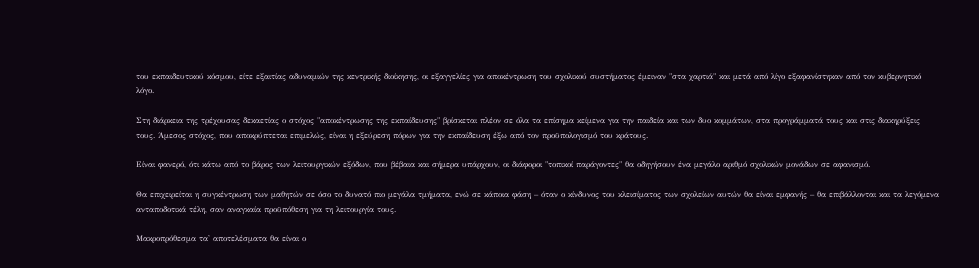του εκπαιδευτικού κόσμου, είτε εξαιτίας αδυναμιών της κεντρικής διοίκησης, οι εξαγγελίες για αποκέντρωση του σχολικού συστήματος έμειναν "στα χαρτιά" και μετά από λίγο εξαφανίστηκαν από τον κυβερνητικό λόγο.

Στη διάρκεια της τρέχουσας δεκαετίας ο στόχος "αποκέντρωσης της εκπαίδευσης" βρίσκεται πλέον σε όλα τα επίσημα κείμενα για την παιδεία και των δυο κομμάτων, στα προγράμματά τους και στις διακηρύξεις τους. Άμεσος στόχος, που αποκρύπτεται επιμελώς, είναι η εξεύρεση πόρων για την εκπαίδευση έξω από τον προϋπολογισμό του κράτους.

Είναι φανερό, ότι κάτω από το βάρος των λειτουργικών εξόδων, που βέβαια και σήμερα υπάρχουν, οι διάφοροι "τοπικοί παράγοντες" θα οδηγήσουν ένα μεγάλο αριθμό σχολικών μονάδων σε αφανισμό.

Θα επιχειρείται η συγκέντρωση των μαθητών σε όσο το δυνατό πιο μεγάλα τμήματα, ενώ σε κάποια φάση – όταν ο κίνδυνος του κλεισίματος των σχολείων αυτών θα είναι εμφανής – θα επιβάλλονται και τα λεγόμενα ανταποδοτικά τέλη, σαν αναγκαία προϋπόθεση για τη λειτουργία τους.

Μακροπρόθεσμα τα' αποτελέσματα θα είναι ο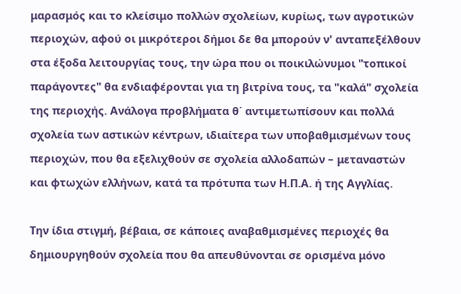μαρασμός και το κλείσιμο πολλών σχολείων, κυρίως, των αγροτικών περιοχών, αφού οι μικρότεροι δήμοι δε θα μπορούν ν' ανταπεξέλθουν στα έξοδα λειτουργίας τους, την ώρα που οι ποικιλώνυμοι "τοπικοί παράγοντες" θα ενδιαφέρονται για τη βιτρίνα τους, τα "καλά" σχολεία της περιοχής. Ανάλογα προβλήματα θ΄ αντιμετωπίσουν και πολλά σχολεία των αστικών κέντρων, ιδιαίτερα των υποβαθμισμένων τους περιοχών, που θα εξελιχθούν σε σχολεία αλλοδαπών – μεταναστών και φτωχών ελλήνων, κατά τα πρότυπα των Η.Π.Α. ή της Αγγλίας.

Την ίδια στιγμή, βέβαια, σε κάποιες αναβαθμισμένες περιοχές θα δημιουργηθούν σχολεία που θα απευθύνονται σε ορισμένα μόνο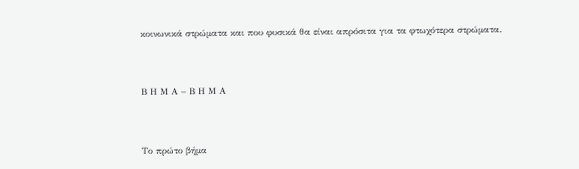κοινωνικά στρώματα και που φυσικά θα είναι απρόσιτα για τα φτωχότερα στρώματα.



Β Η Μ Α – Β Η Μ Α



Το πρώτο βήμα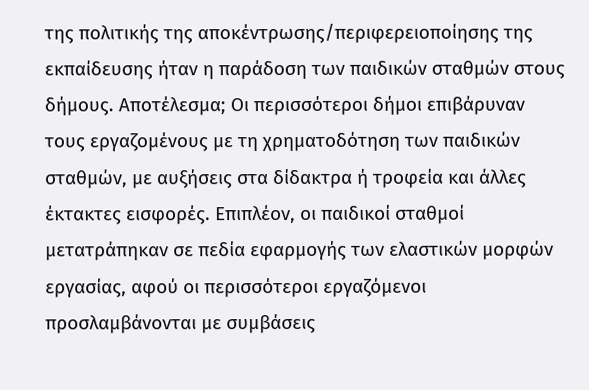της πολιτικής της αποκέντρωσης/περιφερειοποίησης της εκπαίδευσης ήταν η παράδοση των παιδικών σταθμών στους δήμους. Αποτέλεσμα; Οι περισσότεροι δήμοι επιβάρυναν τους εργαζομένους με τη χρηματοδότηση των παιδικών σταθμών, με αυξήσεις στα δίδακτρα ή τροφεία και άλλες έκτακτες εισφορές. Επιπλέον, οι παιδικοί σταθμοί μετατράπηκαν σε πεδία εφαρμογής των ελαστικών μορφών εργασίας, αφού οι περισσότεροι εργαζόμενοι προσλαμβάνονται με συμβάσεις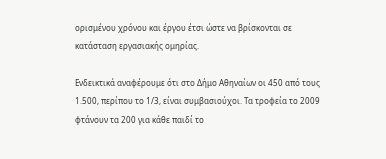ορισμένου χρόνου και έργου έτσι ώστε να βρίσκονται σε κατάσταση εργασιακής ομηρίας.

Ενδεικτικά αναφέρουμε ότι στο Δήμο Αθηναίων οι 450 από τους 1.500, περίπου το 1/3, είναι συμβασιούχοι. Τα τροφεία το 2009 φτάνουν τα 200 για κάθε παιδί το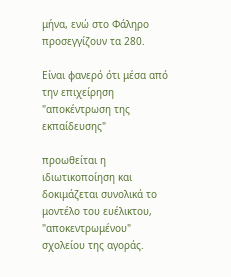μήνα, ενώ στο Φάληρο προσεγγίζουν τα 280.

Είναι φανερό ότι μέσα από την επιχείρηση "αποκέντρωση της εκπαίδευσης"

προωθείται η ιδιωτικοποίηση και δοκιμάζεται συνολικά το μοντέλο του ευέλικτου, "αποκεντρωμένου" σχολείου της αγοράς.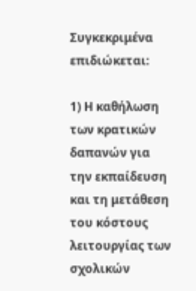Συγκεκριμένα επιδιώκεται:

1) Η καθήλωση των κρατικών δαπανών για την εκπαίδευση και τη μετάθεση του κόστους λειτουργίας των σχολικών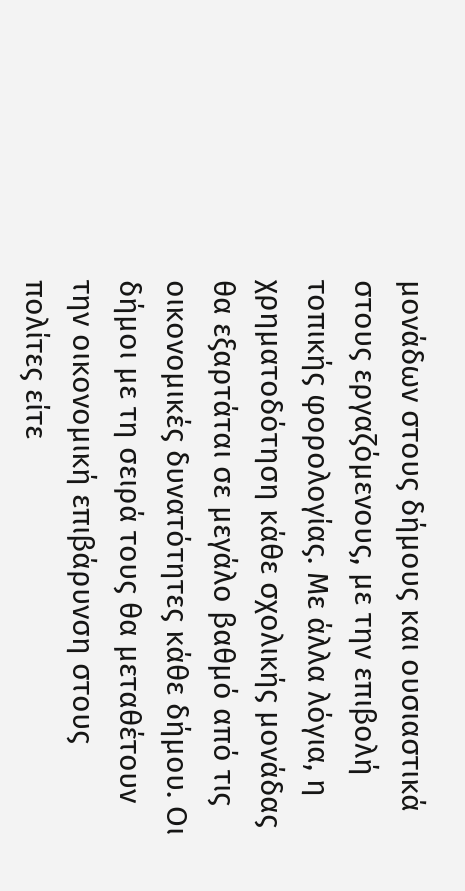μονάδων στους δήμους και ουσιαστικά στους εργαζόμενους, με την επιβολή τοπικής φορολογίας. Με άλλα λόγια, η χρηματοδότηση κάθε σχολικής μονάδας θα εξαρτάται σε μεγάλο βαθμό από τις οικονομικές δυνατότητες κάθε δήμου. Οι δήμοι με τη σειρά τους θα μεταθέτουν την οικονομική επιβάρυνση στους πολίτες είτε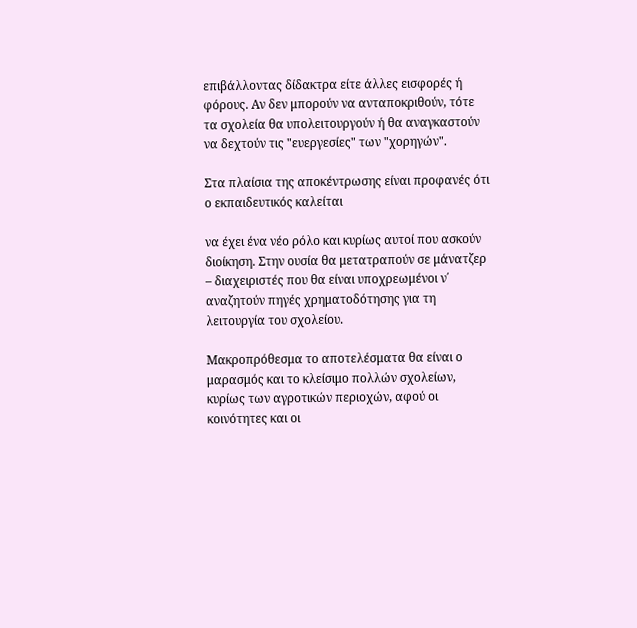επιβάλλοντας δίδακτρα είτε άλλες εισφορές ή φόρους. Αν δεν μπορούν να ανταποκριθούν, τότε τα σχολεία θα υπολειτουργούν ή θα αναγκαστούν να δεχτούν τις "ευεργεσίες" των "χορηγών".

Στα πλαίσια της αποκέντρωσης είναι προφανές ότι ο εκπαιδευτικός καλείται

να έχει ένα νέο ρόλο και κυρίως αυτοί που ασκούν διοίκηση. Στην ουσία θα μετατραπούν σε μάνατζερ – διαχειριστές που θα είναι υποχρεωμένοι ν΄ αναζητούν πηγές χρηματοδότησης για τη λειτουργία του σχολείου.

Μακροπρόθεσμα το αποτελέσματα θα είναι ο μαρασμός και το κλείσιμο πολλών σχολείων, κυρίως των αγροτικών περιοχών, αφού οι κοινότητες και οι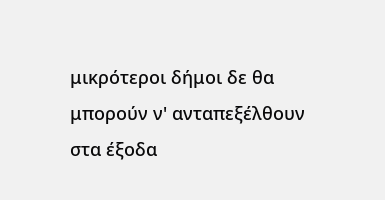μικρότεροι δήμοι δε θα μπορούν ν' ανταπεξέλθουν στα έξοδα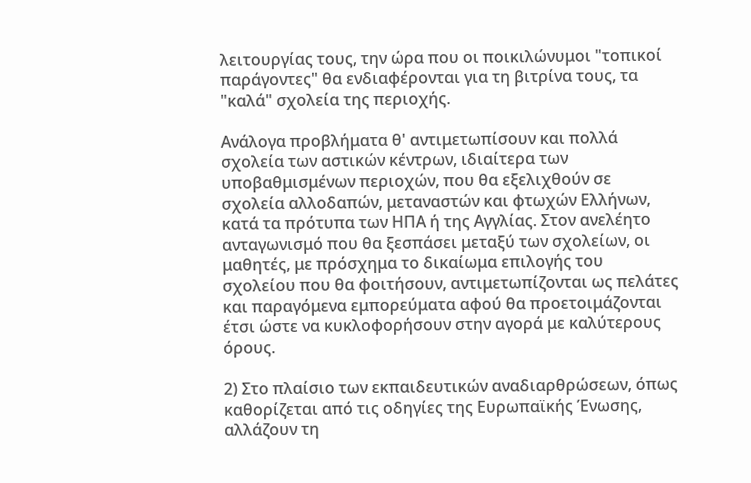λειτουργίας τους, την ώρα που οι ποικιλώνυμοι "τοπικοί παράγοντες" θα ενδιαφέρονται για τη βιτρίνα τους, τα "καλά" σχολεία της περιοχής.

Ανάλογα προβλήματα θ' αντιμετωπίσουν και πολλά σχολεία των αστικών κέντρων, ιδιαίτερα των υποβαθμισμένων περιοχών, που θα εξελιχθούν σε σχολεία αλλοδαπών, μεταναστών και φτωχών Ελλήνων, κατά τα πρότυπα των ΗΠΑ ή της Αγγλίας. Στον ανελέητο ανταγωνισμό που θα ξεσπάσει μεταξύ των σχολείων, οι μαθητές, με πρόσχημα το δικαίωμα επιλογής του σχολείου που θα φοιτήσουν, αντιμετωπίζονται ως πελάτες και παραγόμενα εμπορεύματα αφού θα προετοιμάζονται έτσι ώστε να κυκλοφορήσουν στην αγορά με καλύτερους όρους.

2) Στο πλαίσιο των εκπαιδευτικών αναδιαρθρώσεων, όπως καθορίζεται από τις οδηγίες της Ευρωπαϊκής Ένωσης, αλλάζουν τη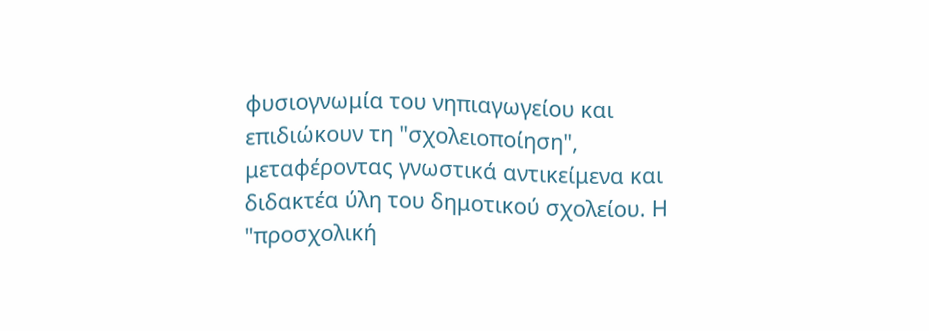φυσιογνωμία του νηπιαγωγείου και επιδιώκουν τη "σχολειοποίηση", μεταφέροντας γνωστικά αντικείμενα και διδακτέα ύλη του δημοτικού σχολείου. Η "προσχολική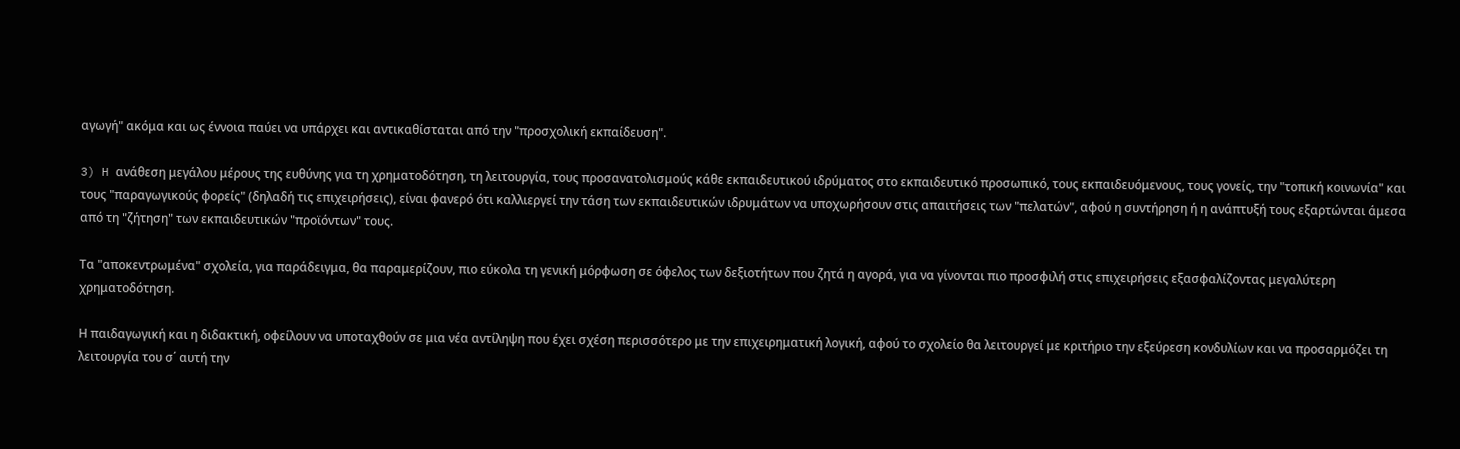αγωγή" ακόμα και ως έννοια παύει να υπάρχει και αντικαθίσταται από την "προσχολική εκπαίδευση".

3) H ανάθεση μεγάλου μέρους της ευθύνης για τη χρηματοδότηση, τη λειτουργία, τους προσανατολισμούς κάθε εκπαιδευτικού ιδρύματος στο εκπαιδευτικό προσωπικό, τους εκπαιδευόμενους, τους γονείς, την "τοπική κοινωνία" και τους "παραγωγικούς φορείς" (δηλαδή τις επιχειρήσεις), είναι φανερό ότι καλλιεργεί την τάση των εκπαιδευτικών ιδρυμάτων να υποχωρήσουν στις απαιτήσεις των "πελατών", αφού η συντήρηση ή η ανάπτυξή τους εξαρτώνται άμεσα από τη "ζήτηση" των εκπαιδευτικών "προϊόντων" τους.

Τα "αποκεντρωμένα" σχολεία, για παράδειγμα, θα παραμερίζουν, πιο εύκολα τη γενική μόρφωση σε όφελος των δεξιοτήτων που ζητά η αγορά, για να γίνονται πιο προσφιλή στις επιχειρήσεις εξασφαλίζοντας μεγαλύτερη χρηματοδότηση.

Η παιδαγωγική και η διδακτική, οφείλουν να υποταχθούν σε μια νέα αντίληψη που έχει σχέση περισσότερο με την επιχειρηματική λογική, αφού το σχολείο θα λειτουργεί με κριτήριο την εξεύρεση κονδυλίων και να προσαρμόζει τη λειτουργία του σ΄ αυτή την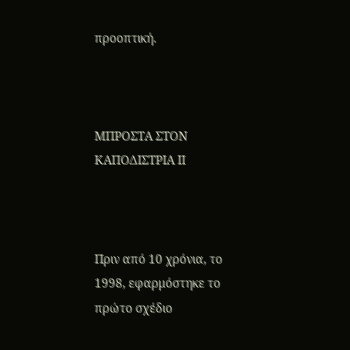προοπτική.



ΜΠΡΟΣΤΑ ΣΤΟΝ ΚΑΠΟΔΙΣΤΡΙΑ ΙΙ



Πριν από 10 χρόνια, το 1998, εφαρμόστηκε το πρώτο σχέδιο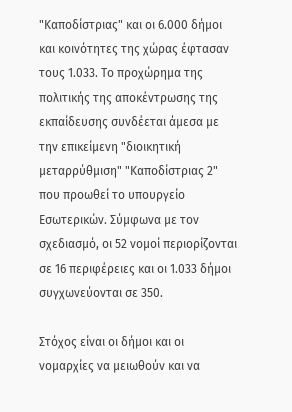"Καποδίστριας" και οι 6.000 δήμοι και κοινότητες της χώρας έφτασαν τους 1.033. Το προχώρημα της πολιτικής της αποκέντρωσης της εκπαίδευσης συνδέεται άμεσα με την επικείμενη "διοικητική μεταρρύθμιση" "Καποδίστριας 2" που προωθεί το υπουργείο Εσωτερικών. Σύμφωνα με τον σχεδιασμό, οι 52 νομοί περιορίζονται σε 16 περιφέρειες και οι 1.033 δήμοι συγχωνεύονται σε 350.

Στόχος είναι οι δήμοι και οι νομαρχίες να μειωθούν και να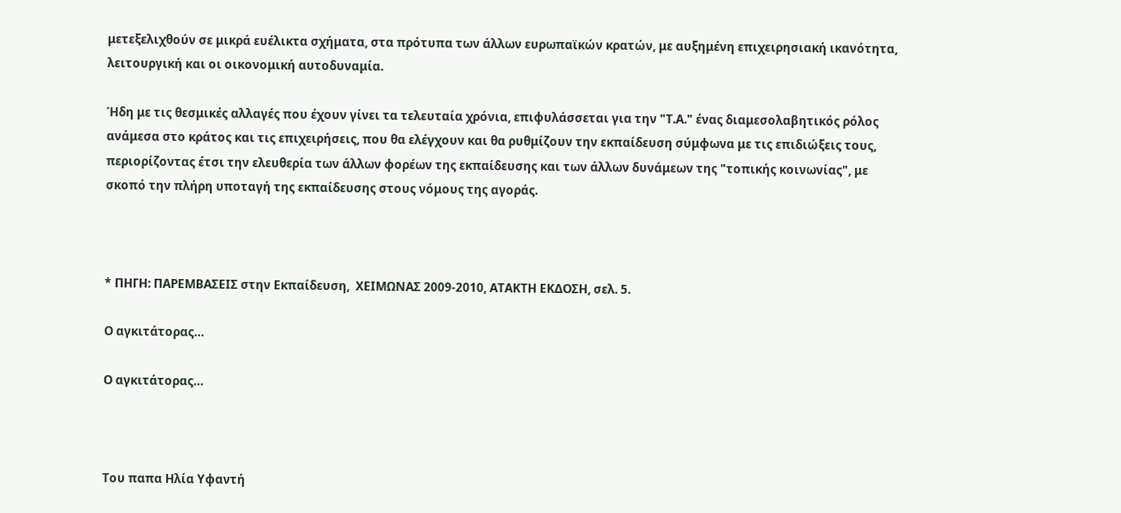μετεξελιχθούν σε μικρά ευέλικτα σχήματα, στα πρότυπα των άλλων ευρωπαϊκών κρατών, με αυξημένη επιχειρησιακή ικανότητα, λειτουργική και οι οικονομική αυτοδυναμία.

Ήδη με τις θεσμικές αλλαγές που έχουν γίνει τα τελευταία χρόνια, επιφυλάσσεται για την "Τ.Α." ένας διαμεσολαβητικός ρόλος ανάμεσα στο κράτος και τις επιχειρήσεις, που θα ελέγχουν και θα ρυθμίζουν την εκπαίδευση σύμφωνα με τις επιδιώξεις τους, περιορίζοντας έτσι την ελευθερία των άλλων φορέων της εκπαίδευσης και των άλλων δυνάμεων της "τοπικής κοινωνίας", με σκοπό την πλήρη υποταγή της εκπαίδευσης στους νόμους της αγοράς.



* ΠΗΓΗ: ΠΑΡΕΜΒΑΣΕΙΣ στην Εκπαίδευση,  ΧΕΙΜΩΝΑΣ 2009-2010, ΑΤΑΚΤΗ ΕΚΔΟΣΗ, σελ. 5.

Ο αγκιτάτορας…

Ο αγκιτάτορας…



Του παπα Ηλία Υφαντή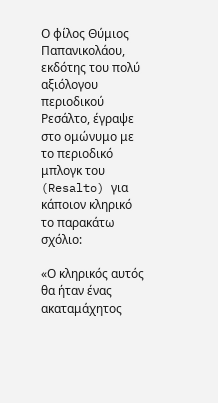Ο φίλος Θύμιος Παπανικολάου, εκδότης του πολύ αξιόλογου περιοδικού Ρεσάλτο, έγραψε στο ομώνυμο με το περιοδικό μπλογκ του (Resalto) για κάποιον κληρικό το παρακάτω σχόλιο:

«Ο κληρικός αυτός θα ήταν ένας ακαταμάχητος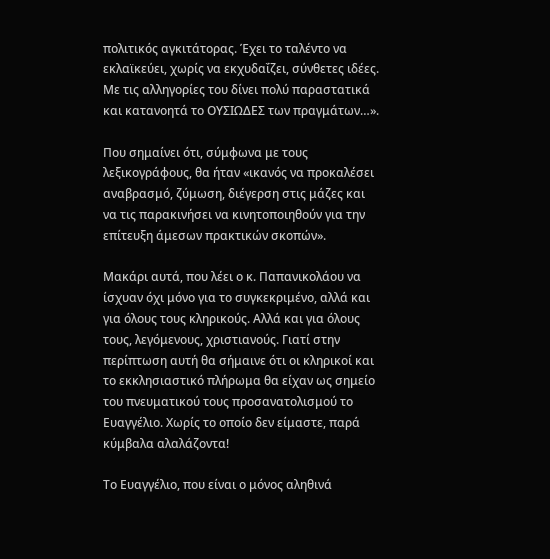πολιτικός αγκιτάτορας. Έχει το ταλέντο να εκλαϊκεύει, χωρίς να εκχυδαΐζει, σύνθετες ιδέες. Με τις αλληγορίες του δίνει πολύ παραστατικά και κατανοητά το ΟΥΣΙΩΔΕΣ των πραγμάτων…».

Που σημαίνει ότι, σύμφωνα με τους λεξικογράφους, θα ήταν «ικανός να προκαλέσει αναβρασμό, ζύμωση, διέγερση στις μάζες και να τις παρακινήσει να κινητοποιηθούν για την επίτευξη άμεσων πρακτικών σκοπών».

Μακάρι αυτά, που λέει ο κ. Παπανικολάου να ίσχυαν όχι μόνο για το συγκεκριμένο, αλλά και για όλους τους κληρικούς. Αλλά και για όλους τους, λεγόμενους, χριστιανούς. Γιατί στην περίπτωση αυτή θα σήμαινε ότι οι κληρικοί και το εκκλησιαστικό πλήρωμα θα είχαν ως σημείο του πνευματικού τους προσανατολισμού το Ευαγγέλιο. Χωρίς το οποίο δεν είμαστε, παρά κύμβαλα αλαλάζοντα!

Το Ευαγγέλιο, που είναι ο μόνος αληθινά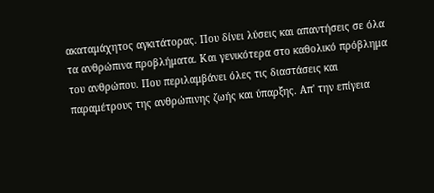ακαταμάχητος αγκιτάτορας. Που δίνει λύσεις και απαντήσεις σε όλα τα ανθρώπινα προβλήματα. Και γενικότερα στο καθολικό πρόβλημα του ανθρώπου. Που περιλαμβάνει όλες τις διαστάσεις και παραμέτρους της ανθρώπινης ζωής και ύπαρξης. Απ' την επίγεια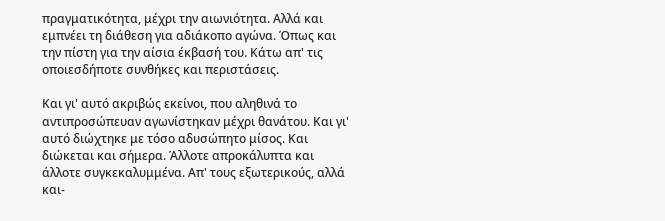πραγματικότητα, μέχρι την αιωνιότητα. Αλλά και εμπνέει τη διάθεση για αδιάκοπο αγώνα. Όπως και την πίστη για την αίσια έκβασή του. Κάτω απ' τις οποιεσδήποτε συνθήκες και περιστάσεις.

Και γι' αυτό ακριβώς εκείνοι, που αληθινά το αντιπροσώπευαν αγωνίστηκαν μέχρι θανάτου. Και γι' αυτό διώχτηκε με τόσο αδυσώπητο μίσος. Και διώκεται και σήμερα. Άλλοτε απροκάλυπτα και άλλοτε συγκεκαλυμμένα. Απ' τους εξωτερικούς, αλλά και-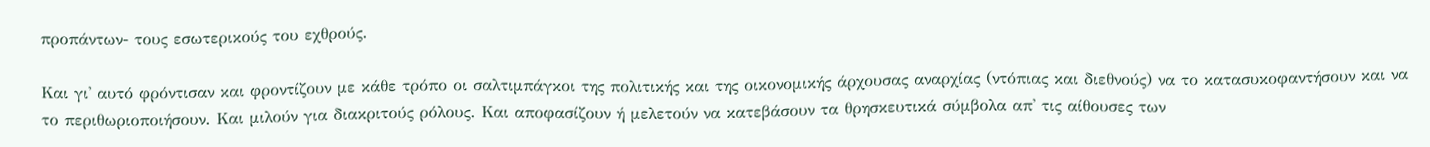προπάντων- τους εσωτερικούς του εχθρούς.

Και γι' αυτό φρόντισαν και φροντίζουν με κάθε τρόπο οι σαλτιμπάγκοι της πολιτικής και της οικονομικής άρχουσας αναρχίας (ντόπιας και διεθνούς) να το κατασυκοφαντήσουν και να το περιθωριοποιήσουν. Και μιλούν για διακριτούς ρόλους. Και αποφασίζουν ή μελετούν να κατεβάσουν τα θρησκευτικά σύμβολα απ' τις αίθουσες των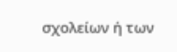σχολείων ή των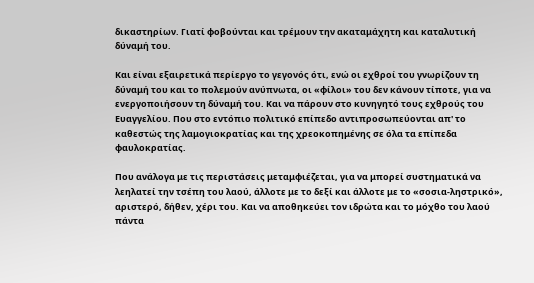δικαστηρίων. Γιατί φοβούνται και τρέμουν την ακαταμάχητη και καταλυτική δύναμή του.

Και είναι εξαιρετικά περίεργο το γεγονός ότι, ενώ οι εχθροί του γνωρίζουν τη δύναμή του και το πολεμούν ανύπνωτα, οι «φίλοι» του δεν κάνουν τίποτε, για να ενεργοποιήσουν τη δύναμή του. Και να πάρουν στο κυνηγητό τους εχθρούς του Ευαγγελίου. Που στο εντόπιο πολιτικό επίπεδο αντιπροσωπεύονται απ' το καθεστώς της λαμογιοκρατίας και της χρεοκοπημένης σε όλα τα επίπεδα φαυλοκρατίας.

Που ανάλογα με τις περιστάσεις μεταμφιέζεται, για να μπορεί συστηματικά να λεηλατεί την τσέπη του λαού, άλλοτε με το δεξί και άλλοτε με το «σοσια-ληστρικό», αριστερό, δήθεν, χέρι του. Και να αποθηκεύει τον ιδρώτα και το μόχθο του λαού πάντα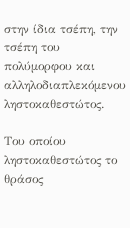στην ίδια τσέπη, την τσέπη του πολύμορφου και αλληλοδιαπλεκόμενου ληστοκαθεστώτος.

Του οποίου ληστοκαθεστώτος το θράσος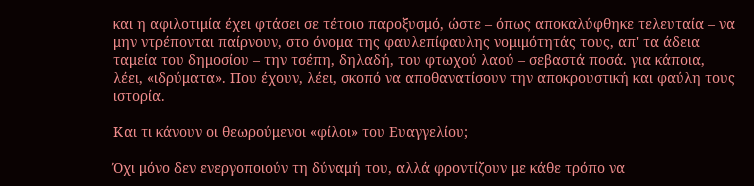και η αφιλοτιμία έχει φτάσει σε τέτοιο παροξυσμό, ώστε – όπως αποκαλύφθηκε τελευταία – να μην ντρέπονται παίρνουν, στο όνομα της φαυλεπίφαυλης νομιμότητάς τους, απ' τα άδεια ταμεία του δημοσίου – την τσέπη, δηλαδή, του φτωχού λαού – σεβαστά ποσά. για κάποια, λέει, «ιδρύματα». Που έχουν, λέει, σκοπό να αποθανατίσουν την αποκρουστική και φαύλη τους ιστορία.

Και τι κάνουν οι θεωρούμενοι «φίλοι» του Ευαγγελίου;

Όχι μόνο δεν ενεργοποιούν τη δύναμή του, αλλά φροντίζουν με κάθε τρόπο να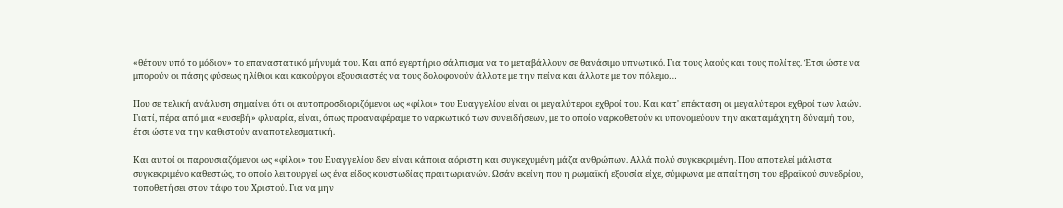«θέτουν υπό το μόδιον» το επαναστατικό μήνυμά του. Και από εγερτήριο σάλπισμα να το μεταβάλλουν σε θανάσιμο υπνωτικό. Για τους λαούς και τους πολίτες. Έτσι ώστε να μπορούν οι πάσης φύσεως ηλίθιοι και κακούργοι εξουσιαστές να τους δολοφονούν άλλοτε με την πείνα και άλλοτε με τον πόλεμο…

Που σε τελική ανάλυση σημαίνει ότι οι αυτοπροσδιοριζόμενοι ως «φίλοι» του Ευαγγελίου είναι οι μεγαλύτεροι εχθροί του. Και κατ' επέκταση οι μεγαλύτεροι εχθροί των λαών. Γιατί, πέρα από μια «ευσεβή» φλυαρία, είναι, όπως προαναφέραμε το ναρκωτικό των συνειδήσεων, με το οποίο ναρκοθετούν κι υπονομεύουν την ακαταμάχητη δύναμή του, έτσι ώστε να την καθιστούν αναποτελεσματική.

Και αυτοί οι παρουσιαζόμενοι ως «φίλοι» του Ευαγγελίου δεν είναι κάποια αόριστη και συγκεχυμένη μάζα ανθρώπων. Αλλά πολύ συγκεκριμένη. Που αποτελεί μάλιστα συγκεκριμένο καθεστώς, το οποίο λειτουργεί ως ένα είδος κουστωδίας πραιτωριανών. Ωσάν εκείνη που η ρωμαϊκή εξουσία είχε, σύμφωνα με απαίτηση του εβραϊκού συνεδρίου, τοποθετήσει στον τάφο του Χριστού. Για να μην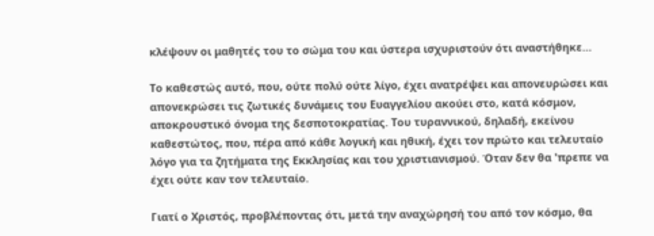κλέψουν οι μαθητές του το σώμα του και ύστερα ισχυριστούν ότι αναστήθηκε…

Το καθεστώς αυτό, που, ούτε πολύ ούτε λίγο, έχει ανατρέψει και απονευρώσει και απονεκρώσει τις ζωτικές δυνάμεις του Ευαγγελίου ακούει στο, κατά κόσμον, αποκρουστικό όνομα της δεσποτοκρατίας. Του τυραννικού, δηλαδή, εκείνου καθεστώτος, που, πέρα από κάθε λογική και ηθική, έχει τον πρώτο και τελευταίο λόγο για τα ζητήματα της Εκκλησίας και του χριστιανισμού. Όταν δεν θα 'πρεπε να έχει ούτε καν τον τελευταίο.

Γιατί ο Χριστός, προβλέποντας ότι, μετά την αναχώρησή του από τον κόσμο, θα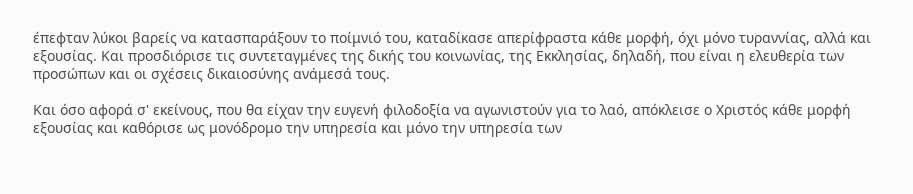έπεφταν λύκοι βαρείς να κατασπαράξουν το ποίμνιό του, καταδίκασε απερίφραστα κάθε μορφή, όχι μόνο τυραννίας, αλλά και εξουσίας. Και προσδιόρισε τις συντεταγμένες της δικής του κοινωνίας, της Εκκλησίας, δηλαδή, που είναι η ελευθερία των προσώπων και οι σχέσεις δικαιοσύνης ανάμεσά τους.

Και όσο αφορά σ' εκείνους, που θα είχαν την ευγενή φιλοδοξία να αγωνιστούν για το λαό, απόκλεισε ο Χριστός κάθε μορφή εξουσίας και καθόρισε ως μονόδρομο την υπηρεσία και μόνο την υπηρεσία των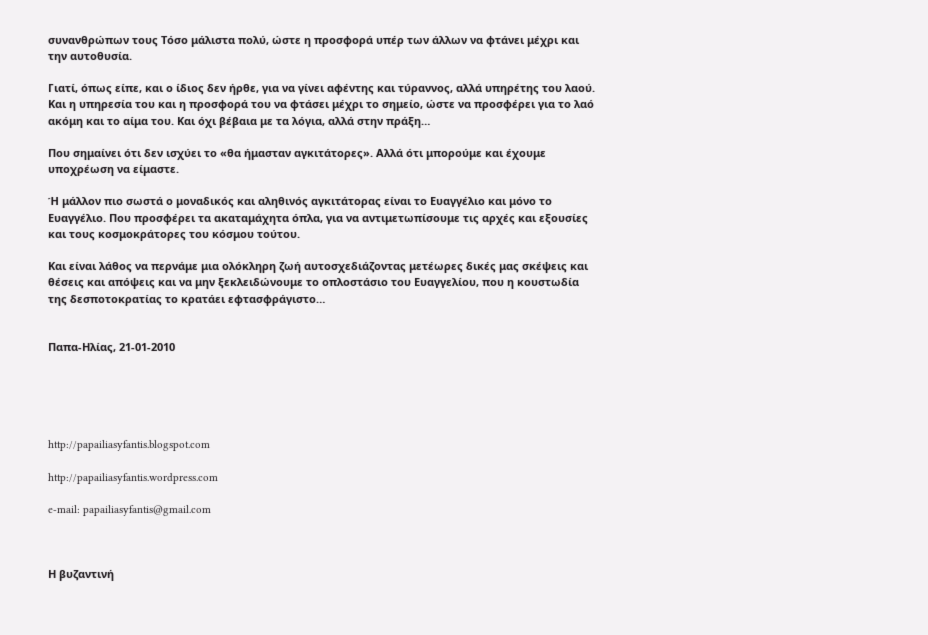συνανθρώπων τους Τόσο μάλιστα πολύ, ώστε η προσφορά υπέρ των άλλων να φτάνει μέχρι και την αυτοθυσία.

Γιατί, όπως είπε, και ο ίδιος δεν ήρθε, για να γίνει αφέντης και τύραννος, αλλά υπηρέτης του λαού. Και η υπηρεσία του και η προσφορά του να φτάσει μέχρι το σημείο, ώστε να προσφέρει για το λαό ακόμη και το αίμα του. Και όχι βέβαια με τα λόγια, αλλά στην πράξη…

Που σημαίνει ότι δεν ισχύει το «θα ήμασταν αγκιτάτορες». Αλλά ότι μπορούμε και έχουμε υποχρέωση να είμαστε.

Ή μάλλον πιο σωστά ο μοναδικός και αληθινός αγκιτάτορας είναι το Ευαγγέλιο και μόνο το Ευαγγέλιο. Που προσφέρει τα ακαταμάχητα όπλα, για να αντιμετωπίσουμε τις αρχές και εξουσίες και τους κοσμοκράτορες του κόσμου τούτου.

Και είναι λάθος να περνάμε μια ολόκληρη ζωή αυτοσχεδιάζοντας μετέωρες δικές μας σκέψεις και θέσεις και απόψεις και να μην ξεκλειδώνουμε το οπλοστάσιο του Ευαγγελίου, που η κουστωδία της δεσποτοκρατίας το κρατάει εφτασφράγιστο…


Παπα-Ηλίας, 21-01-2010





http://papailiasyfantis.blogspot.com

http://papailiasyfantis.wordpress.com

e-mail: papailiasyfantis@gmail.com



Η βυζαντινή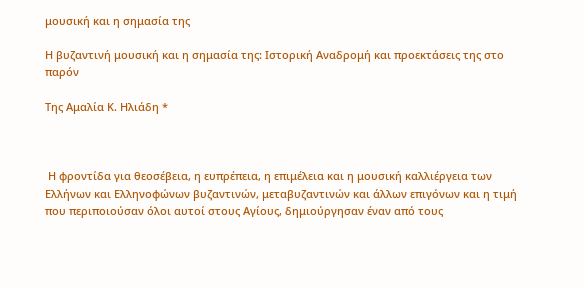μουσική και η σημασία της

Η βυζαντινή μουσική και η σημασία της: Ιστορική Αναδρομή και προεκτάσεις της στο παρόν

Της Αμαλία Κ. Ηλιάδη *



 Η φροντίδα για θεοσέβεια, η ευπρέπεια, η επιμέλεια και η μουσική καλλιέργεια των Ελλήνων και Ελληνοφώνων βυζαντινών, μεταβυζαντινών και άλλων επιγόνων και η τιμή που περιποιούσαν όλοι αυτοί στους Αγίους, δημιούργησαν έναν από τους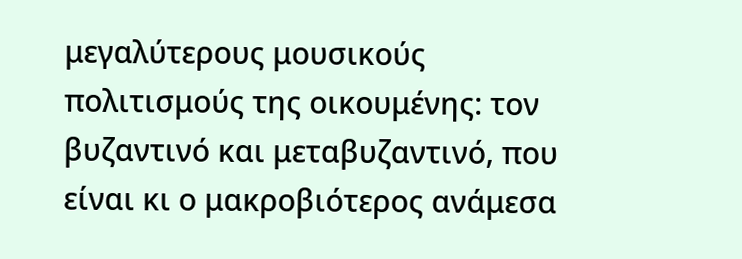μεγαλύτερους μουσικούς πολιτισμούς της οικουμένης: τον βυζαντινό και μεταβυζαντινό, που είναι κι ο μακροβιότερος ανάμεσα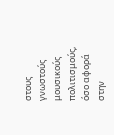στους γνωστούς μουσικούς πολιτισμούς, όσο αφορά στην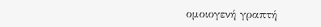ομοιογενή γραπτή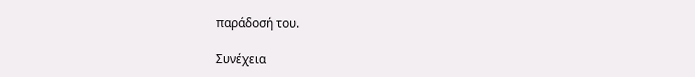παράδοσή του.

Συνέχεια